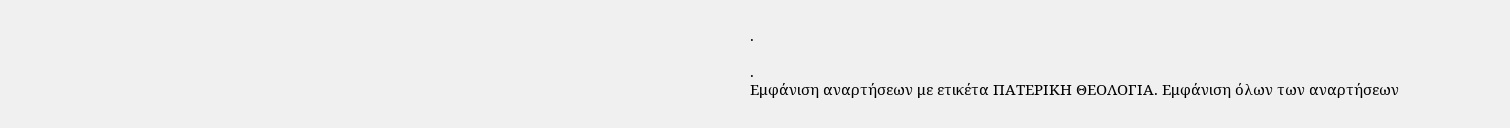.

.
Εμφάνιση αναρτήσεων με ετικέτα ΠΑΤΕΡΙΚΗ ΘΕΟΛΟΓΙΑ. Εμφάνιση όλων των αναρτήσεων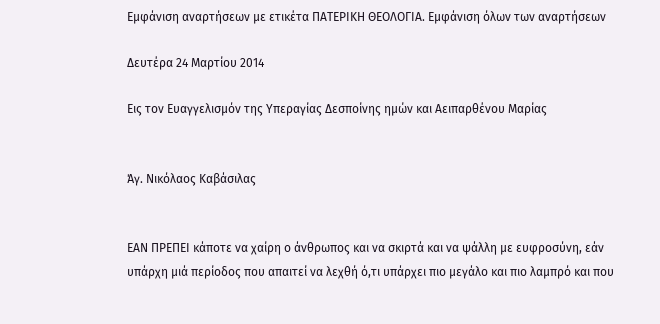Εμφάνιση αναρτήσεων με ετικέτα ΠΑΤΕΡΙΚΗ ΘΕΟΛΟΓΙΑ. Εμφάνιση όλων των αναρτήσεων

Δευτέρα 24 Μαρτίου 2014

Εις τον Ευαγγελισμόν της Υπεραγίας Δεσποίνης ημών και Αειπαρθένου Μαρίας


Άγ. Νικόλαος Καβάσιλας


ΕΑΝ ΠΡΕΠΕΙ κάποτε να χαίρη ο άνθρωπος και να σκιρτά και να ψάλλη με ευφροσύνη, εάν υπάρχη μιά περίοδος που απαιτεί να λεχθή ό,τι υπάρχει πιο μεγάλο και πιο λαμπρό και που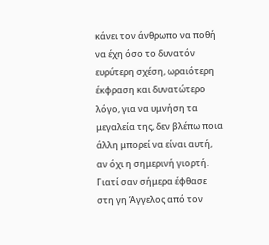κάνει τον άνθρωπο να ποθή να έχη όσο το δυνατόν ευρύτερη σχέση, ωραιότερη έκφραση και δυνατώτερο λόγο, για να υμνήση τα μεγαλεία της, δεν βλέπω ποια άλλη μπορεί να είναι αυτή, αν όχι η σημερινή γιορτή.
Γιατί σαν σήμερα έφθασε στη γη Άγγελος από τον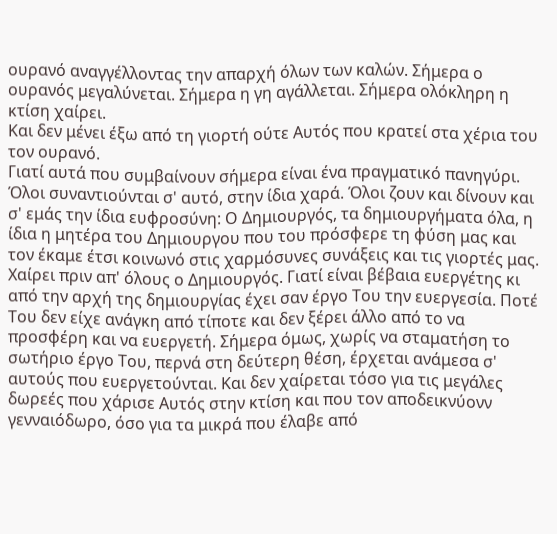ουρανό αναγγέλλοντας την απαρχή όλων των καλών. Σήμερα ο ουρανός μεγαλύνεται. Σήμερα η γη αγάλλεται. Σήμερα ολόκληρη η κτίση χαίρει.
Και δεν μένει έξω από τη γιορτή ούτε Αυτός που κρατεί στα χέρια του τον ουρανό.
Γιατί αυτά που συμβαίνουν σήμερα είναι ένα πραγματικό πανηγύρι. Όλοι συναντιούνται σ' αυτό, στην ίδια χαρά. Όλοι ζουν και δίνουν και σ' εμάς την ίδια ευφροσύνη: Ο Δημιουργός, τα δημιουργήματα όλα, η ίδια η μητέρα του Δημιουργου που του πρόσφερε τη φύση μας και τον έκαμε έτσι κοινωνό στις χαρμόσυνες συνάξεις και τις γιορτές μας. Χαίρει πριν απ' όλους ο Δημιουργός. Γιατί είναι βέβαια ευεργέτης κι από την αρχή της δημιουργίας έχει σαν έργο Του την ευεργεσία. Ποτέ Του δεν είχε ανάγκη από τίποτε και δεν ξέρει άλλο από το να προσφέρη και να ευεργετή. Σήμερα όμως, χωρίς να σταματήση το σωτήριο έργο Του, περνά στη δεύτερη θέση, έρχεται ανάμεσα σ' αυτούς που ευεργετούνται. Και δεν χαίρεται τόσο για τις μεγάλες δωρεές που χάρισε Αυτός στην κτίση και που τον αποδεικνύονν γενναιόδωρο, όσο για τα μικρά που έλαβε από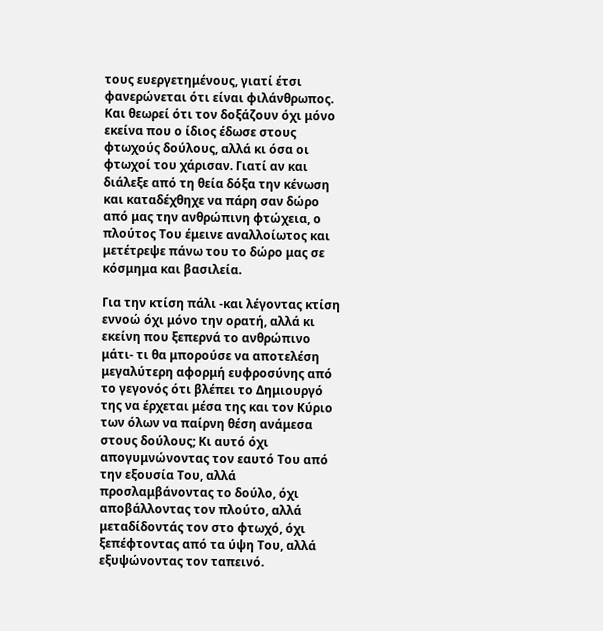τους ευεργετημένους, γιατί έτσι φανερώνεται ότι είναι φιλάνθρωπος. Kαι θεωρεί ότι τον δοξάζουν όχι μόνο εκείνα που ο ίδιος έδωσε στους φτωχούς δούλους, αλλά κι όσα oι φτωχοί του χάρισαν. Γιατί αν και διάλεξε από τη θεία δόξα την κένωση και καταδέχθηχε να πάρη σαν δώρο από μας την ανθρώπινη φτώχεια, ο πλούτος Του έμεινε αναλλοίωτος και μετέτρεψε πάνω του το δώρο μας σε κόσμημα και βασιλεία.

Για την κτίση πάλι -και λέγοντας κτίση εννοώ όχι μόνο την ορατή, αλλά κι εκείνη που ξεπερνά το ανθρώπινο μάτι- τι θα μπορούσε να αποτελέση μεγαλύτερη αφορμή ευφροσύνης από το γεγονός ότι βλέπει το Δημιουργό της να έρχεται μέσα της και τον Κύριο των όλων να παίρνη θέση ανάμεσα στους δούλους; Κι αυτό όχι απογυμνώνοντας τον εαυτό Του από την εξουσία Του, αλλά προσλαμβάνοντας το δούλο, όχι αποβάλλοντας τον πλούτο, αλλά μεταδίδοντάς τον στο φτωχό, όχι ξεπέφτοντας από τα ύψη Του, αλλά εξυψώνοντας τον ταπεινό.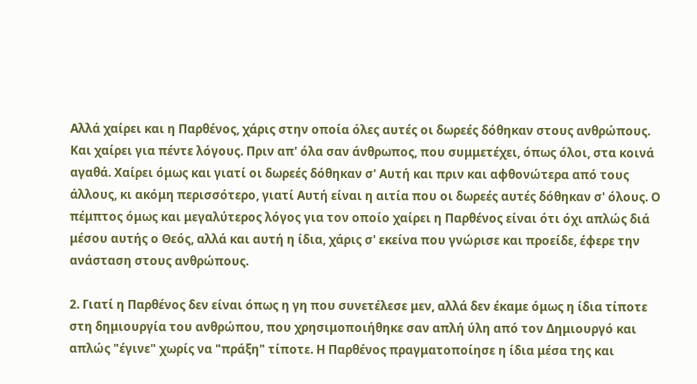Αλλά χαίρει και η Παρθένος, χάρις στην οποία όλες αυτές oι δωρεές δόθηκαν στους ανθρώπους. Kαι χαίρει για πέντε λόγους. Πριν απ' όλα σαν άνθρωπος, που συμμετέχει, όπως όλοι, στα κοινά αγαθά. Χαίρει όμως και γιατί oι δωρεές δόθηκαν σ' Αυτή και πριν και αφθονώτερα από τους άλλους, κι ακόμη περισσότερο, γιατί Αυτή είναι η αιτία που oι δωρεές αυτές δόθηκαν σ' όλους. Ο πέμπτος όμως και μεγαλύτερος λόγος για τον οποίο χαίρει η Παρθένος είναι ότι όχι απλώς διά μέσου αυτής ο Θεός, αλλά και αυτή η ίδια, χάρις σ' εκείνα που γνώρισε και προείδε, έφερε την ανάσταση στους ανθρώπους.

2. Γιατί η Παρθένος δεν είναι όπως η γη που συνετέλεσε μεν, αλλά δεν έκαμε όμως η ίδια τίποτε στη δημιουργία του ανθρώπου, που χρησιμοποιήθηκε σαν απλή ύλη από τον Δημιουργό και απλώς "έγινε" χωρίς να "πράξη" τίποτε. Η Παρθένος πραγματοποίησε η ίδια μέσα της και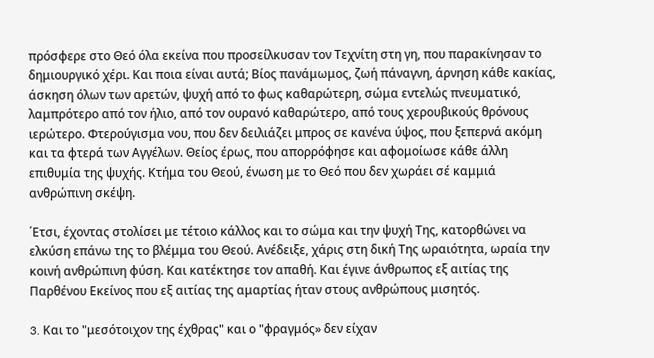πρόσφερε στο Θεό όλα εκείνα που προσείλκυσαν τον Τεχνίτη στη γη, που παρακίνησαν το δημιουργικό χέρι. Και ποια είναι αυτά; Βίος πανάμωμος, ζωή πάναγνη, άρνηση κάθε κακίας, άσκηση όλων των αρετών, ψυχή από το φως καθαρώτερη, σώμα εντελώς πνευματικό, λαμπρότερο από τον ήλιο, από τον ουρανό καθαρώτερο, από τους χερουβικούς θρόνους ιερώτερο. Φτερούγισμα νου, που δεν δειλιάζει μπρος σε κανένα ύψος, που ξεπερνά ακόμη και τα φτερά των Αγγέλων. Θείος έρως, που απορρόφησε και αφομοίωσε κάθε άλλη επιθυμία της ψυχής. Κτήμα του Θεού, ένωση με το Θεό που δεν χωράει σέ καμμιά ανθρώπινη σκέψη.

΄Ετσι, έχοντας στολίσει με τέτοιο κάλλος και το σώμα και την ψυχή Της, κατορθώνει να ελκύση επάνω της το βλέμμα του Θεού. Ανέδειξε, χάρις στη δική Της ωραιότητα, ωραία την κοινή ανθρώπινη φύση. Και κατέκτησε τον απαθή. Και έγινε άνθρωπος εξ αιτίας της Παρθένου Εκείνος που εξ αιτίας της αμαρτίας ήταν στους ανθρώπους μισητός.

3. Kαι το "μεσότοιχον της έχθρας" και ο "φραγμός» δεν είχαν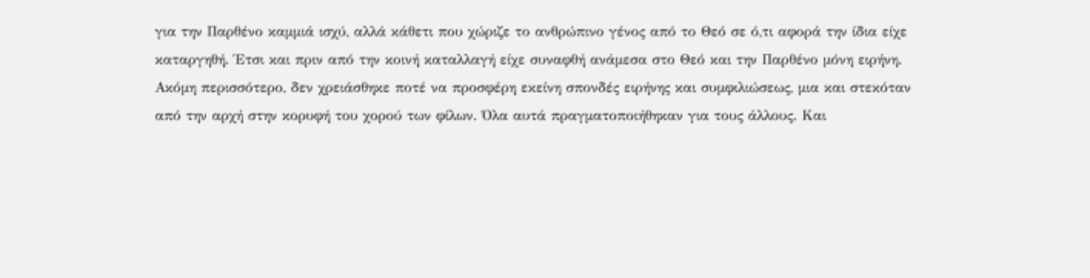για την Παρθένο καμμιά ισχύ, αλλά κάθετι που χώριζε το ανθρώπινο γένος από το Θεό σε ό,τι αφορά την ίδια είχε καταργηθή. Έτσι και πριν από την κοινή καταλλαγή είχε συναφθή ανάμεσα στο Θεό και την Παρθένο μόνη ειρήνη. Ακόμη περισσότερο, δεν χρειάσθηκε ποτέ να προσφέρη εκείνη σπονδές ειρήνης και συμφιλιώσεως, μια και στεκόταν από την αρχή στην κορυφή του χορού των φίλων. Όλα αυτά πραγματοποιήθηκαν για τους άλλους. Και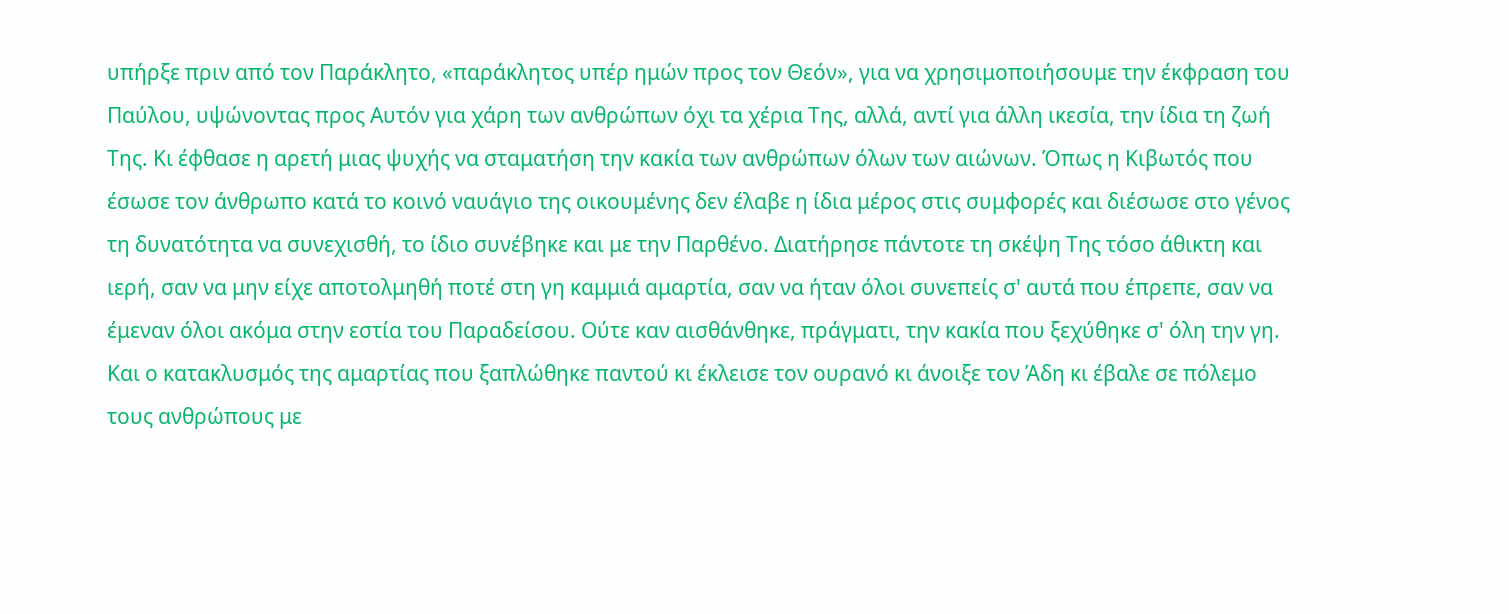υπήρξε πριν από τον Παράκλητο, «παράκλητος υπέρ ημών προς τον Θεόν», για να χρησιμοποιήσουμε την έκφραση του Παύλου, υψώνοντας προς Αυτόν για χάρη των ανθρώπων όχι τα χέρια Της, αλλά, αντί για άλλη ικεσία, την ίδια τη ζωή Της. Κι έφθασε η αρετή μιας ψυχής να σταματήση την κακία των ανθρώπων όλων των αιώνων. Όπως η Κιβωτός που έσωσε τον άνθρωπο κατά το κοινό ναυάγιο της οικουμένης δεν έλαβε η ίδια μέρος στις συμφορές και διέσωσε στο γένος τη δυνατότητα να συνεχισθή, το ίδιο συνέβηκε και με την Παρθένο. Διατήρησε πάντοτε τη σκέψη Της τόσο άθικτη και ιερή, σαν να μην είχε αποτολμηθή ποτέ στη γη καμμιά αμαρτία, σαν να ήταν όλοι συνεπείς σ' αυτά που έπρεπε, σαν να έμεναν όλοι ακόμα στην εστία του Παραδείσου. Ούτε καν αισθάνθηκε, πράγματι, την κακία που ξεχύθηκε σ' όλη την γη. Και ο κατακλυσμός της αμαρτίας που ξαπλώθηκε παντού κι έκλεισε τον ουρανό κι άνοιξε τον Άδη κι έβαλε σε πόλεμο τους ανθρώπους με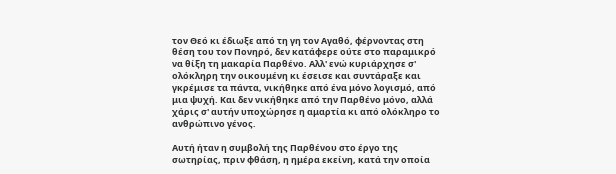τον Θεό κι έδιωξε από τη γη τον Αγαθό, φέρνοντας στη θέση του τον Πονηρό, δεν κατάφερε ούτε στο παραμικρό να θίξη τη μακαρία Παρθένο. Αλλ' ενώ κυριάρχησε σ' ολόκληρη την οικουμένη κι έσεισε και συντάραξε και γκρέμισε τα πάντα, νικήθηκε από ένα μόνο λογισμό, από μια ψυχή. Και δεν νικήθηκε από την Παρθένο μόνο, αλλά χάρις σ' αυτήν υποχώρησε η αμαρτία κι από ολόκληρο το ανθρώπινο γένος.

Αυτή ήταν η συμβολή της Παρθένου στο έργο της σωτηρίας, πριν φθάση, η ημέρα εκείνη, κατά την οποία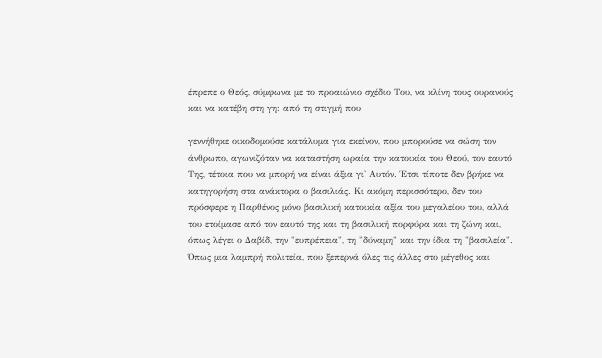έπρεπε ο Θεός, σύμφωνα με το προαιώνιο σχέδιο Του, να κλίνη τους ουρανούς και να κατέβη στη γη: από τη στιγμή που

γεννήθηκε οικοδομούσε κατάλυμα για εκείνον, που μπορούσε να σώση τον άνθρωπο, αγωνιζόταν να καταστήση ωραία την κατοικία του Θεού, τον εαυτό Της, τέτοια που να μπορή να είναι άξια γι' Αυτόν. Έτσι τίποτε δεν βρήκε να κατηγορήση στα ανάκτορα ο βασιλιάς. Κι ακόμη περισσότερο, δεν του πρόσφερε η Παρθένος μόνο βασιλική κατοικία αξία του μεγαλείου του, αλλά του ετοίμασε από τον εαυτό της και τη βασιλική πορφύρα και τη ζώνη και, όπως λέγει ο Δαβίδ, την "ευπρέπεια", τη "δύναμη" και την ίδια τη "βασιλεία". Όπως μια λαμπρή πολιτεία, που ξεπερνά όλες τις άλλες στο μέγεθος και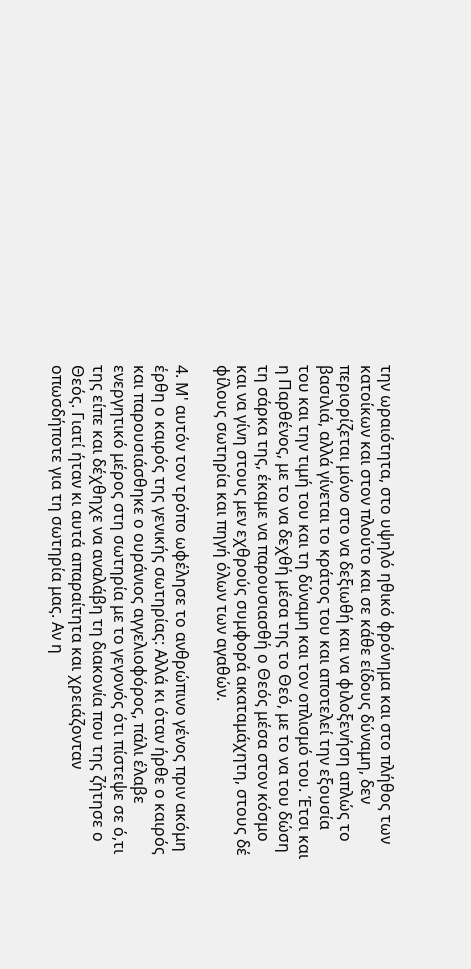την ωραιότητα, στο υψηλό ηθικό φρόνημα και στο πλήθος των κατοίκων και στον πλούτο και σε κάθε είδους δύναμη, δεν περιορίζεται μόνο στο να δεξιωθή και να φιλοξενήση απλώς το βασιλιά, αλλά γίνεται το κράτος του και αποτελεί την εξουσία του και την τιμή του και τη δύναμη και τον οπλισμό του. Έτσι και η Παρθένος, με το να δεχθή μέσα της το Θεό, με το να του δώση τη σάρκα της, έκαμε να παρουσιασθή ο Θεός μέσα στον κόσμο και να γίνη στους μεν εχθρούς συμφορά ακαταμάχητη, στους δέ φίλους σωτηρία και πηγή όλων των αγαθών.

4. Μ' αυτόν τον τρόπο ωφέλησε το ανθρώπινο γένος πριν ακόμη έρθη ο καιρός της γενικής σωτηρίας: Αλλά κι όταν ήρθε ο καιρός και παρουσιάσθηκε ο ουράνιος αγγελιοφόρος, πάλι έλαβε ενεργητικό μέρος στη σωτηρία με το γεγονός ότι πίστεψε σε ό,τι της είπε και δέχθηχε να αναλάβη τη διακονία που της ζήτησε ο Θεός. Γιατί ήταν κι αυτά απαραίτητα και χρειάζονταν οπωσδήποτε για τη σωτηρία μας. Αν η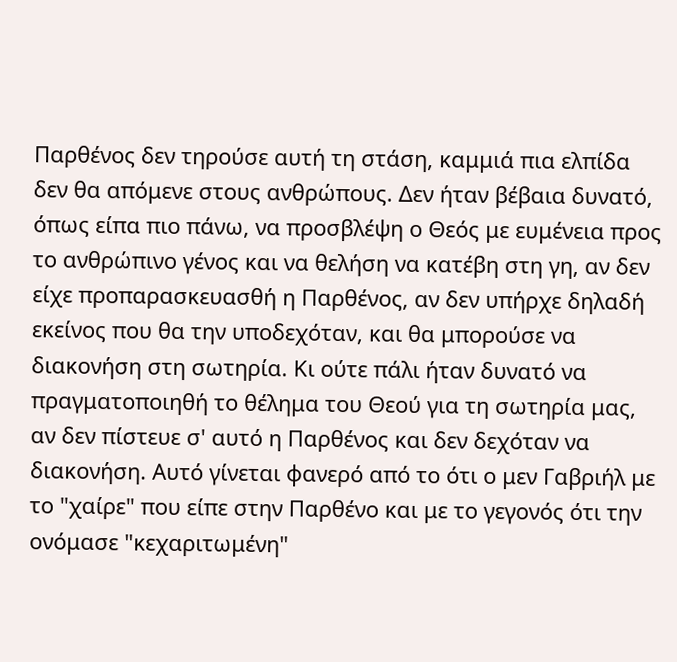Παρθένος δεν τηρούσε αυτή τη στάση, καμμιά πια ελπίδα δεν θα απόμενε στους ανθρώπους. Δεν ήταν βέβαια δυνατό, όπως είπα πιο πάνω, να προσβλέψη ο Θεός με ευμένεια προς το ανθρώπινο γένος και να θελήση να κατέβη στη γη, αν δεν είχε προπαρασκευασθή η Παρθένος, αν δεν υπήρχε δηλαδή εκείνος που θα την υποδεχόταν, και θα μπορούσε να διακονήση στη σωτηρία. Κι ούτε πάλι ήταν δυνατό να πραγματοποιηθή το θέλημα του Θεού για τη σωτηρία μας, αν δεν πίστευε σ' αυτό η Παρθένος και δεν δεχόταν να διακονήση. Αυτό γίνεται φανερό από το ότι ο μεν Γαβριήλ με το "χαίρε" που είπε στην Παρθένο και με το γεγονός ότι την ονόμασε "κεχαριτωμένη"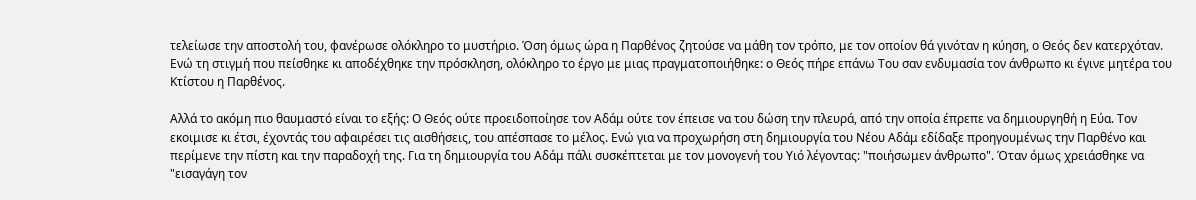τελείωσε την αποστολή του, φανέρωσε ολόκληρο το μυστήριο. Όση όμως ώρα η Παρθένος ζητούσε να μάθη τον τρόπο, με τον οποίον θά γινόταν η κύηση, ο Θεός δεν κατερχόταν. Ενώ τη στιγμή που πείσθηκε κι αποδέχθηκε την πρόσκληση, ολόκληρο το έργο με μιας πραγματοποιήθηκε: ο Θεός πήρε επάνω Του σαν ενδυμασία τον άνθρωπο κι έγινε μητέρα του Κτίστου η Παρθένος.

Αλλά το ακόμη πιο θαυμαστό είναι το εξής: Ο Θεός ούτε προειδοποίησε τον Αδάμ ούτε τον έπεισε να του δώση την πλευρά, από την οποία έπρεπε να δημιουργηθή η Εύα. Τον εκοιμισε κι έτσι, έχοντάς του αφαιρέσει τις αισθήσεις, του απέσπασε το μέλος. Ενώ για να προχωρήση στη δημιουργία του Νέου Αδάμ εδίδαξε προηγουμένως την Παρθένο και περίμενε την πίστη και την παραδοχή της. Για τη δημιουργία του Αδάμ πάλι συσκέπτεται με τον μονογενή του Υιό λέγοντας: "ποιήσωμεν άνθρωπο". Όταν όμως χρειάσθηκε να "εισαγάγη τον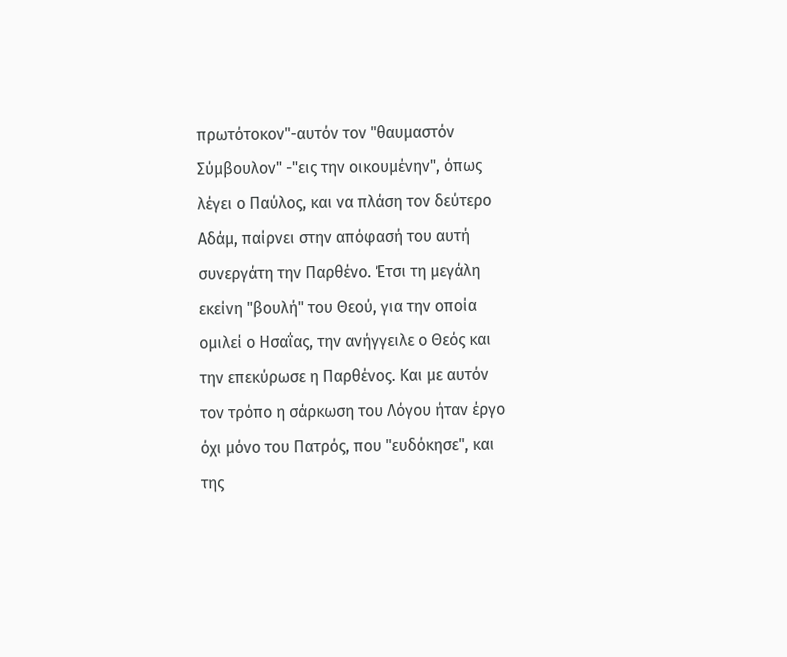πρωτότοκον"-αυτόν τον "θαυμαστόν Σύμβουλον" -"εις την οικουμένην", όπως λέγει ο Παύλος, και να πλάση τον δεύτερο Αδάμ, παίρνει στην απόφασή του αυτή συνεργάτη την Παρθένο. Έτσι τη μεγάλη εκείνη "βουλή" του Θεού, για την οποία ομιλεί ο Ησαΐας, την ανήγγειλε ο Θεός και την επεκύρωσε η Παρθένος. Και με αυτόν τον τρόπο η σάρκωση του Λόγου ήταν έργο όχι μόνο του Πατρός, που "ευδόκησε", και της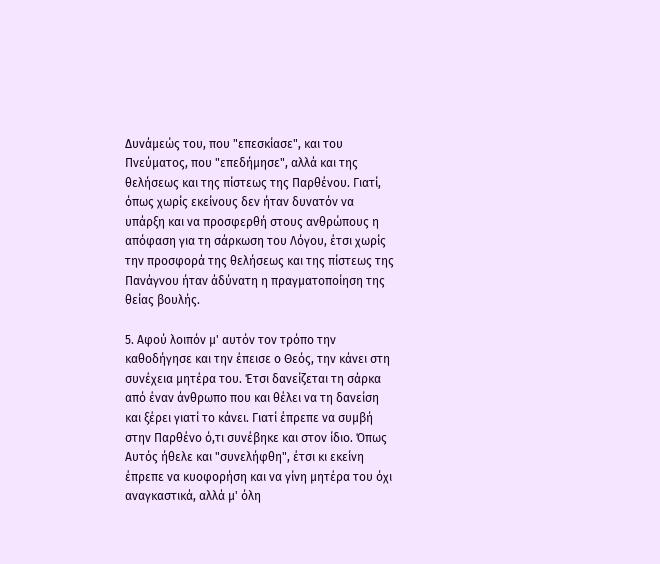Δυνάμεώς του, που "επεσκίασε", και του Πνεύματος, που "επεδήμησε", αλλά και της θελήσεως και της πίστεως της Παρθένου. Γιατί, όπως χωρίς εκείνους δεν ήταν δυνατόν να υπάρξη και να προσφερθή στους ανθρώπους η απόφαση για τη σάρκωση του Λόγου, έτσι χωρίς την προσφορά της θελήσεως και της πίστεως της Πανάγνου ήταν άδύνατη η πραγματοποίηση της θείας βουλής.

5. Αφού λοιπόν μ' αυτόν τον τρόπο την καθοδήγησε και την έπεισε ο Θεός, την κάνει στη συνέχεια μητέρα του. Έτσι δανείζεται τη σάρκα από έναν άνθρωπο που και θέλει να τη δανείση και ξέρει γιατί το κάνει. Γιατί έπρεπε να συμβή στην Παρθένο ό,τι συνέβηκε και στον ίδιο. Όπως Αυτός ήθελε και "συνελήφθη", έτσι κι εκείνη έπρεπε να κυοφορήση και να γίνη μητέρα του όχι αναγκαστικά, αλλά μ' όλη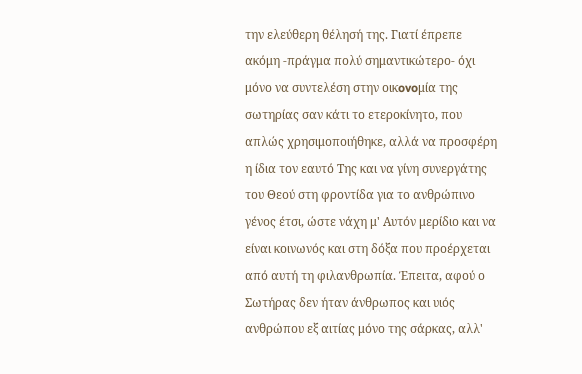την ελεύθερη θέλησή της. Γιατί έπρεπε ακόμη -πράγμα πολύ σημαντικώτερο- όχι μόνο να συντελέση στην oικovoμία της σωτηρίας σαν κάτι το ετεροκίνητο, που απλώς χρησιμοποιήθηκε, αλλά να προσφέρη η ίδια τον εαυτό Της και να γίνη συνεργάτης του Θεού στη φροντίδα για το ανθρώπινο γένος έτσι, ώστε νάχη μ' Αυτόν μερίδιο και να είναι κοινωνός και στη δόξα που προέρχεται από αυτή τη φιλανθρωπία. Έπειτα, αφού ο Σωτήρας δεν ήταν άνθρωπος και υιός ανθρώπου εξ αιτίας μόνο της σάρκας, αλλ'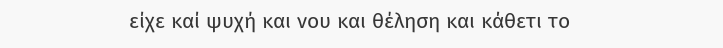είχε καί ψυχή και νου και θέληση και κάθετι το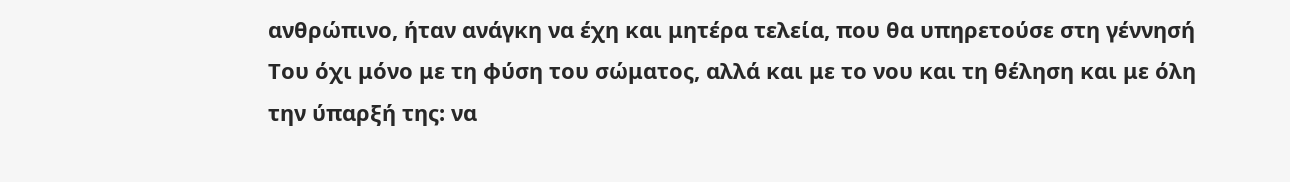ανθρώπινο, ήταν ανάγκη να έχη και μητέρα τελεία, που θα υπηρετούσε στη γέννησή Του όχι μόνο με τη φύση του σώματος, αλλά και με το νου και τη θέληση και με όλη την ύπαρξή της: να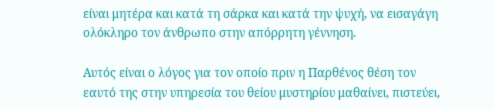είναι μητέρα και κατά τη σάρκα και κατά την ψυχή, να εισαγάγη ολόκληρο τον άνθρωπο στην απόρρητη γέννηση.

Αυτός είναι ο λόγος για τον οποίο πριν η Παρθένος θέση τον εαυτό της στην υπηρεσία του θείου μυστηρίου μαθαίνει, πιστεύει,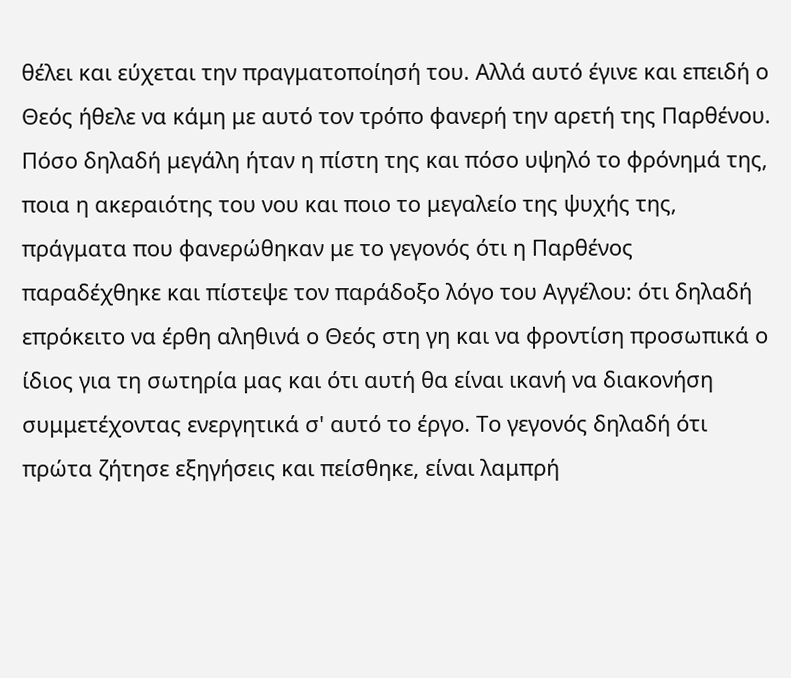θέλει και εύχεται την πραγματοποίησή του. Αλλά αυτό έγινε και επειδή ο Θεός ήθελε να κάμη με αυτό τον τρόπο φανερή την αρετή της Παρθένου. Πόσο δηλαδή μεγάλη ήταν η πίστη της και πόσο υψηλό το φρόνημά της, ποια η ακεραιότης του νου και ποιο το μεγαλείο της ψυχής της, πράγματα που φανερώθηκαν με το γεγονός ότι η Παρθένος παραδέχθηκε και πίστεψε τον παράδοξο λόγο του Αγγέλου: ότι δηλαδή επρόκειτο να έρθη αληθινά ο Θεός στη γη και να φροντίση προσωπικά ο ίδιος για τη σωτηρία μας και ότι αυτή θα είναι ικανή να διακονήση συμμετέχοντας ενεργητικά σ' αυτό το έργο. Το γεγονός δηλαδή ότι πρώτα ζήτησε εξηγήσεις και πείσθηκε, είναι λαμπρή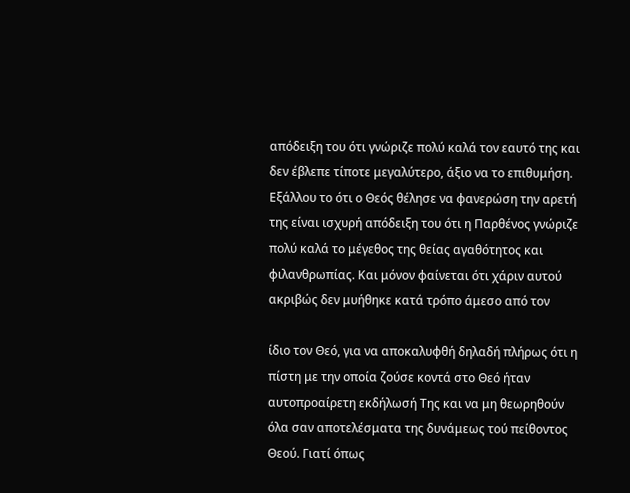απόδειξη του ότι γνώριζε πολύ καλά τον εαυτό της και δεν έβλεπε τίποτε μεγαλύτερο, άξιο να το επιθυμήση. Εξάλλου το ότι ο Θεός θέλησε να φανερώση την αρετή της είναι ισχυρή απόδειξη του ότι η Παρθένος γνώριζε πολύ καλά το μέγεθος της θείας αγαθότητος και φιλανθρωπίας. Και μόνον φαίνεται ότι χάριν αυτού ακριβώς δεν μυήθηκε κατά τρόπο άμεσο από τον

ίδιο τον Θεό, για να αποκαλυφθή δηλαδή πλήρως ότι η πίστη με την οποία ζούσε κοντά στο Θεό ήταν αυτοπροαίρετη εκδήλωσή Της και να μη θεωρηθούν όλα σαν αποτελέσματα της δυνάμεως τού πείθοντος Θεού. Γιατί όπως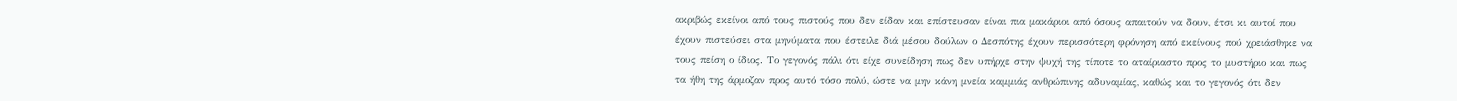ακριβώς εκείνοι από τους πιστούς που δεν είδαν και επίστευσαν είναι πια μακάριοι από όσους απαιτούν να δουν, έτσι κι αυτοί που έχουν πιστεύσει στα μηνύματα που έστειλε διά μέσου δούλων ο Δεσπότης έχουν περισσότερη φρόνηση από εκείνους πού χρειάσθηκε να τους πείση ο ίδιος. Το γεγονός πάλι ότι είχε συνείδηση πως δεν υπήρχε στην ψυχή της τίποτε το αταίριαστο προς το μυστήριο και πως τα ήθη της άρμοζαν προς αυτό τόσο πολύ, ώστε να μην κάνη μνεία καμμιάς ανθρώπινης αδυναμίας, καθώς και το γεγονός ότι δεν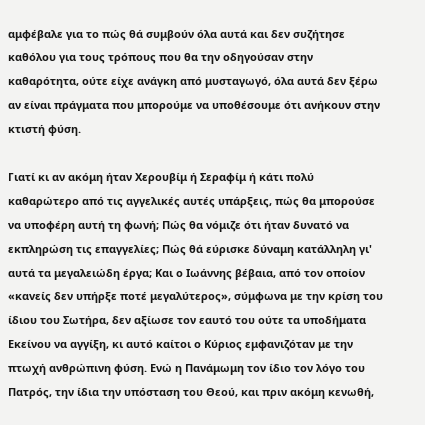αμφέβαλε για το πώς θά συμβούν όλα αυτά και δεν συζήτησε καθόλου για τους τρόπους που θα την οδηγούσαν στην καθαρότητα, ούτε είχε ανάγκη από μυσταγωγό, όλα αυτά δεν ξέρω αν είναι πράγματα που μπορούμε να υποθέσουμε ότι ανήκουν στην κτιστή φύση.

Γιατί κι αν ακόμη ήταν Χερουβίμ ή Σεραφίμ ή κάτι πολύ καθαρώτερο από τις αγγελικές αυτές υπάρξεις, πώς θα μπορούσε να υποφέρη αυτή τη φωνή; Πώς θα νόμιζε ότι ήταν δυνατό να εκπληρώση τις επαγγελίες; Πώς θά εύρισκε δύναμη κατάλληλη γι' αυτά τα μεγαλειώδη έργα; Και ο Ιωάννης βέβαια, από τον οποίον «καvείς δεν υπήρξε ποτέ μεγαλύτερος», σύμφωνα με την κρίση του ίδιου του Σωτήρα, δεν αξίωσε τον εαυτό του ούτε τα υποδήματα Εκείνου να αγγίξη, κι αυτό καίτοι ο Κύριος εμφανιζόταν με την πτωχή ανθρώπινη φύση. Ενώ η Πανάμωμη τον ίδιο τον λόγο του Πατρός, την ίδια την υπόσταση του Θεού, και πριν ακόμη κενωθή,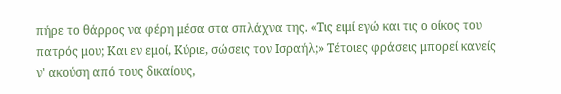πήρε το θάρρος να φέρη μέσα στα σπλάχνα της. «Τις ειμί εγώ και τις ο οίκος του πατρός μου; Και εν εμοί, Κύριε, σώσεις τον Ισραήλ;» Τέτοιες φράσεις μπορεί κανείς ν' ακούση από τους δικαίους,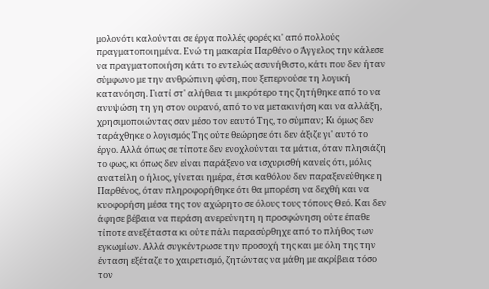μολονότι καλούνται σε έργα πολλές φορές κι' από πολλούς πραγματοποιημένα. Ενώ τη μακαρία Παρθένο ο Άγγελος την κάλεσε να πραγματοποιήση κάτι το εντελώς ασυνήθιστο, κάτι που δεν ήταν σύμφωνο με την ανθρώπινη φύση, που ξεπερνούσε τη λογική κατανόηση. Γιατί στ' αλήθεια τι μικρότερο της ζητήθηκε από το να ανυψώση τη γη στον ουρανό, από το να μετακινήση και να αλλάξη, χρησιμοποιώντας σαν μέσο τον εαυτό Της, το σύμπαν; Kι όμως δεν ταράχθηκε ο λογισμός Της ούτε θεώρησε ότι δεν άξιζε γι' αυτό το έργο. Αλλά όπως σε τίποτε δεν ενοχλούνται τα μάτια, όταν πλησιάζη το φως, κι όπως δεν είναι παράξενο να ισχυρισθή κανείς ότι, μόλις ανατείλη ο ήλιος, γίνεται ημέρα, έτσι καθόλου δεν παραξενεύθηκε η Παρθένος, όταν πληροφορήθηκε ότι θα μπορέση να δεχθή και να κυοφορήση μέσα της τον αχώρητο σε όλους τους τόπους Θεό. Και δεν άφησε βέβαια να περάση ανερεύνητη η προσφώνηση ούτε έπαθε τίποτε ανεξέταστα κι ούτε πάλι παρασύρθηχε από το πλήθος των εγκωμίων. Αλλά συγκέντρωσε την προσοχή της και με όλη της την ένταση εξέταζε το χαιρετισμό, ζητώντας να μάθη με ακρίβεια τόσο τον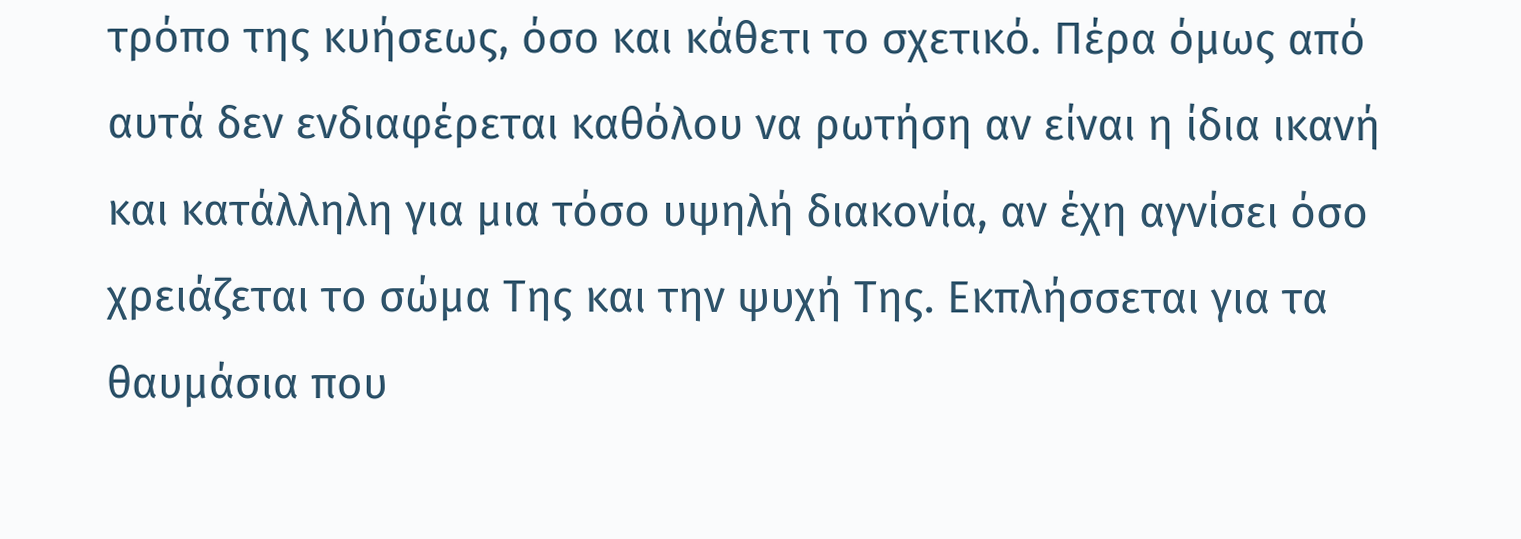τρόπο της κυήσεως, όσο και κάθετι το σχετικό. Πέρα όμως από αυτά δεν ενδιαφέρεται καθόλου να ρωτήση αν είναι η ίδια ικανή και κατάλληλη για μια τόσο υψηλή διακονία, αν έχη αγνίσει όσο χρειάζεται το σώμα Της και την ψυχή Της. Εκπλήσσεται για τα θαυμάσια που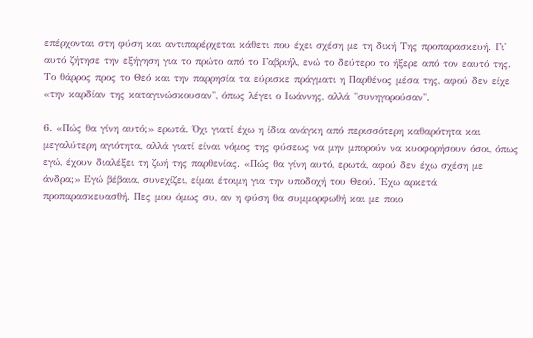επέρχονται στη φύση και αντιπαρέρχεται κάθετι που έχει σχέση με τη δική Της προπαρασκευή. Γι' αυτό ζήτησε την εξήγηση για το πρώτο από το Γαβριήλ, ενώ το δεύτερο το ήξερε από τον εαυτό της. Το θάρρος προς το Θεό και την παρρησία τα εύρισκε πράγματι η Παρθένος μέσα της, αφού δεν είχε «την καρδίαν της καταγινώσκουσαν", όπως λέγει ο Ιωάννης, αλλά "συνηγορούσαν".

6. «Πώς θα γίνη αυτό;» ερωτά. Όχι γιατί έχω η ίδια ανάγκη από περισσότερη καθαρότητα και μεγαλύτερη αγιότητα, αλλά γιατί είναι νόμος της φύσεως να μην μπορούν να κυοφορήσουν όσοι, όπως εγώ, έχουν διαλέξει τη ζωή της παρθενίας. «Πώς θα γίνη αυτό, ερωτά, αφού δεν έχω σχέση με άνδρα;» Εγώ βέβαια, συνεχίζει, είμαι έτοιμη για την υποδοχή του Θεού. Έχω αρκετά προπαρασκευασθή. Πες μου όμως συ, αν η φύση θα συμμορφωθή και με ποιο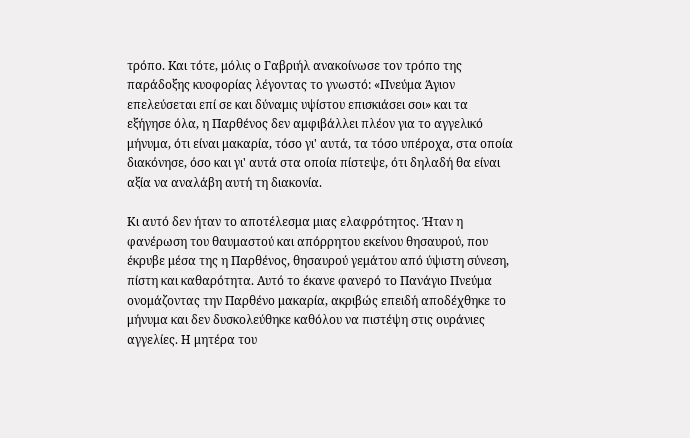τρόπο. Kαι τότε, μόλις ο Γαβριήλ ανακοίνωσε τον τρόπο της παράδοξης κυοφορίας λέγοντας το γνωστό: «Πνεύμα Άγιον επελεύσεται επί σε και δύναμις υψίστου επισκιάσει σοι» και τα εξήγησε όλα, η Παρθένος δεν αμφιβάλλει πλέον για το αγγελικό μήνυμα, ότι είναι μακαρία, τόσο γι' αυτά, τα τόσο υπέροχα, στα οποία διακόνησε, όσο και γι' αυτά στα οποία πίστεψε, ότι δηλαδή θα είναι αξία να αναλάβη αυτή τη διακονία.

Κι αυτό δεν ήταν το αποτέλεσμα μιας ελαφρότητος. Ήταν η φανέρωση του θαυμαστού και απόρρητου εκείνου θησαυρού, που έκρυβε μέσα της η Παρθένος, θησαυρού γεμάτου από ύψιστη σύνεση, πίστη και καθαρότητα. Αυτό το έκανε φανερό το Πανάγιο Πνεύμα ονομάζοντας την Παρθένο μακαρία, ακριβώς επειδή αποδέχθηκε το μήνυμα και δεν δυσκολεύθηκε καθόλου να πιστέψη στις ουράνιες αγγελίες. Η μητέρα του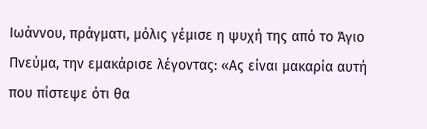Ιωάννου, πράγματι, μόλις γέμισε η ψυχή της από το Άγιο Πνεύμα, την εμακάρισε λέγοντας: «Ας είναι μακαρία αυτή που πίστεψε ότι θα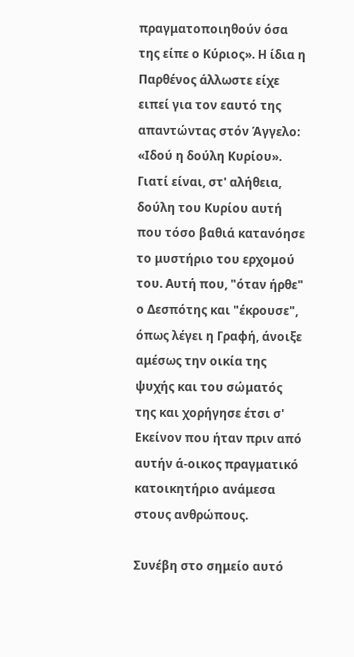πραγματοποιηθούν όσα της είπε ο Κύριος». Η ίδια η Παρθένος άλλωστε είχε ειπεί για τον εαυτό της απαντώντας στόν Άγγελο: «Ιδού η δούλη Κυρίου». Γιατί είναι, στ' αλήθεια, δούλη του Kυρίoυ αυτή που τόσο βαθιά κατανόησε το μυστήριο του ερχομού του. Αυτή που, "όταν ήρθε" ο Δεσπότης και "έκρουσε", όπως λέγει η Γραφή, άνοιξε αμέσως την οικία της ψυχής και του σώματός της και χορήγησε έτσι σ' Εκείνον που ήταν πριν από αυτήν ά-οικος πραγματικό κατοικητήριο ανάμεσα στους ανθρώπους.

Συνέβη στο σημείο αυτό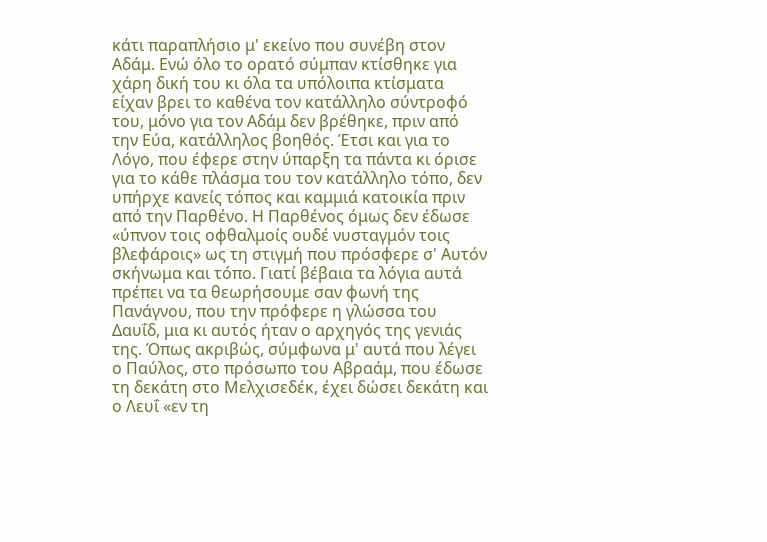κάτι παραπλήσιο μ' εκείνο που συνέβη στον Αδάμ. Ενώ όλο το ορατό σύμπαν κτίσθηκε για χάρη δική του κι όλα τα υπόλοιπα κτίσματα είχαν βρει το καθένα τον κατάλληλο σύντροφό του, μόνο για τον Αδάμ δεν βρέθηκε, πριν από την Εύα, κατάλληλος βοηθός. Έτσι και για το Λόγο, που έφερε στην ύπαρξη τα πάντα κι όρισε για το κάθε πλάσμα του τον κατάλληλο τόπο, δεν υπήρχε κανείς τόπος και καμμιά κατοικία πριν από την Παρθένο. Η Παρθένος όμως δεν έδωσε «ύπνον τοις οφθαλμοίς ουδέ νυσταγμόν τοις βλεφάροις» ως τη στιγμή που πρόσφερε σ' Αυτόν σκήνωμα και τόπο. Γιατί βέβαια τα λόγια αυτά πρέπει να τα θεωρήσουμε σαν φωνή της Πανάγνου, που την πρόφερε η γλώσσα του Δαυΐδ, μια κι αυτός ήταν ο αρχηγός της γενιάς της. Όπως ακριβώς, σύμφωνα μ' αυτά που λέγει ο Παύλος, στο πρόσωπο του Αβραάμ, που έδωσε τη δεκάτη στο Μελχισεδέκ, έχει δώσει δεκάτη και ο Λευΐ «εν τη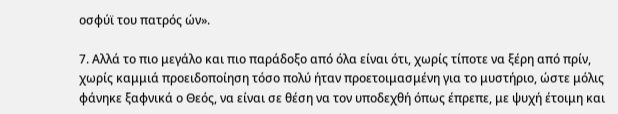οσφύϊ του πατρός ών».

7. Αλλά το πιο μεγάλο και πιο παράδοξο από όλα είναι ότι, χωρίς τίποτε να ξέρη από πρίν, χωρίς καμμιά προειδοποίηση τόσο πολύ ήταν προετοιμασμένη για το μυστήριο, ώστε μόλις φάνηκε ξαφνικά ο Θεός, να είναι σε θέση να τον υποδεχθή όπως έπρεπε, με ψυχή έτοιμη και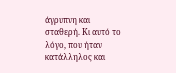άγρυπνη και σταθερή. Κι αυτό το λόγο, που ήταν κατάλληλος και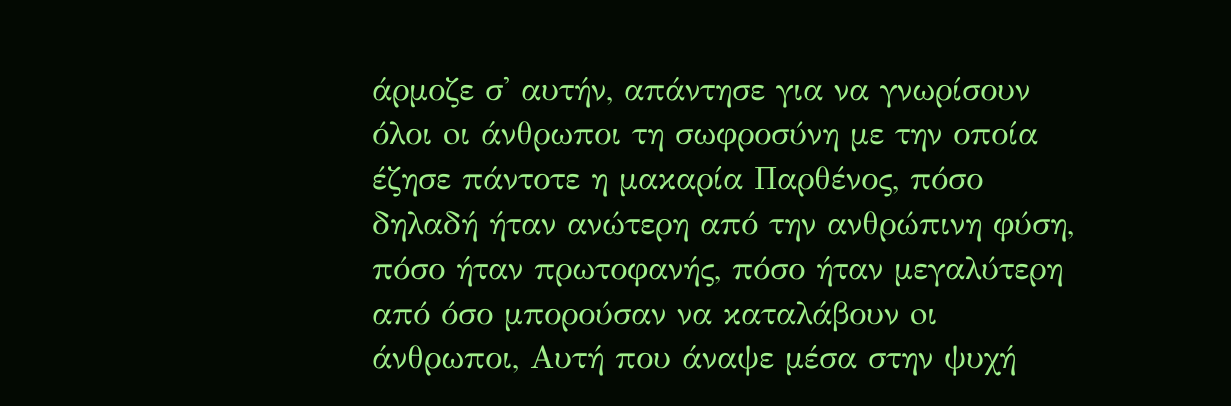άρμοζε σ' αυτήν, απάντησε για να γνωρίσουν όλοι oι άνθρωποι τη σωφροσύνη με την οποία έζησε πάντοτε η μακαρία Παρθένος, πόσο δηλαδή ήταν ανώτερη από την ανθρώπινη φύση, πόσο ήταν πρωτοφανής, πόσο ήταν μεγαλύτερη από όσο μπορούσαν να καταλάβουν oι άνθρωποι, Αυτή που άναψε μέσα στην ψυχή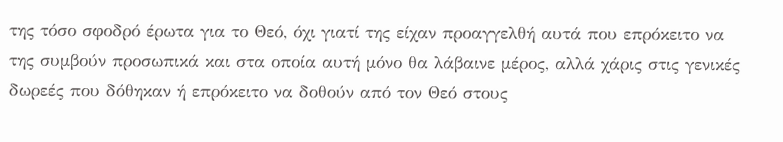της τόσο σφοδρό έρωτα για το Θεό, όχι γιατί της είχαν προαγγελθή αυτά που επρόκειτο να της συμβούν προσωπικά και στα οποία αυτή μόνο θα λάβαινε μέρος, αλλά χάρις στις γενικές δωρεές που δόθηκαν ή επρόκειτο να δοθούν από τον Θεό στους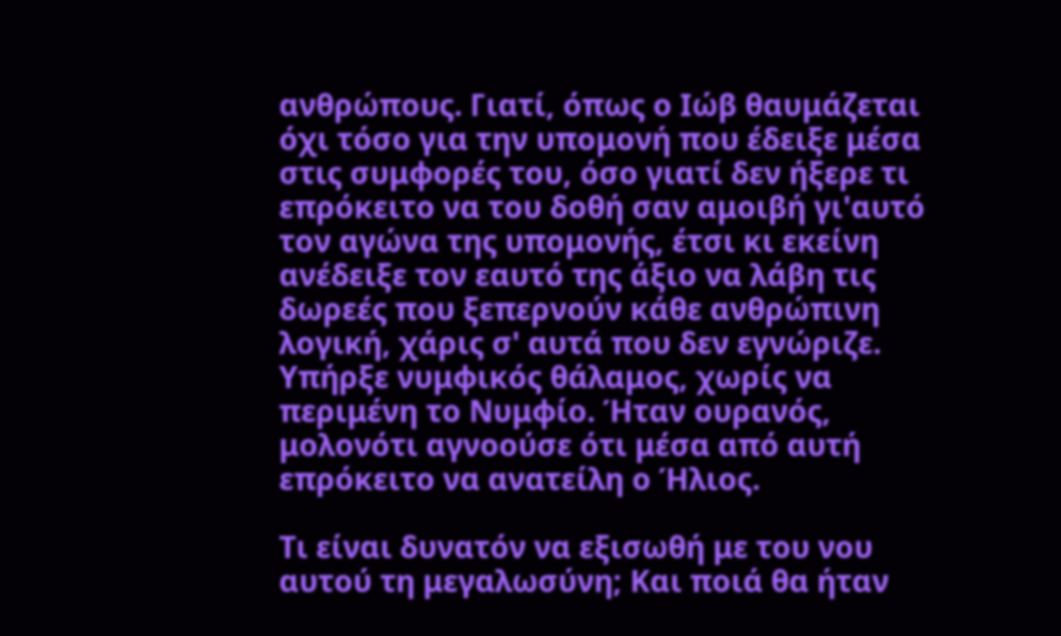ανθρώπους. Γιατί, όπως ο Ιώβ θαυμάζεται όχι τόσο για την υπομονή που έδειξε μέσα στις συμφορές του, όσο γιατί δεν ήξερε τι επρόκειτο να του δοθή σαν αμοιβή γι'αυτό τον αγώνα της υπομονής, έτσι κι εκείνη ανέδειξε τον εαυτό της άξιο να λάβη τις δωρεές που ξεπερνούν κάθε ανθρώπινη λογική, χάρις σ' αυτά που δεν εγνώριζε. Υπήρξε νυμφικός θάλαμος, χωρίς να περιμένη το Νυμφίο. Ήταν ουρανός, μολονότι αγνοούσε ότι μέσα από αυτή επρόκειτο να ανατείλη ο Ήλιος.

Τι είναι δυνατόν να εξισωθή με του νου αυτού τη μεγαλωσύνη; Και ποιά θα ήταν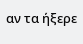αν τα ήξερε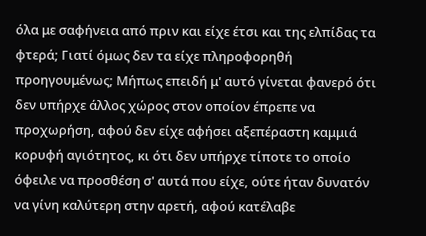όλα με σαφήνεια από πριν και είχε έτσι και της ελπίδας τα φτερά; Γιατί όμως δεν τα είχε πληροφορηθή προηγουμένως; Μήπως επειδή μ' αυτό γίνεται φανερό ότι δεν υπήρχε άλλος χώρος στον οποίον έπρεπε να προχωρήση, αφού δεν είχε αφήσει αξεπέραστη καμμιά κορυφή αγιότητος, κι ότι δεν υπήρχε τίποτε το οποίο όφειλε να προσθέση σ' αυτά που είχε, ούτε ήταν δυνατόν να γίνη καλύτερη στην αρετή, αφού κατέλαβε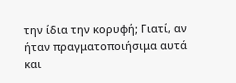την ίδια την κορυφή; Γιατί, αν ήταν πραγματοποιήσιμα αυτά και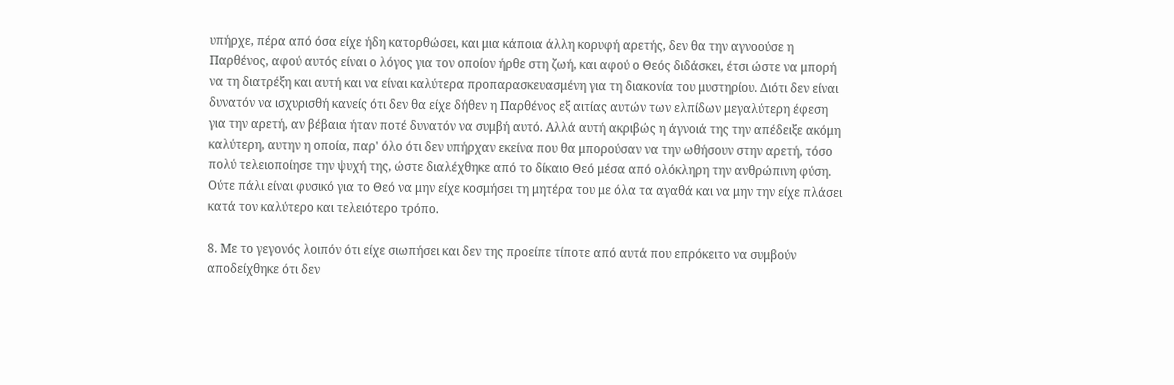υπήρχε, πέρα από όσα είχε ήδη κατορθώσει, και μια κάποια άλλη κορυφή αρετής, δεν θα την αγνοούσε η Παρθένος, αφού αυτός είναι ο λόγος για τον οποίον ήρθε στη ζωή, και αφού ο Θεός διδάσκει, έτσι ώστε να μπορή να τη διατρέξη και αυτή και να είναι καλύτερα προπαρασκευασμένη για τη διακονία του μυστηρίου. Διότι δεν είναι δυνατόν να ισχυρισθή κανείς ότι δεν θα είχε δήθεν η Παρθένος εξ αιτίας αυτών των ελπίδων μεγαλύτερη έφεση για την αρετή, αν βέβαια ήταν ποτέ δυνατόν να συμβή αυτό. Αλλά αυτή ακριβώς η άγνοιά της την απέδειξε ακόμη καλύτερη, αυτην η οποία, παρ' όλο ότι δεν υπήρχαν εκείνα που θα μπορούσαν να την ωθήσουν στην αρετή, τόσο πολύ τελειοποίησε την ψυχή της, ώστε διαλέχθηκε από το δίκαιο Θεό μέσα από ολόκληρη την ανθρώπινη φύση. Ούτε πάλι είναι φυσικό για το Θεό να μην είχε κοσμήσει τη μητέρα του με όλα τα αγαθά και να μην την είχε πλάσει κατά τον καλύτερο και τελειότερο τρόπο.

8. Με το γεγονός λοιπόν ότι είχε σιωπήσει και δεν της προείπε τίποτε από αυτά που επρόκειτο να συμβούν απoδείχθηκε ότι δεν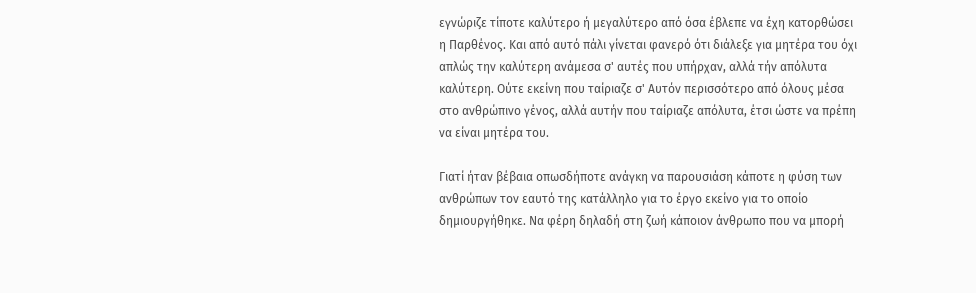εγνώριζε τίποτε καλύτερο ή μεγαλύτερο από όσα έβλεπε να έχη κατορθώσει η Παρθένος. Kαι από αυτό πάλι γίνεται φανερό ότι διάλεξε για μητέρα του όχι απλώς την καλύτερη ανάμεσα σ' αυτές που υπήρχαν, αλλά τήν απόλυτα καλύτερη. Ούτε εκείνη που ταίριαζε σ' Αυτόν περισσότερο από όλους μέσα στο ανθρώπινο γένος, αλλά αυτήν που ταίριαζε απόλυτα, έτσι ώστε να πρέπη να είναι μητέρα του.

Γιατί ήταν βέβαια οπωσδήποτε ανάγκη να παρουσιάση κάποτε η φύση των ανθρώπων τον εαυτό της κατάλληλο για το έργο εκείνο για το οποίο δημιουργήθηκε. Να φέρη δηλαδή στη ζωή κάποιον άνθρωπο που να μπορή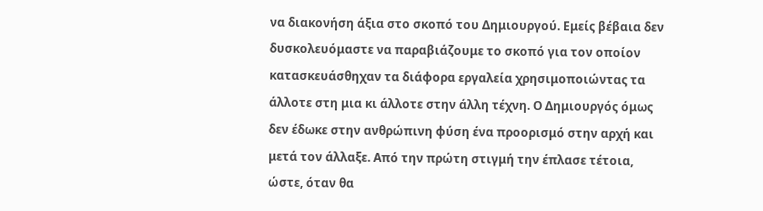να διακονήση άξια στο σκοπό του Δημιουργού. Εμείς βέβαια δεν δυσκολευόμαστε να παραβιάζουμε το σκοπό για τον οποίον κατασκευάσθηχαν τα διάφορα εργαλεία χρησιμοποιώντας τα άλλοτε στη μια κι άλλοτε στην άλλη τέχνη. Ο Δημιουργός όμως δεν έδωκε στην ανθρώπινη φύση ένα προορισμό στην αρχή και μετά τον άλλαξε. Από την πρώτη στιγμή την έπλασε τέτοια, ώστε, όταν θα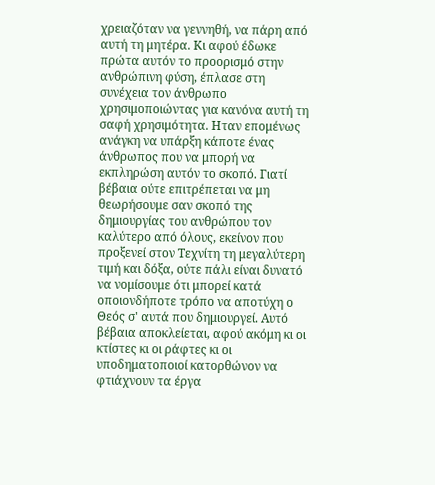χρειαζόταν να γεννηθή, να πάρη από αυτή τη μητέρα. Κι αφού έδωκε πρώτα αυτόν το προορισμό στην ανθρώπινη φύση, έπλασε στη συνέχεια τον άνθρωπο χρησιμοποιώντας για κανόνα αυτή τη σαφή χρησιμότητα. Ηταν επομένως ανάγκη να υπάρξη κάποτε ένας άνθρωπος που να μπορή να εκπληρώση αυτόν το σκοπό. Γιατί βέβαια ούτε επιτρέπεται να μη θεωρήσουμε σαν σκοπό της δημιουργίας του ανθρώπου τον καλύτερο από όλους, εκείνον που προξενεί στον Τεχνίτη τη μεγαλύτερη τιμή και δόξα, ούτε πάλι είναι δυνατό να νομίσουμε ότι μπορεί κατά οποιονδήποτε τρόπο να αποτύχη ο Θεός σ' αυτά που δημιουργεί. Αυτό βέβαια αποκλείεται, αφού ακόμη κι oι κτίστες κι oι ράφτες κι οι υποδηματοποιοί κατορθώνον να φτιάχνουν τα έργα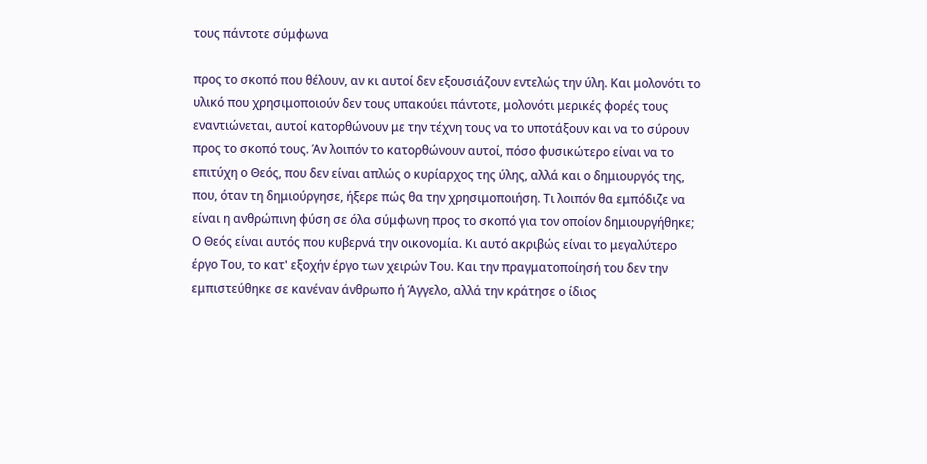τους πάντοτε σύμφωνα

προς το σκοπό που θέλουν, αν κι αυτοί δεν εξουσιάζουν εντελώς την ύλη. Kαι μολονότι το υλικό που χρησιμοποιούν δεν τους υπακούει πάντοτε, μολονότι μερικές φορές τους εναντιώνεται, αυτοί κατορθώνουν με την τέχνη τους να το υποτάξουν και να το σύρουν προς το σκοπό τους. Άν λοιπόν το κατορθώνουν αυτοί, πόσο φυσικώτερο είναι να το επιτύχη ο Θεός, που δεν είναι απλώς ο κυρίαρχος της ύλης, αλλά και ο δημιουργός της, που, όταν τη δημιούργησε, ήξερε πώς θα την χρησιμοποιήση. Τι λοιπόν θα εμπόδιζε να είναι η ανθρώπινη φύση σε όλα σύμφωνη προς το σκοπό για τον οποίον δημιουργήθηκε; Ο Θεός είναι αυτός που κυβερνά την οικονομία. Κι αυτό ακριβώς είναι το μεγαλύτερο έργο Του, το κατ' εξοχήν έργο των χειρών Του. Και την πραγματοποίησή του δεν την εμπιστεύθηκε σε κανέναν άνθρωπο ή Άγγελο, αλλά την κράτησε ο ίδιος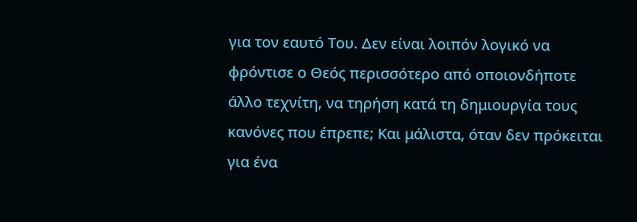για τον εαυτό Του. Δεν είναι λοιπόν λογικό να φρόντισε ο Θεός περισσότερο από οποιονδήποτε άλλο τεχνίτη, να τηρήση κατά τη δημιουργία τους κανόνες που έπρεπε; Και μάλιστα, όταν δεν πρόκειται για ένα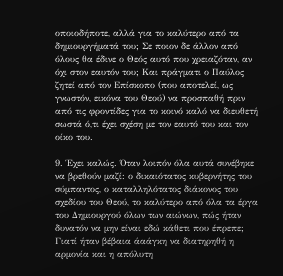οποιοδήποτε, αλλά για το καλύτερο από τα δημιουργήματά του; Σε ποιον δε άλλον από όλους θα έδινε ο Θεός αυτό που χρειαζόταν, αν όχι στον εαυτόν του; Και πράγματι ο Παύλος ζητεί από τον Επίσκοπο (που αποτελεί, ως γνωστόν, εικόνα του Θεού) να προσπαθή πριν από τις φροντίδες για το κοινό καλό να διευθετή σωστά ό,τι έχει σχέση με τον εαυτό του και τον οίκο του.

9. Έχει καλώς. Όταν λοιπόν όλα αυτά συνέβηκε να βρεθούν μαζί: ο δικαιότατος κυβερνήτης του σύμπαντος, ο καταλληλότατος διάκονος του σχεδίου του Θεού, το καλύτερο από όλα τα έργα του Δημιουργού όλων των αιώνων, πώς ήταν δυνατόν να μην είναι εδώ κάθετι που έπρεπε; Γιατί ήταν βέβαια άαάγκη να διατηρηθή η αρμονία και η απόλυτη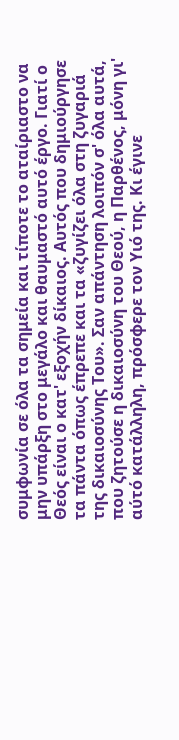συμφωνία σε όλα τα σημεία και τίποτε το αταίριαστο να μην υπάρξη στο μεγάλο και θαυμαστό αυτό έργο. Γιατί ο Θεός είναι ο κατ' εξοχήν δίκαιος. Αυτός που δημιούργησε τα πάντα όπως έπρεπε και τα «ζυγίζει όλα στη ζυγαριά της δικαιοσύνης Του». Σαν απάντηση λοιπόν σ' όλα αυτά, που ζητούσε η δικαιοσύνη του Θεού, η Παρθένος, μόνη γι' αύτό κατάλληλη, πρόσφερε τον Υιό της. Κι έγινε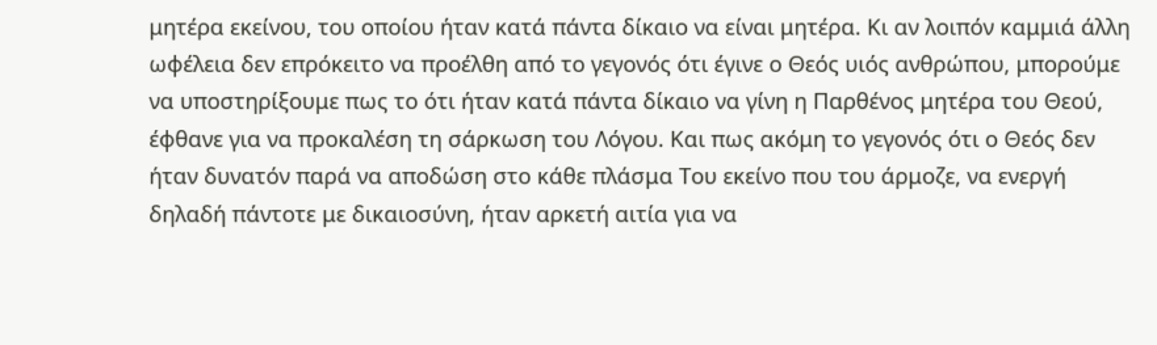μητέρα εκείνου, του οποίου ήταν κατά πάντα δίκαιo να είναι μητέρα. Κι αν λοιπόν καμμιά άλλη ωφέλεια δεν επρόκειτο να προέλθη από το γεγονός ότι έγινε ο Θεός υιός ανθρώπου, μπορούμε να υποστηρίξουμε πως το ότι ήταν κατά πάντα δίκαιο να γίνη η Παρθένος μητέρα του Θεού, έφθανε για να προκαλέση τη σάρκωση του Λόγου. Kαι πως ακόμη το γεγονός ότι ο Θεός δεν ήταν δυνατόν παρά να αποδώση στο κάθε πλάσμα Του εκείνο που του άρμοζε, να ενεργή δηλαδή πάντοτε με δικαιοσύνη, ήταν αρκετή αιτία για να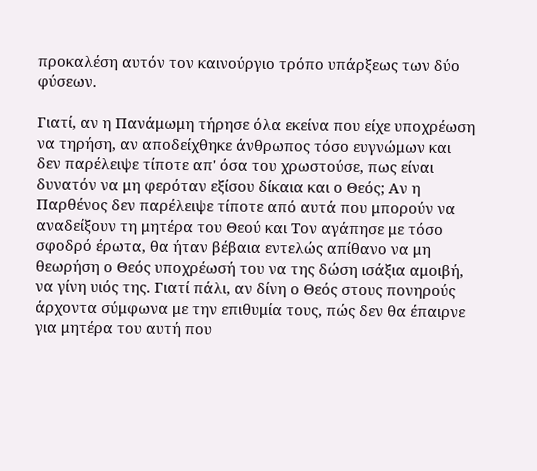προκαλέση αυτόν τον καινούργιο τρόπο υπάρξεως των δύο φύσεων.

Γιατί, αν η Πανάμωμη τήρησε όλα εκείνα που είχε υποχρέωση να τηρήση, αν αποδείχθηκε άνθρωπος τόσο ευγνώμων και δεν παρέλειψε τίποτε απ' όσα του χρωστούσε, πως είναι δυνατόν να μη φερόταν εξίσου δίκαια και ο Θεός; Αν η Παρθένος δεν παρέλειψε τίποτε από αυτά που μπορούν να αναδείξουν τη μητέρα του Θεού και Τον αγάπησε με τόσο σφοδρό έρωτα, θα ήταν βέβαια εντελώς απίθανο να μη θεωρήση ο Θεός υποχρέωσή του να της δώση ισάξια αμοιβή, να γίνη υιός της. Γιατί πάλι, αν δίνη ο Θεός στους πονηρούς άρχοντα σύμφωνα με την επιθυμία τους, πώς δεν θα έπαιρνε για μητέρα του αυτή που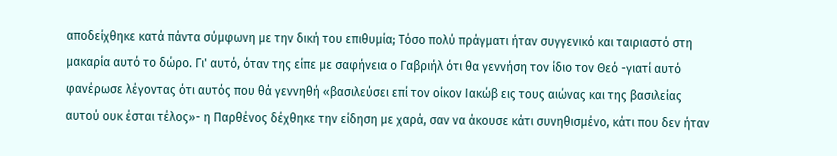αποδείχθηκε κατά πάντα σύμφωνη με την δική του επιθυμία; Τόσο πολύ πράγματι ήταν συγγενικό και ταιριαστό στη μακαρία αυτό το δώρο. Γι' αυτό, όταν της είπε με σαφήνεια ο Γαβριήλ ότι θα γεννήση τον ίδιο τον Θεό -γιατί αυτό φανέρωσε λέγοντας ότι αυτός που θά γεννηθή «βασιλεύσει επί τον οίκον Ιακώβ εις τους αιώνας και της βασιλείας αυτού ουκ έσται τέλος»- η Παρθένος δέχθηκε την είδηση με χαρά, σαν να άκουσε κάτι συνηθισμένο, κάτι που δεν ήταν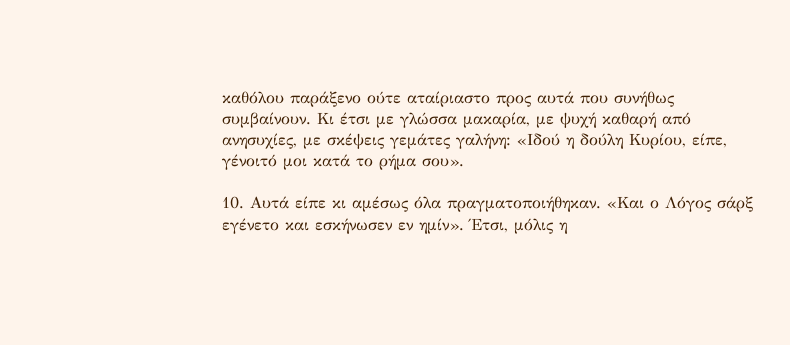καθόλου παράξενο ούτε αταίριαστο προς αυτά που συνήθως συμβαίνουν. Κι έτσι με γλώσσα μακαρία, με ψυχή καθαρή από ανησυχίες, με σκέψεις γεμάτες γαλήνη: «Ιδού η δούλη Κυρίου, είπε, γένοιτό μοι κατά το ρήμα σου».

10. Αυτά είπε κι αμέσως όλα πραγματοποιήθηκαν. «Και ο Λόγος σάρξ εγένετο και εσκήνωσεν εν ημίν». Έτσι, μόλις η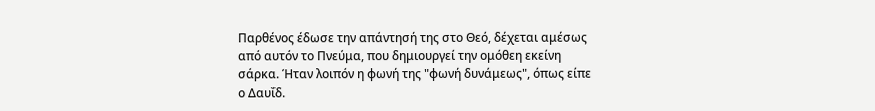Παρθένος έδωσε την απάντησή της στο Θεό, δέχεται αμέσως από αυτόν το Πνεύμα, που δημιουργεί την ομόθεη εκείνη σάρκα. Ήταν λοιπόν η φωνή της "φωνή δυνάμεως", όπως είπε ο Δαυΐδ.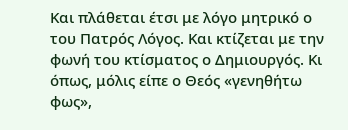Και πλάθεται έτσι με λόγο μητρικό ο του Πατρός Λόγος. Και κτίζεται με την φωνή του κτίσματος ο Δημιουργός. Κι όπως, μόλις είπε ο Θεός «γενηθήτω φως»,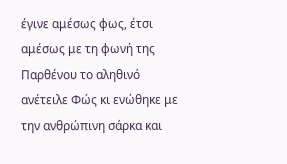έγινε αμέσως φως, έτσι αμέσως με τη φωνή της Παρθένου το αληθινό ανέτειλε Φώς κι ενώθηκε με την ανθρώπινη σάρκα και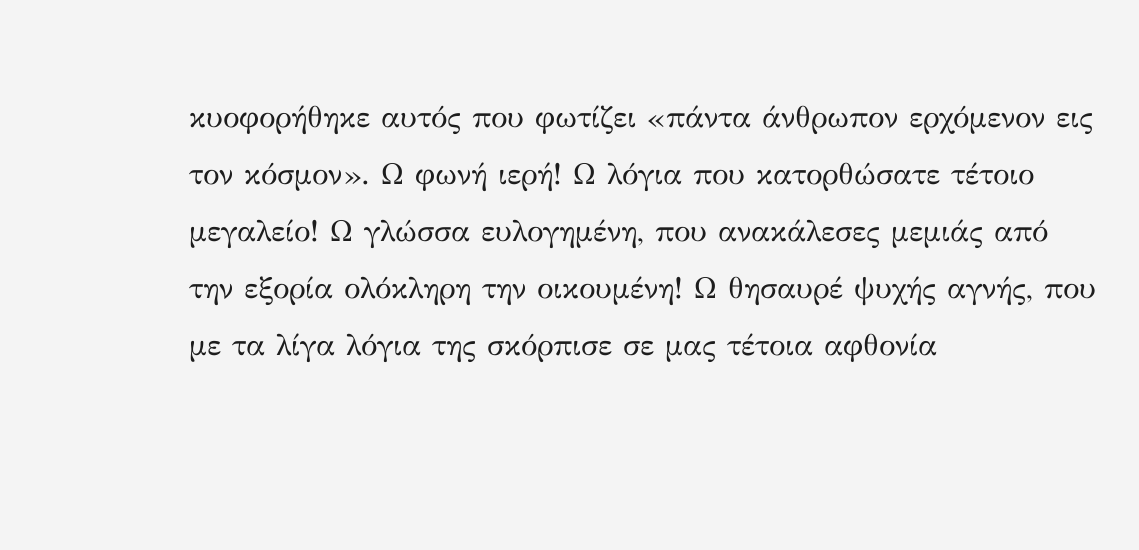κυοφορήθηκε αυτός που φωτίζει «πάντα άνθρωπον ερχόμενον εις τον κόσμον». Ω φωνή ιερή! Ω λόγια που κατορθώσατε τέτοιο μεγαλείο! Ω γλώσσα ευλογημένη, που ανακάλεσες μεμιάς από την εξορία ολόκληρη την οικουμένη! Ω θησαυρέ ψυχής αγνής, που με τα λίγα λόγια της σκόρπισε σε μας τέτοια αφθονία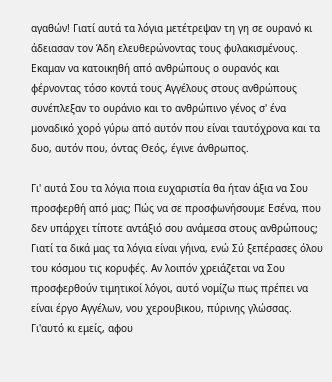αγαθών! Γιατί αυτά τα λόγια μετέτρεψαν τη γη σε ουρανό κι άδειασαν τον Άδη ελευθερώνοντας τους φυλακισμένους. Εκαμαν να κατοικηθή από ανθρώπους ο ουρανός και φέρνοντας τόσο κοντά τους Αγγέλους στους ανθρώπους συνέπλεξαν το ουράνιο και το ανθρώπινο γένος σ' ένα μοναδικό χορό γύρω από αυτόν που είναι ταυτόχρονα και τα δυο, αυτόν που, όντας Θεός, έγινε άνθρωπος.

Γι' αυτά Σου τα λόγια ποια ευχαριστία θα ήταν άξια να Σου προσφερθή από μας; Πώς να σε προσφωνήσουμε Εσένα, που δεν υπάρχει τίποτε αντάξιό σου ανάμεσα στους ανθρώπους; Γιατί τα δικά μας τα λόγια είναι γήινα, ενώ Σύ ξεπέρασες όλου του κόσμου τις κορυφές. Αν λοιπόν χρειάζεται να Σου προσφερθούν τιμητικοί λόγοι, αυτό νομίζω πως πρέπει να είναι έργο Αγγέλων, νου χερουβικου, πύρινης γλώσσας. Γι'αυτό κι εμείς, αφου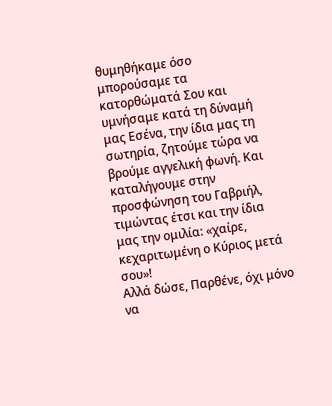θυμηθήκαμε όσο μπορούσαμε τα κατορθώματά Σου και υμνήσαμε κατά τη δύναμή μας Εσένα, την ίδια μας τη σωτηρία, ζητούμε τώρα να βρούμε αγγελική φωνή. Kαι καταλήγουμε στην προσφώνηση του Γαβριήλ, τιμώντας έτσι και την ίδια μας την ομιλία: «χαίρε, κεχαριτωμένη ο Κύριος μετά σου»!
Αλλά δώσε, Παρθένε, όχι μόνο να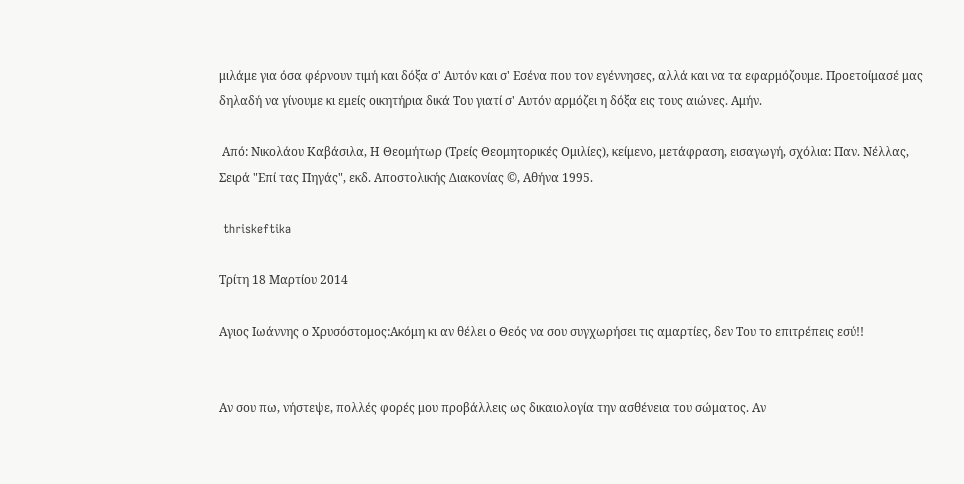μιλάμε για όσα φέρνουν τιμή και δόξα σ' Αυτόν και σ' Εσένα που τον εγέννησες, αλλά και να τα εφαρμόζουμε. Προετοίμασέ μας δηλαδή να γίνουμε κι εμείς οικητήρια δικά Του γιατί σ' Αυτόν αρμόζει η δόξα εις τους αιώνες. Αμήν.

 Από: Νικολάου Καβάσιλα, Η Θεομήτωρ (Τρείς Θεομητορικές Ομιλίες), κείμενο, μετάφραση, εισαγωγή, σχόλια: Παν. Νέλλας, Σειρά "Επί τας Πηγάς", εκδ. Αποστολικής Διακονίας ©, Αθήνα 1995.

 thriskeftika

Τρίτη 18 Μαρτίου 2014

Αγιος Ιωάννης ο Χρυσόστομος:Ακόμη κι αν θέλει ο Θεός να σου συγχωρήσει τις αμαρτίες, δεν Του το επιτρέπεις εσύ!!


Αν σου πω, νήστεψε, πολλές φορές μου προβάλλεις ως δικαιολογία την ασθένεια του σώματος. Αν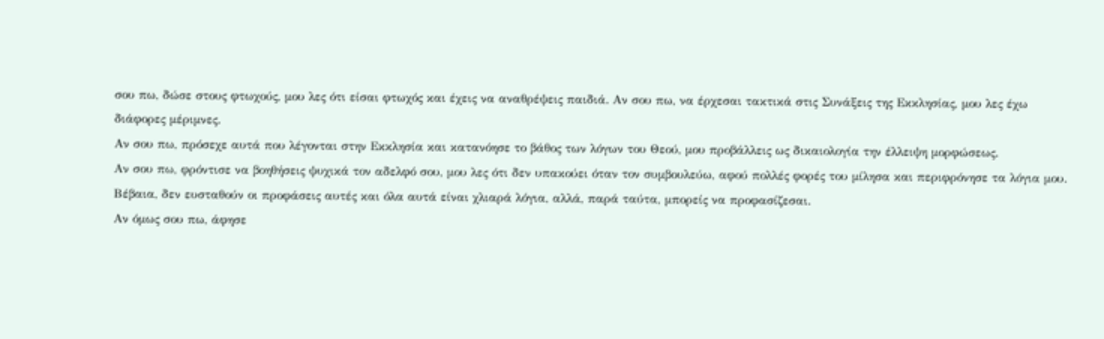σου πω, δώσε στους φτωχούς, μου λες ότι είσαι φτωχός και έχεις να αναθρέψεις παιδιά. Αν σου πω, να έρχεσαι τακτικά στις Συνάξεις της Εκκλησίας, μου λες έχω διάφορες μέριμνες.
Αν σου πω, πρόσεχε αυτά που λέγονται στην Εκκλησία και κατανόησε το βάθος των λόγων του Θεού, μου προβάλλεις ως δικαιολογία την έλλειψη μορφώσεως.
Αν σου πω, φρόντισε να βοηθήσεις ψυχικά τον αδελφό σου, μου λες ότι δεν υπακούει όταν τον συμβουλεύω, αφού πολλές φορές του μίλησα και περιφρόνησε τα λόγια μου. Βέβαια, δεν ευσταθούν οι προφάσεις αυτές και όλα αυτά είναι χλιαρά λόγια, αλλά, παρά ταύτα, μπορείς να προφασίζεσαι.
Αν όμως σου πω, άφησε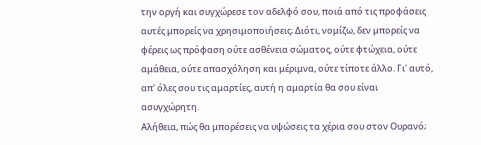την οργή και συγχώρεσε τον αδελφό σου, ποιά από τις προφάσεις αυτές μπορείς να χρησιμοποιήσεις; Διότι, νομίζω, δεν μπορείς να φέρεις ως πρόφαση ούτε ασθένεια σώματος, ούτε φτώχεια, ούτε αμάθεια, ούτε απασχόληση και μέριμνα, ούτε τίποτε άλλο. Γι' αυτό, απ' όλες σου τις αμαρτίες, αυτή η αμαρτία θα σου είναι ασυγχώρητη.
Αλήθεια, πώς θα μπορέσεις να υψώσεις τα χέρια σου στον Ουρανό;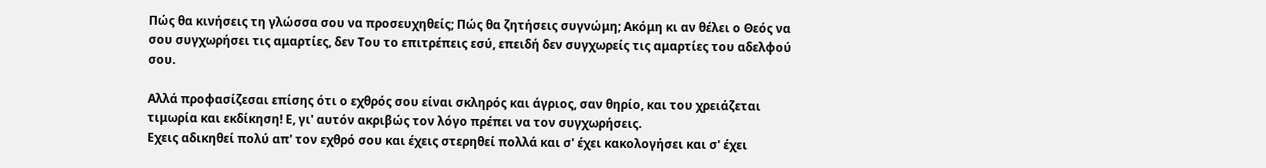Πώς θα κινήσεις τη γλώσσα σου να προσευχηθείς; Πώς θα ζητήσεις συγνώμη; Ακόμη κι αν θέλει ο Θεός να σου συγχωρήσει τις αμαρτίες, δεν Του το επιτρέπεις εσύ, επειδή δεν συγχωρείς τις αμαρτίες του αδελφού σου.

Αλλά προφασίζεσαι επίσης ότι ο εχθρός σου είναι σκληρός και άγριος, σαν θηρίο, και του χρειάζεται τιμωρία και εκδίκηση! Ε, γι' αυτόν ακριβώς τον λόγο πρέπει να τον συγχωρήσεις.
Εχεις αδικηθεί πολύ απ' τον εχθρό σου και έχεις στερηθεί πολλά και σ' έχει κακολογήσει και σ' έχει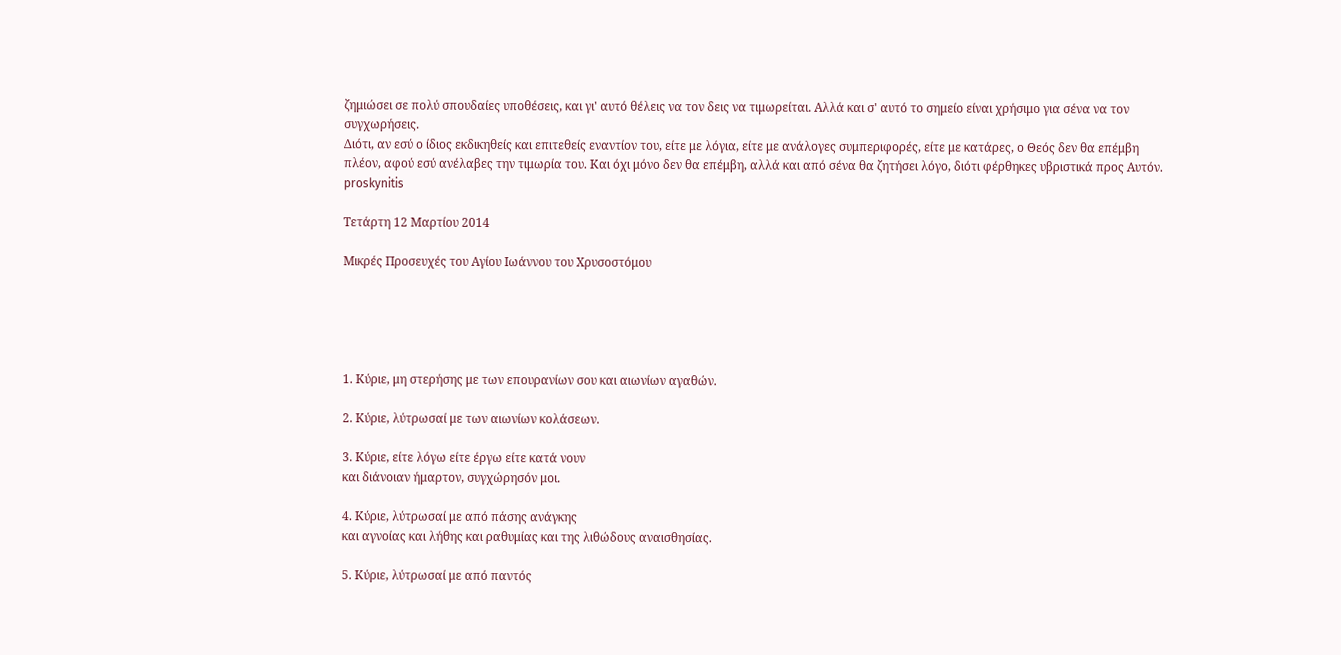ζημιώσει σε πολύ σπουδαίες υποθέσεις, και γι' αυτό θέλεις να τον δεις να τιμωρείται. Αλλά και σ' αυτό το σημείο είναι χρήσιμο για σένα να τον συγχωρήσεις.
Διότι, αν εσύ ο ίδιος εκδικηθείς και επιτεθείς εναντίον του, είτε με λόγια, είτε με ανάλογες συμπεριφορές, είτε με κατάρες, ο Θεός δεν θα επέμβη πλέον, αφού εσύ ανέλαβες την τιμωρία του. Και όχι μόνο δεν θα επέμβη, αλλά και από σένα θα ζητήσει λόγο, διότι φέρθηκες υβριστικά προς Αυτόν.
proskynitis

Τετάρτη 12 Μαρτίου 2014

Μικρές Προσευχές του Αγίου Ιωάννου του Χρυσοστόμου





1. Κύριε, μη στερήσης με των επουρανίων σου και αιωνίων αγαθών.

2. Κύριε, λύτρωσαί με των αιωνίων κολάσεων.

3. Κύριε, είτε λόγω είτε έργω είτε κατά νουν
και διάνοιαν ήμαρτον, συγχώρησόν μοι.

4. Κύριε, λύτρωσαί με από πάσης ανάγκης
και αγνοίας και λήθης και ραθυμίας και της λιθώδους αναισθησίας.

5. Κύριε, λύτρωσαί με από παντός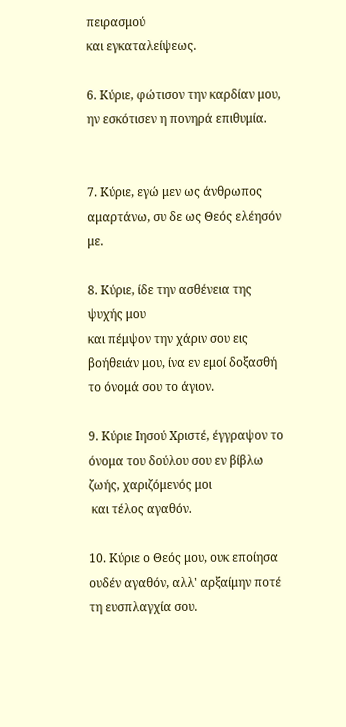πειρασμού
και εγκαταλείψεως.

6. Κύριε, φώτισον την καρδίαν μου, ην εσκότισεν η πονηρά επιθυμία.


7. Κύριε, εγώ μεν ως άνθρωπος αμαρτάνω, συ δε ως Θεός ελέησόν με.

8. Κύριε, ίδε την ασθένεια της ψυχής μου
και πέμψον την χάριν σου εις βοήθειάν μου, ίνα εν εμοί δοξασθή το όνομά σου το άγιον.

9. Κύριε Ιησού Χριστέ, έγγραψον το όνομα του δούλου σου εν βίβλω ζωής, χαριζόμενός μοι
 και τέλος αγαθόν.

10. Κύριε ο Θεός μου, ουκ εποίησα ουδέν αγαθόν, αλλ' αρξαίμην ποτέ τη ευσπλαγχία σου.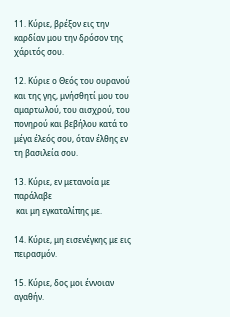11. Κύριε, βρέξον εις την καρδίαν μου την δρόσον της χάριτός σου.

12. Κύριε ο Θεός του ουρανού
και της γης, μνήσθητί μου του αμαρτωλού, του αισχρού, του πονηρού και βεβήλου κατά το μέγα έλεός σου, όταν έλθης εν τη βασιλεία σου.

13. Κύριε, εν μετανοία με παράλαβε
 και μη εγκαταλίπης με.

14. Κύριε, μη εισενέγκης με εις πειρασμόν.

15. Κύριε, δος μοι έννοιαν αγαθήν.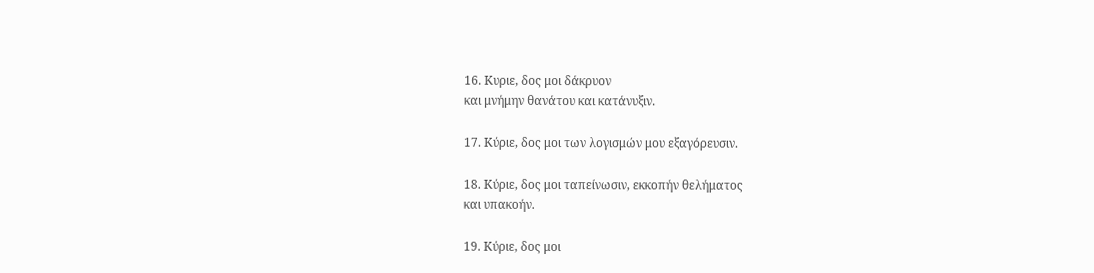16. Κυριε, δος μοι δάκρυον
και μνήμην θανάτου και κατάνυξιν.

17. Κύριε, δος μοι των λογισμών μου εξαγόρευσιν.

18. Κύριε, δος μοι ταπείνωσιν, εκκοπήν θελήματος
και υπακοήν.

19. Κύριε, δος μοι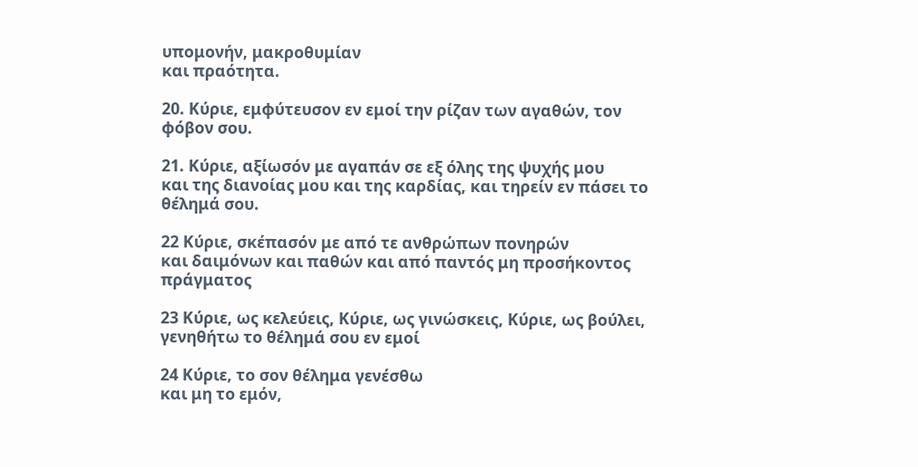υπομονήν, μακροθυμίαν
και πραότητα.

20. Κύριε, εμφύτευσον εν εμοί την ρίζαν των αγαθών, τον φόβον σου.

21. Κύριε, αξίωσόν με αγαπάν σε εξ όλης της ψυχής μου
και της διανοίας μου και της καρδίας, και τηρείν εν πάσει το θέλημά σου.

22 Κύριε, σκέπασόν με από τε ανθρώπων πονηρών
και δαιμόνων και παθών και από παντός μη προσήκοντος πράγματος

23 Κύριε, ως κελεύεις, Κύριε, ως γινώσκεις, Κύριε, ως βούλει, γενηθήτω το θέλημά σου εν εμοί

24 Κύριε, το σον θέλημα γενέσθω
και μη το εμόν,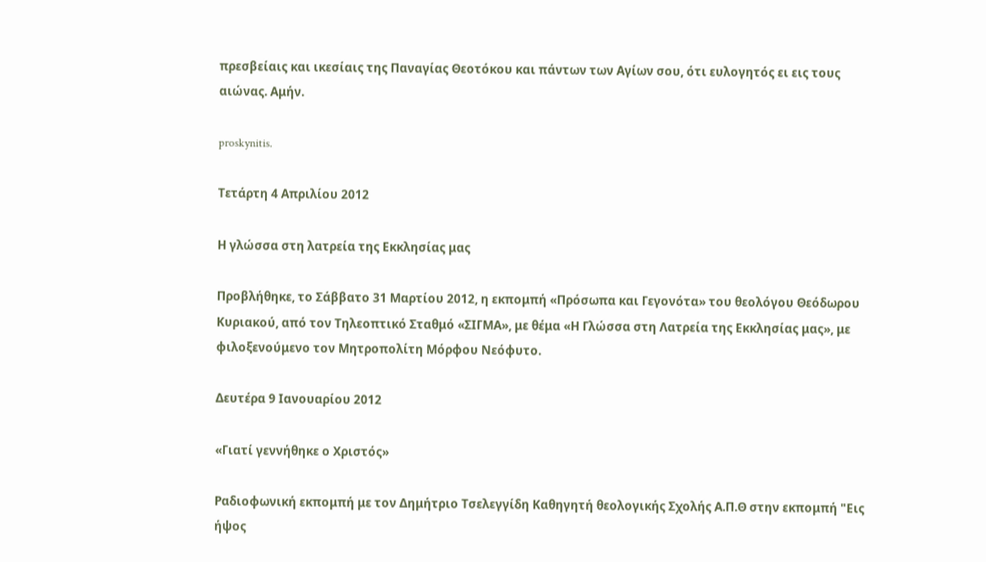πρεσβείαις και ικεσίαις της Παναγίας Θεοτόκου και πάντων των Αγίων σου, ότι ευλογητός ει εις τους αιώνας. Αμήν.

proskynitis.

Τετάρτη 4 Απριλίου 2012

Η γλώσσα στη λατρεία της Εκκλησίας μας

Προβλήθηκε, το Σάββατο 31 Μαρτίου 2012, η εκπομπή «Πρόσωπα και Γεγονότα» του θεολόγου Θεόδωρου Κυριακού, από τον Τηλεοπτικό Σταθμό «ΣΙΓΜΑ», με θέμα «Η Γλώσσα στη Λατρεία της Εκκλησίας μας», με φιλοξενούμενο τον Μητροπολίτη Μόρφου Νεόφυτo.

Δευτέρα 9 Ιανουαρίου 2012

«Γιατί γεννήθηκε ο Χριστός»

Ραδιοφωνική εκπομπή με τον Δημήτριο Τσελεγγίδη Καθηγητή θεολογικής Σχολής Α.Π.Θ στην εκπομπή "Εις ήψος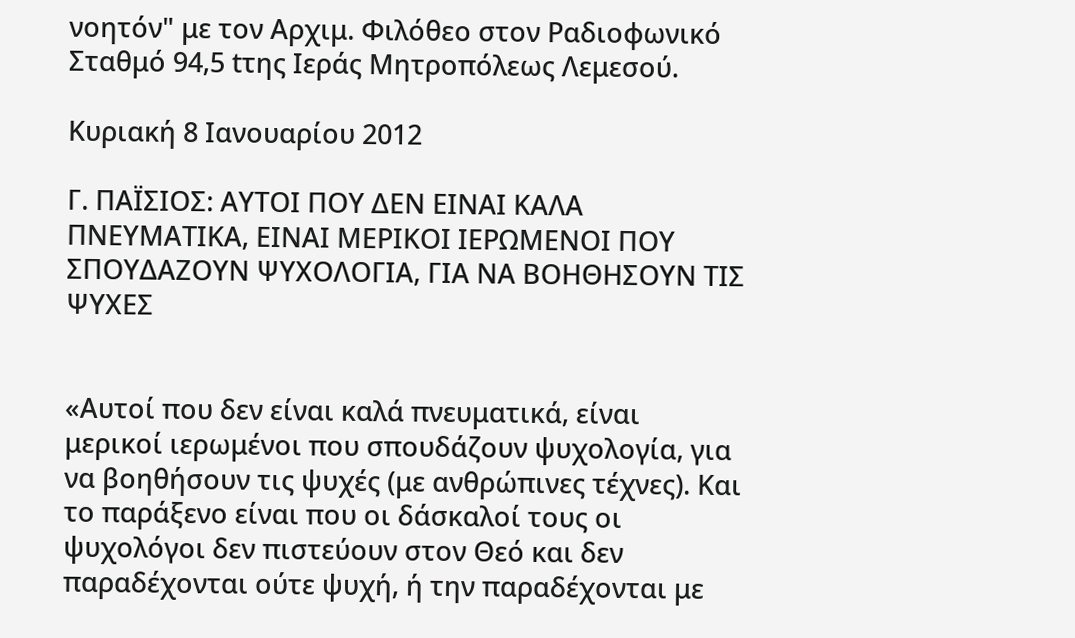νοητόν" με τον Αρχιμ. Φιλόθεο στον Ραδιοφωνικό Σταθμό 94,5 tτης Ιεράς Μητροπόλεως Λεμεσού.

Κυριακή 8 Ιανουαρίου 2012

Γ. ΠΑΪΣΙΟΣ: ΑΥΤΟΙ ΠΟΥ ΔΕΝ ΕΙΝΑΙ ΚΑΛΑ ΠΝΕΥΜΑΤΙΚΑ, ΕΙΝΑΙ ΜΕΡΙΚΟΙ ΙΕΡΩΜΕΝΟΙ ΠΟΥ ΣΠΟΥΔΑΖΟΥΝ ΨΥΧΟΛΟΓΙΑ, ΓΙΑ ΝΑ ΒΟΗΘΗΣΟΥΝ ΤΙΣ ΨΥΧΕΣ


«Αυτοί που δεν είναι καλά πνευματικά, είναι μερικοί ιερωμένοι που σπουδάζουν ψυχολογία, για να βοηθήσουν τις ψυχές (με ανθρώπινες τέχνες). Και το παράξενο είναι που οι δάσκαλοί τους οι ψυχολόγοι δεν πιστεύουν στον Θεό και δεν παραδέχονται ούτε ψυχή, ή την παραδέχονται με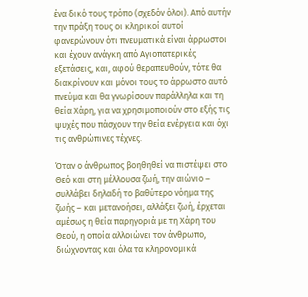ένα δικό τους τρόπο (σχεδόν όλοι). Από αυτήν την πράξη τους οι κληρικοί αυτοί φανερώνουν ότι πνευματικά είναι άρρωστοι και έχουν ανάγκη από Αγιοπατερικές εξετάσεις, και, αφού θεραπευθούν, τότε θα διακρίνουν και μόνοι τους το άρρωστο αυτό πνεύμα και θα γνωρίσουν παράλληλα και τη θεία Χάρη, για να χρησιμοποιούν στο εξής τις ψυχές που πάσχουν την θεία ενέργεια και όχι τις ανθρώπινες τέχνες.

Όταν ο άνθρωπος βοηθηθεί να πιστέψει στο Θεό και στη μέλλουσα ζωή, την αιώνιο – συλλάβει δηλαδή το βαθύτερο νόημα της ζωής – και μετανοήσει, αλλάξει ζωή, έρχεται αμέσως η θεία παρηγοριά με τη Χάρη του Θεού, η οποία αλλοιώνει τον άνθρωπο, διώχνοντας και όλα τα κληρονομικά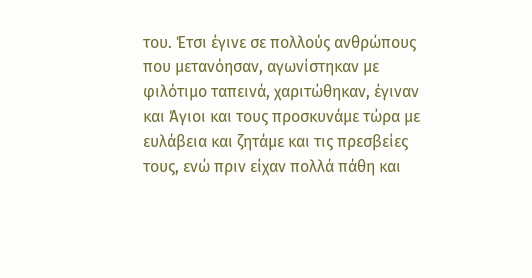του. Έτσι έγινε σε πολλούς ανθρώπους που μετανόησαν, αγωνίστηκαν με φιλότιμο ταπεινά, χαριτώθηκαν, έγιναν και Άγιοι και τους προσκυνάμε τώρα με ευλάβεια και ζητάμε και τις πρεσβείες τους, ενώ πριν είχαν πολλά πάθη και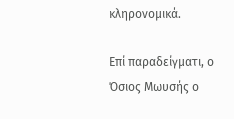κληρονομικά.

Επί παραδείγματι, ο Όσιος Μωυσής ο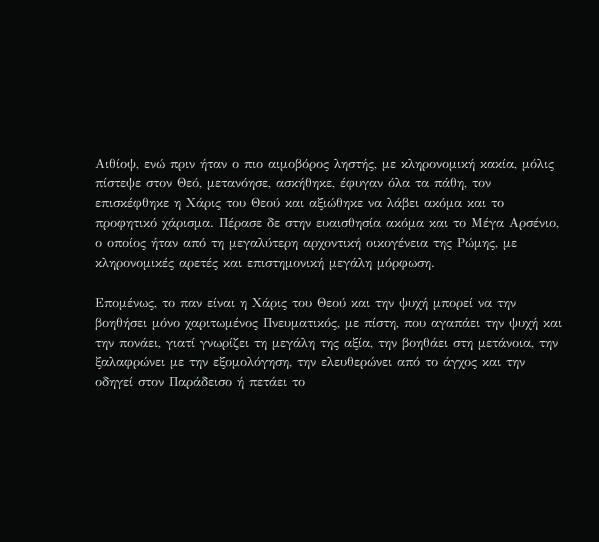Αιθίοψ, ενώ πριν ήταν ο πιο αιμοβόρος ληστής, με κληρονομική κακία, μόλις πίστεψε στον Θεό, μετανόησε, ασκήθηκε, έφυγαν όλα τα πάθη, τον επισκέφθηκε η Χάρις του Θεού και αξιώθηκε να λάβει ακόμα και το προφητικό χάρισμα. Πέρασε δε στην ευαισθησία ακόμα και το Μέγα Αρσένιο, ο οποίος ήταν από τη μεγαλύτερη αρχοντική οικογένεια της Ρώμης, με κληρονομικές αρετές και επιστημονική μεγάλη μόρφωση.

Επομένως, το παν είναι η Χάρις του Θεού και την ψυχή μπορεί να την βοηθήσει μόνο χαριτωμένος Πνευματικός, με πίστη, που αγαπάει την ψυχή και την πονάει, γιατί γνωρίζει τη μεγάλη της αξία, την βοηθάει στη μετάνοια, την ξαλαφρώνει με την εξομολόγηση, την ελευθερώνει από το άγχος και την οδηγεί στον Παράδεισο ή πετάει το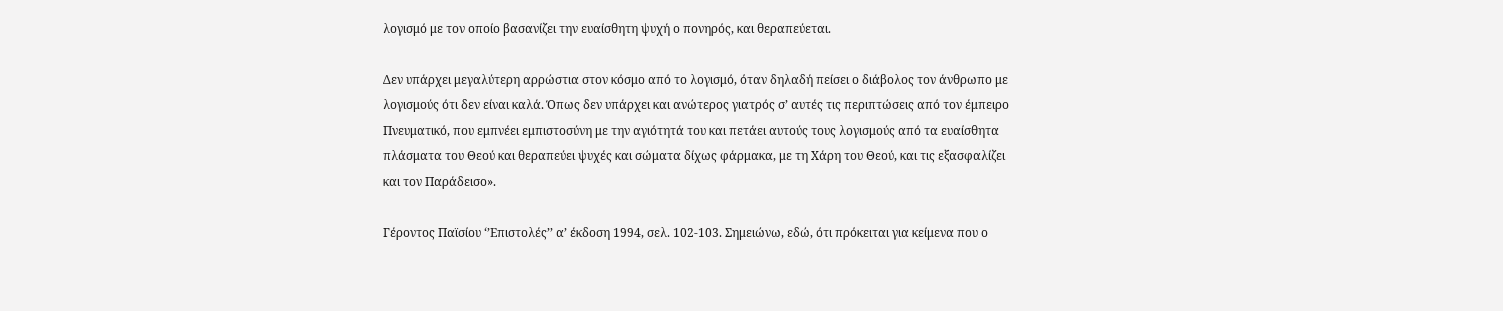λογισμό με τον οποίο βασανίζει την ευαίσθητη ψυχή ο πονηρός, και θεραπεύεται.

Δεν υπάρχει μεγαλύτερη αρρώστια στον κόσμο από το λογισμό, όταν δηλαδή πείσει ο διάβολος τον άνθρωπο με λογισμούς ότι δεν είναι καλά. Όπως δεν υπάρχει και ανώτερος γιατρός σ’ αυτές τις περιπτώσεις από τον έμπειρο Πνευματικό, που εμπνέει εμπιστοσύνη με την αγιότητά του και πετάει αυτούς τους λογισμούς από τα ευαίσθητα πλάσματα του Θεού και θεραπεύει ψυχές και σώματα δίχως φάρμακα, με τη Χάρη του Θεού, και τις εξασφαλίζει και τον Παράδεισο».

Γέροντος Παϊσίου ‘’Επιστολές’’ α’ έκδοση 1994, σελ. 102-103. Σημειώνω, εδώ, ότι πρόκειται για κείμενα που ο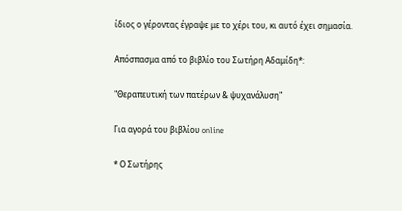ίδιος ο γέροντας έγραψε με το χέρι του, κι αυτό έχει σημασία.

Απόσπασμα από το βιβλίο του Σωτήρη Αδαμίδη*:

"Θεραπευτική των πατέρων & ψυχανάλυση"

Για αγορά του βιβλίου online

* Ο Σωτήρης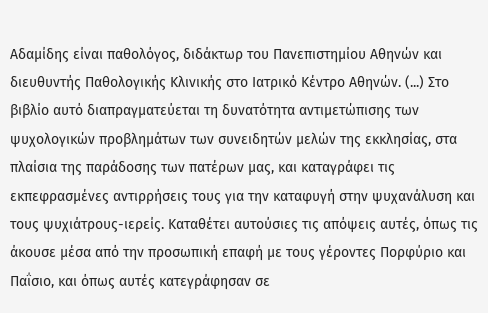Αδαμίδης είναι παθολόγος, διδάκτωρ του Πανεπιστημίου Αθηνών και διευθυντής Παθολογικής Κλινικής στο Ιατρικό Κέντρο Αθηνών. (...) Στο βιβλίο αυτό διαπραγματεύεται τη δυνατότητα αντιμετώπισης των ψυχολογικών προβλημάτων των συνειδητών μελών της εκκλησίας, στα πλαίσια της παράδοσης των πατέρων μας, και καταγράφει τις εκπεφρασμένες αντιρρήσεις τους για την καταφυγή στην ψυχανάλυση και τους ψυχιάτρους-ιερείς. Καταθέτει αυτούσιες τις απόψεις αυτές, όπως τις άκουσε μέσα από την προσωπική επαφή με τους γέροντες Πορφύριο και Παΐσιο, και όπως αυτές κατεγράφησαν σε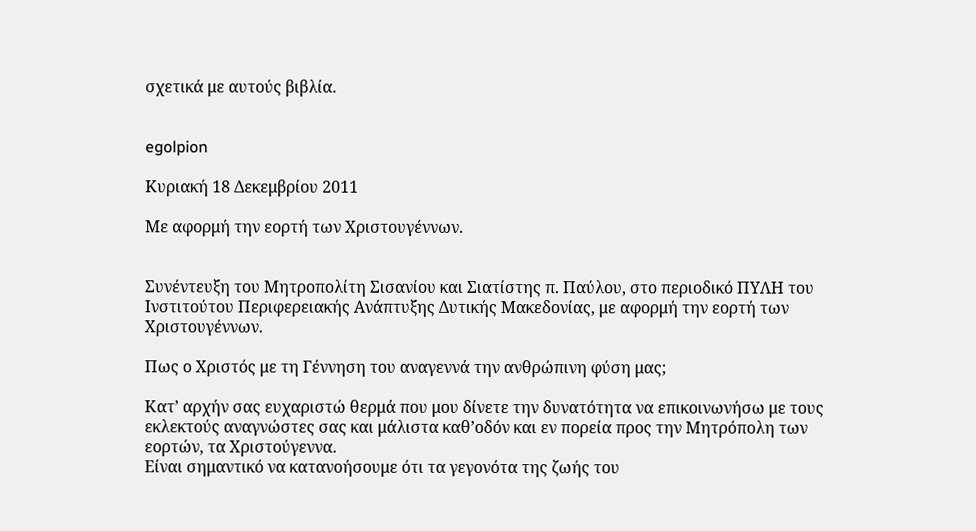σχετικά με αυτούς βιβλία.


egolpion

Κυριακή 18 Δεκεμβρίου 2011

Με αφορμή την εορτή των Χριστουγέννων.


Συνέντευξη του Μητροπολίτη Σισανίου και Σιατίστης π. Παύλου, στο περιοδικό ΠΥΛΗ του Ινστιτούτου Περιφερειακής Ανάπτυξης Δυτικής Μακεδονίας, με αφορμή την εορτή των Χριστουγέννων.

Πως ο Χριστός με τη Γέννηση του αναγεννά την ανθρώπινη φύση μας;

Κατ’ αρχήν σας ευχαριστώ θερμά που μου δίνετε την δυνατότητα να επικοινωνήσω με τους εκλεκτούς αναγνώστες σας και μάλιστα καθ’οδόν και εν πορεία προς την Μητρόπολη των εορτών, τα Χριστούγεννα.
Είναι σημαντικό να κατανοήσουμε ότι τα γεγονότα της ζωής του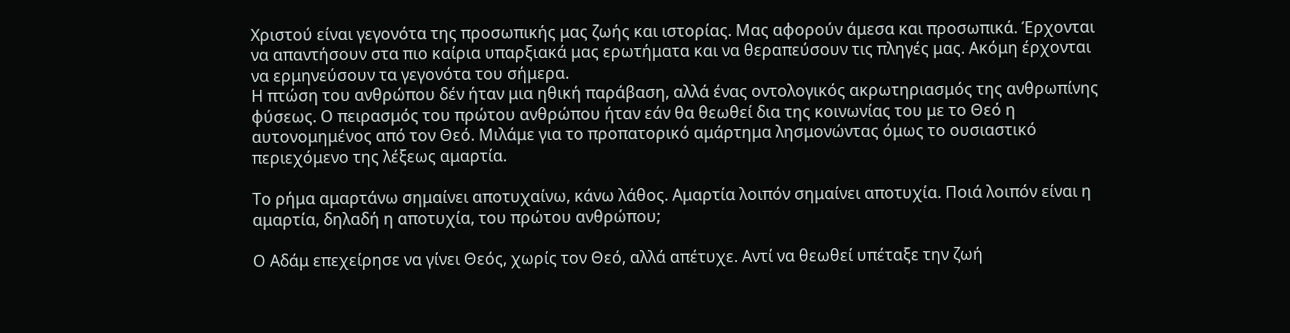Χριστού είναι γεγονότα της προσωπικής μας ζωής και ιστορίας. Μας αφορούν άμεσα και προσωπικά. Έρχονται να απαντήσουν στα πιο καίρια υπαρξιακά μας ερωτήματα και να θεραπεύσουν τις πληγές μας. Ακόμη έρχονται να ερμηνεύσουν τα γεγονότα του σήμερα.
Η πτώση του ανθρώπου δέν ήταν μια ηθική παράβαση, αλλά ένας οντολογικός ακρωτηριασμός της ανθρωπίνης φύσεως. Ο πειρασμός του πρώτου ανθρώπου ήταν εάν θα θεωθεί δια της κοινωνίας του με το Θεό η αυτονομημένος από τον Θεό. Μιλάμε για το προπατορικό αμάρτημα λησμονώντας όμως το ουσιαστικό περιεχόμενο της λέξεως αμαρτία.

Το ρήμα αμαρτάνω σημαίνει αποτυχαίνω, κάνω λάθος. Αμαρτία λοιπόν σημαίνει αποτυχία. Ποιά λοιπόν είναι η αμαρτία, δηλαδή η αποτυχία, του πρώτου ανθρώπου;

Ο Αδάμ επεχείρησε να γίνει Θεός, χωρίς τον Θεό, αλλά απέτυχε. Αντί να θεωθεί υπέταξε την ζωή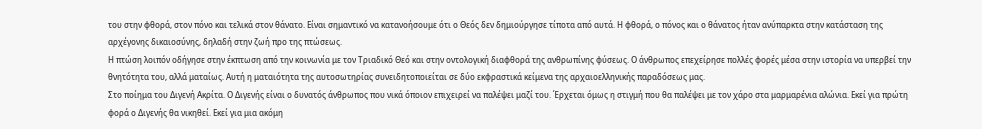του στην φθορά, στον πόνο και τελικά στον θάνατο. Είναι σημαντικό να κατανοήσουμε ότι ο Θεός δεν δημιούργησε τίποτα από αυτά. Η φθορά, ο πόνος και ο θάνατος ήταν ανύπαρκτα στην κατάσταση της αρχέγονης δικαιοσύνης, δηλαδή στην ζωή προ της πτώσεως.
Η πτώση λοιπόν οδήγησε στην έκπτωση από την κοινωνία με τον Τριαδικό Θεό και στην οντολογική διαφθορά της ανθρωπίνης φύσεως. Ο άνθρωπος επεχείρησε πολλές φορές μέσα στην ιστορία να υπερβεί την θνητότητα του, αλλά ματαίως. Αυτή η ματαιότητα της αυτοσωτηρίας συνειδητοποιείται σε δύο εκφραστικά κείμενα της αρχαιοελληνικής παραδόσεως μας.
Στο ποίημα του Διγενή Ακρίτα. Ο Διγενής είναι ο δυνατός άνθρωπος που νικά όποιον επιχειρεί να παλέψει μαζί του. Έρχεται όμως η στιγμή που θα παλέψει με τον χάρο στα μαρμαρένια αλώνια. Εκεί για πρώτη φορά ο Διγενής θα νικηθεί. Εκεί για μια ακόμη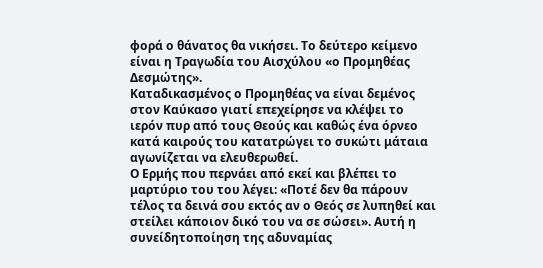φορά ο θάνατος θα νικήσει. Το δεύτερο κείμενο είναι η Τραγωδία του Αισχύλου «ο Προμηθέας Δεσμώτης».
Καταδικασμένος ο Προμηθέας να είναι δεμένος στον Καύκασο γιατί επεχείρησε να κλέψει το ιερόν πυρ από τους Θεούς και καθώς ένα όρνεο κατά καιρούς του κατατρώγει το συκώτι μάταια αγωνίζεται να ελευθερωθεί.
Ο Ερμής που περνάει από εκεί και βλέπει το μαρτύριο του του λέγει: «Ποτέ δεν θα πάρουν τέλος τα δεινά σου εκτός αν ο Θεός σε λυπηθεί και στείλει κάποιον δικό του να σε σώσει». Αυτή η συνείδητοποίηση της αδυναμίας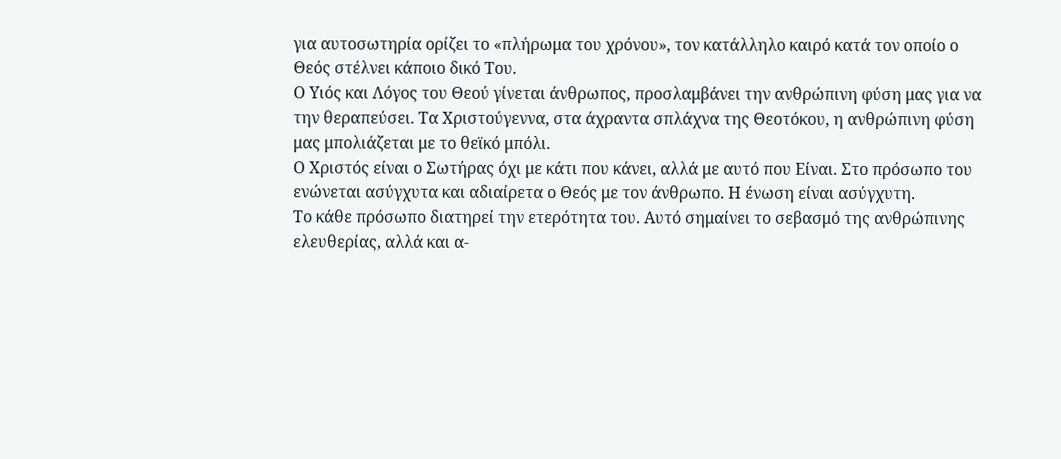για αυτοσωτηρία ορίζει το «πλήρωμα του χρόνου», τον κατάλληλο καιρό κατά τον οποίο ο Θεός στέλνει κάποιο δικό Του.
Ο Υιός και Λόγος του Θεού γίνεται άνθρωπος, προσλαμβάνει την ανθρώπινη φύση μας για να την θεραπεύσει. Τα Χριστούγεννα, στα άχραντα σπλάχνα της Θεοτόκου, η ανθρώπινη φύση μας μπολιάζεται με το θεϊκό μπόλι.
Ο Χριστός είναι ο Σωτήρας όχι με κάτι που κάνει, αλλά με αυτό που Είναι. Στο πρόσωπο του ενώνεται ασύγχυτα και αδιαίρετα ο Θεός με τον άνθρωπο. Η ένωση είναι ασύγχυτη.
Το κάθε πρόσωπο διατηρεί την ετερότητα του. Αυτό σημαίνει το σεβασμό της ανθρώπινης ελευθερίας, αλλά και α-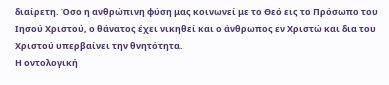διαίρετη. Όσο η ανθρώπινη φύση μας κοινωνεί με το Θεό εις το Πρόσωπο του Ιησού Χριστού, ο θάνατος έχει νικηθεί και ο άνθρωπος εν Χριστώ και δια του Χριστού υπερβαίνει την θνητότητα.
Η οντολογική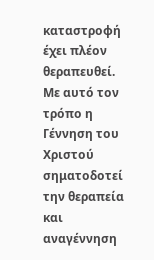καταστροφή έχει πλέον θεραπευθεί. Με αυτό τον τρόπο η Γέννηση του Χριστού σηματοδοτεί την θεραπεία και αναγέννηση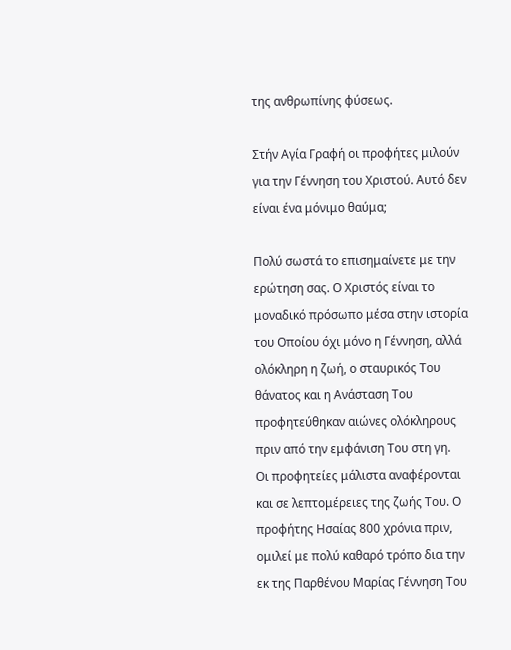της ανθρωπίνης φύσεως.

Στήν Αγία Γραφή οι προφήτες μιλούν για την Γέννηση του Χριστού. Αυτό δεν είναι ένα μόνιμο θαύμα;

Πολύ σωστά το επισημαίνετε με την ερώτηση σας. Ο Χριστός είναι το μοναδικό πρόσωπο μέσα στην ιστορία του Οποίου όχι μόνο η Γέννηση, αλλά ολόκληρη η ζωή, ο σταυρικός Του θάνατος και η Ανάσταση Του προφητεύθηκαν αιώνες ολόκληρους πριν από την εμφάνιση Του στη γη.
Οι προφητείες μάλιστα αναφέρονται και σε λεπτομέρειες της ζωής Του. Ο προφήτης Ησαίας 800 χρόνια πριν, ομιλεί με πολύ καθαρό τρόπο δια την εκ της Παρθένου Μαρίας Γέννηση Του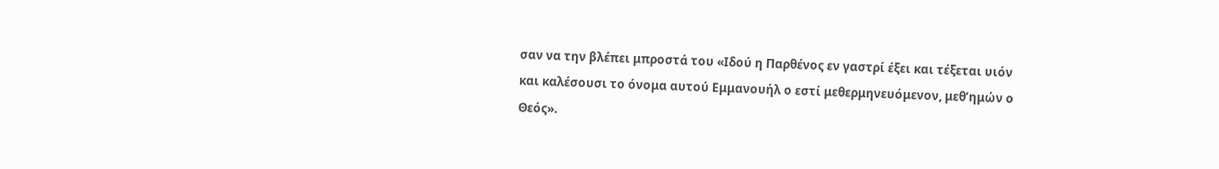σαν να την βλέπει μπροστά του «Ιδού η Παρθένος εν γαστρί έξει και τέξεται υιόν και καλέσουσι το όνομα αυτού Εμμανουήλ ο εστί μεθερμηνευόμενον, μεθ’ημών ο Θεός».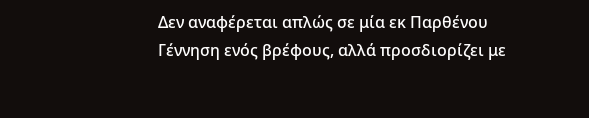Δεν αναφέρεται απλώς σε μία εκ Παρθένου Γέννηση ενός βρέφους, αλλά προσδιορίζει με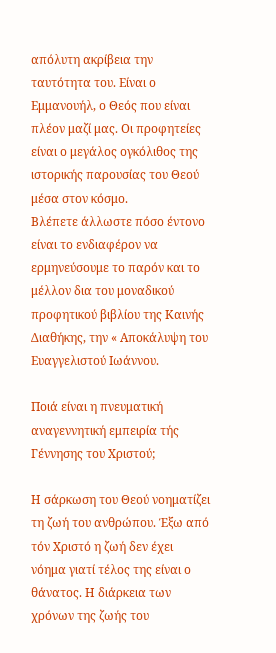απόλυτη ακρίβεια την ταυτότητα του. Είναι ο Εμμανουήλ, ο Θεός που είναι πλέον μαζί μας. Οι προφητείες είναι ο μεγάλος ογκόλιθος της ιστορικής παρουσίας του Θεού μέσα στον κόσμο.
Βλέπετε άλλωστε πόσο έντονο είναι το ενδιαφέρον να ερμηνεύσουμε το παρόν και το μέλλον δια του μοναδικού προφητικού βιβλίου της Καινής Διαθήκης, την « Αποκάλυψη του Ευαγγελιστού Ιωάννου.

Ποιά είναι η πνευματική αναγεννητική εμπειρία τής Γέννησης του Χριστού;

Η σάρκωση του Θεού νοηματίζει τη ζωή του ανθρώπου. Έξω από τόν Χριστό η ζωή δεν έχει νόημα γιατί τέλος της είναι ο θάνατος. Η διάρκεια των χρόνων της ζωής του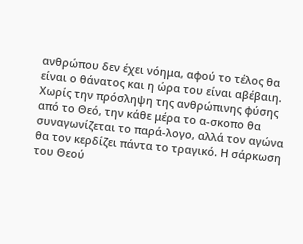ανθρώπου δεν έχει νόημα, αφού το τέλος θα είναι ο θάνατος και η ώρα του είναι αβέβαιη.
Χωρίς την πρόσληψη της ανθρώπινης φύσης από το Θεό, την κάθε μέρα το α-σκοπο θα συναγωνίζεται το παρά-λογο, αλλά τον αγώνα θα τον κερδίζει πάντα το τραγικό. Η σάρκωση του Θεού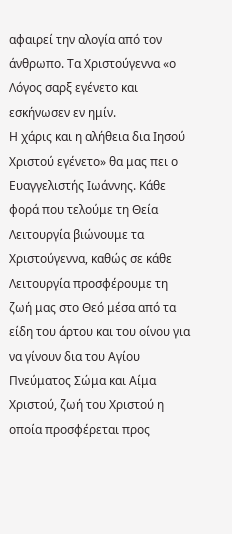αφαιρεί την αλογία από τον άνθρωπο. Τα Χριστούγεννα «ο Λόγος σαρξ εγένετο και εσκήνωσεν εν ημίν.
Η χάρις και η αλήθεια δια Ιησού Χριστού εγένετο» θα μας πει ο Ευαγγελιστής Ιωάννης. Κάθε φορά που τελούμε τη Θεία Λειτουργία βιώνουμε τα Χριστούγεννα, καθώς σε κάθε Λειτουργία προσφέρουμε τη ζωή μας στο Θεό μέσα από τα είδη του άρτου και του οίνου για να γίνουν δια του Αγίου Πνεύματος Σώμα και Αίμα Χριστού, ζωή του Χριστού η οποία προσφέρεται προς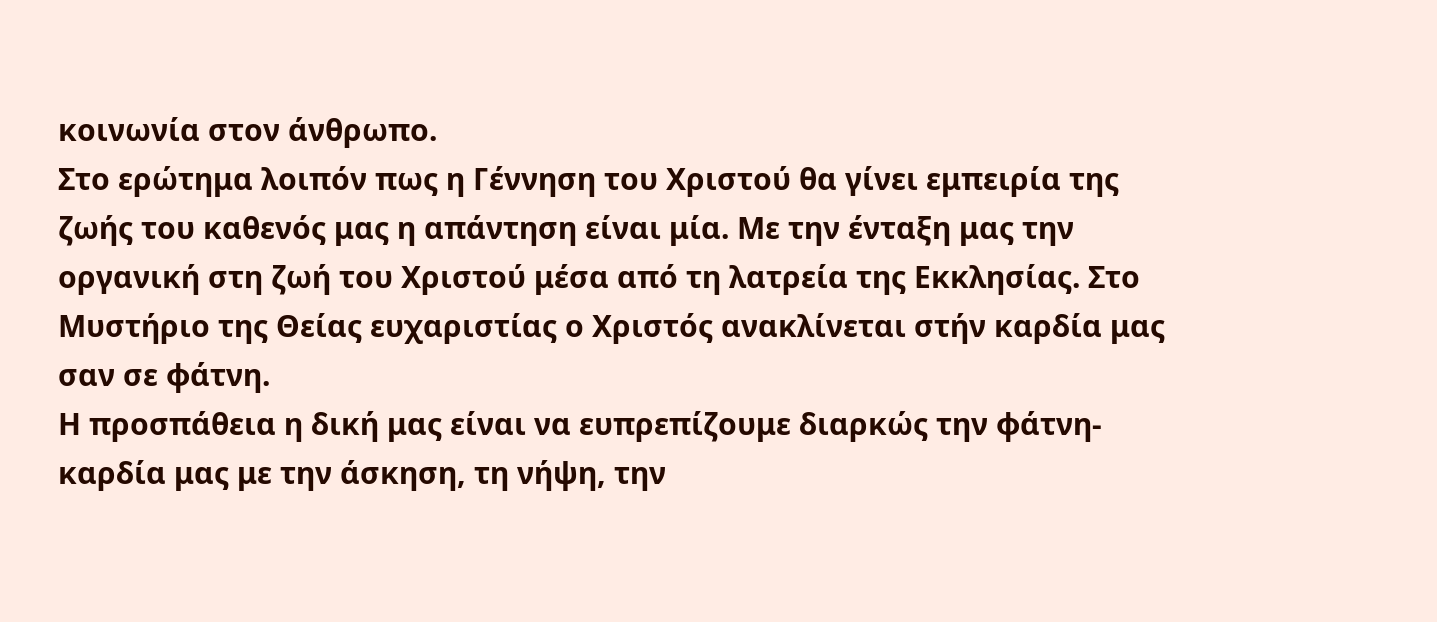κοινωνία στον άνθρωπο.
Στο ερώτημα λοιπόν πως η Γέννηση του Χριστού θα γίνει εμπειρία της ζωής του καθενός μας η απάντηση είναι μία. Με την ένταξη μας την οργανική στη ζωή του Χριστού μέσα από τη λατρεία της Εκκλησίας. Στο Μυστήριο της Θείας ευχαριστίας ο Χριστός ανακλίνεται στήν καρδία μας σαν σε φάτνη.
Η προσπάθεια η δική μας είναι να ευπρεπίζουμε διαρκώς την φάτνη-καρδία μας με την άσκηση, τη νήψη, την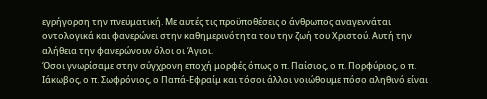εγρήγορση την πνευματική. Με αυτές τις προϋποθέσεις ο άνθρωπος αναγεννάται οντολογικά και φανερώνει στην καθημερινότητα του την ζωή του Χριστού. Αυτή την αλήθεια την φανερώνουν όλοι οι Άγιοι.
Όσοι γνωρίσαμε στην σύγχρονη εποχή μορφές όπως ο π. Παίσιος, ο π. Πορφύριος, ο π. Ιάκωβος, ο π. Σωφρόνιος, ο Παπά-Εφραίμ και τόσοι άλλοι νοιώθουμε πόσο αληθινό είναι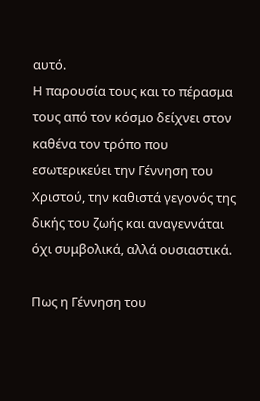αυτό.
Η παρουσία τους και το πέρασμα τους από τον κόσμο δείχνει στον καθένα τον τρόπο που εσωτερικεύει την Γέννηση του Χριστού, την καθιστά γεγονός της δικής του ζωής και αναγεννάται όχι συμβολικά, αλλά ουσιαστικά.

Πως η Γέννηση του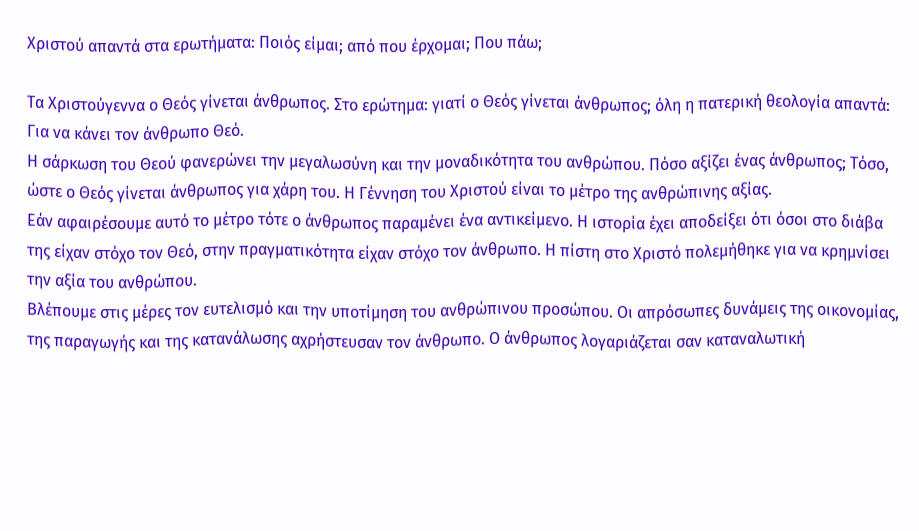Χριστού απαντά στα ερωτήματα: Ποιός είμαι; από που έρχομαι; Που πάω;

Τα Χριστούγεννα ο Θεός γίνεται άνθρωπος. Στο ερώτημα: γιατί ο Θεός γίνεται άνθρωπος; όλη η πατερική θεολογία απαντά: Για να κάνει τον άνθρωπο Θεό.
Η σάρκωση του Θεού φανερώνει την μεγαλωσύνη και την μοναδικότητα του ανθρώπου. Πόσο αξίζει ένας άνθρωπος; Τόσο, ώστε ο Θεός γίνεται άνθρωπος για χάρη του. Η Γέννηση του Χριστού είναι το μέτρο της ανθρώπινης αξίας.
Εάν αφαιρέσουμε αυτό το μέτρο τότε ο άνθρωπος παραμένει ένα αντικείμενο. Η ιστορία έχει αποδείξει ότι όσοι στο διάβα της είχαν στόχο τον Θεό, στην πραγματικότητα είχαν στόχο τον άνθρωπο. Η πίστη στο Χριστό πολεμήθηκε για να κρημνίσει την αξία του ανθρώπου.
Βλέπουμε στις μέρες τον ευτελισμό και την υποτίμηση του ανθρώπινου προσώπου. Οι απρόσωπες δυνάμεις της οικονομίας, της παραγωγής και της κατανάλωσης αχρήστευσαν τον άνθρωπο. Ο άνθρωπος λογαριάζεται σαν καταναλωτική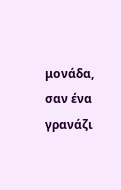μονάδα, σαν ένα γρανάζι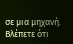σε μια μηχανή. Βλέπετε ότι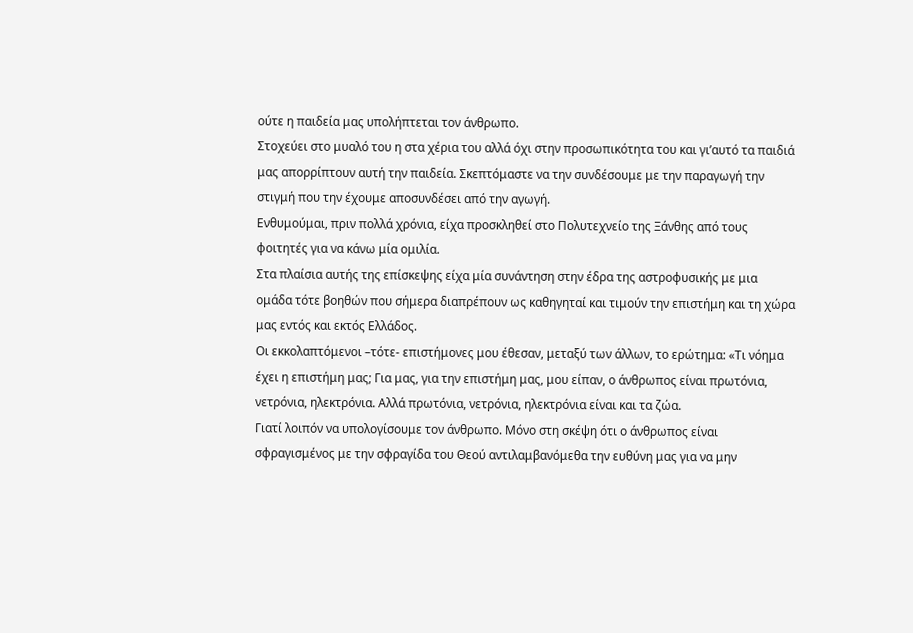ούτε η παιδεία μας υπολήπτεται τον άνθρωπο.
Στοχεύει στο μυαλό του η στα χέρια του αλλά όχι στην προσωπικότητα του και γι’αυτό τα παιδιά μας απορρίπτουν αυτή την παιδεία. Σκεπτόμαστε να την συνδέσουμε με την παραγωγή την στιγμή που την έχουμε αποσυνδέσει από την αγωγή.
Ενθυμούμαι, πριν πολλά χρόνια, είχα προσκληθεί στο Πολυτεχνείο της Ξάνθης από τους φοιτητές για να κάνω μία ομιλία.
Στα πλαίσια αυτής της επίσκεψης είχα μία συνάντηση στην έδρα της αστροφυσικής με μια ομάδα τότε βοηθών που σήμερα διαπρέπουν ως καθηγηταί και τιμούν την επιστήμη και τη χώρα μας εντός και εκτός Ελλάδος.
Οι εκκολαπτόμενοι –τότε- επιστήμονες μου έθεσαν, μεταξύ των άλλων, το ερώτημα: «Τι νόημα έχει η επιστήμη μας; Για μας, για την επιστήμη μας, μου είπαν, ο άνθρωπος είναι πρωτόνια, νετρόνια, ηλεκτρόνια. Αλλά πρωτόνια, νετρόνια, ηλεκτρόνια είναι και τα ζώα.
Γιατί λοιπόν να υπολογίσουμε τον άνθρωπο. Μόνο στη σκέψη ότι ο άνθρωπος είναι σφραγισμένος με την σφραγίδα του Θεού αντιλαμβανόμεθα την ευθύνη μας για να μην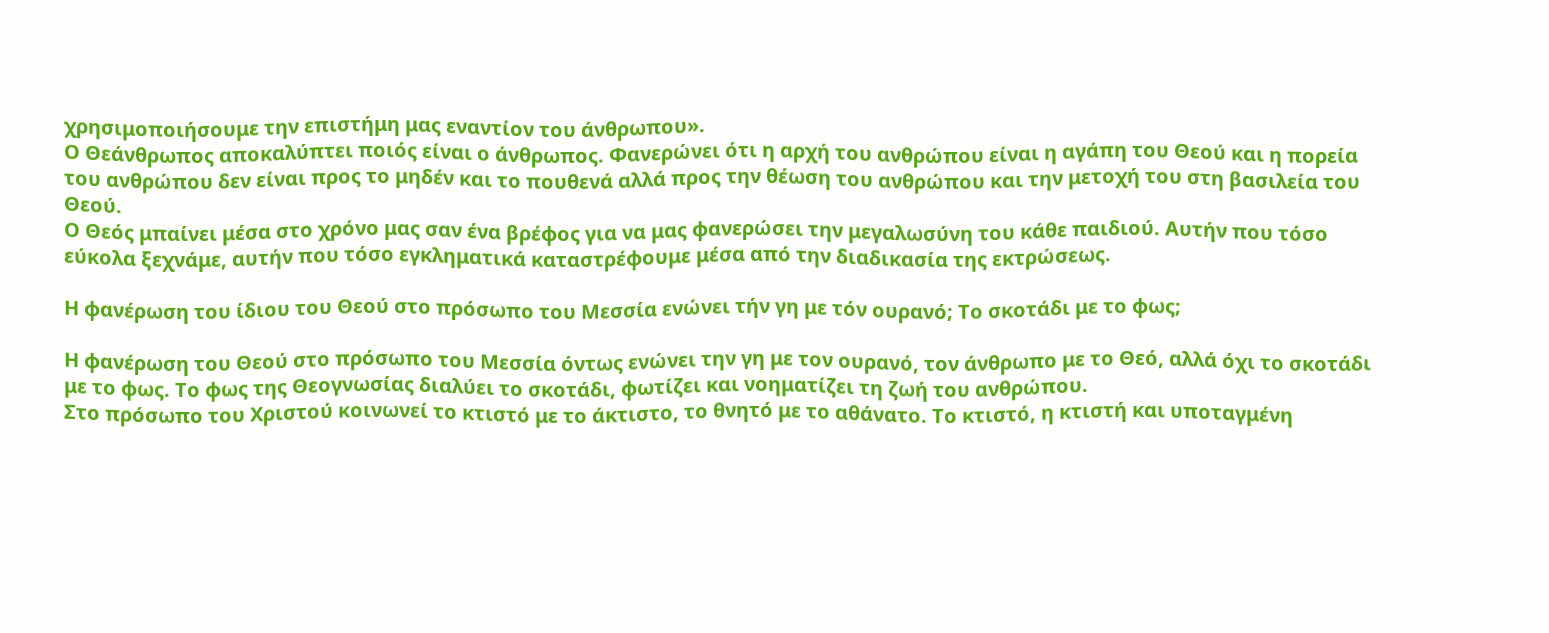χρησιμοποιήσουμε την επιστήμη μας εναντίον του άνθρωπου».
Ο Θεάνθρωπος αποκαλύπτει ποιός είναι ο άνθρωπος. Φανερώνει ότι η αρχή του ανθρώπου είναι η αγάπη του Θεού και η πορεία του ανθρώπου δεν είναι προς το μηδέν και το πουθενά αλλά προς την θέωση του ανθρώπου και την μετοχή του στη βασιλεία του Θεού.
Ο Θεός μπαίνει μέσα στο χρόνο μας σαν ένα βρέφος για να μας φανερώσει την μεγαλωσύνη του κάθε παιδιού. Αυτήν που τόσο εύκολα ξεχνάμε, αυτήν που τόσο εγκληματικά καταστρέφουμε μέσα από την διαδικασία της εκτρώσεως.

Η φανέρωση του ίδιου του Θεού στο πρόσωπο του Μεσσία ενώνει τήν γη με τόν ουρανό; Το σκοτάδι με το φως;

Η φανέρωση του Θεού στο πρόσωπο του Μεσσία όντως ενώνει την γη με τον ουρανό, τον άνθρωπο με το Θεό, αλλά όχι το σκοτάδι με το φως. Το φως της Θεογνωσίας διαλύει το σκοτάδι, φωτίζει και νοηματίζει τη ζωή του ανθρώπου.
Στο πρόσωπο του Χριστού κοινωνεί το κτιστό με το άκτιστο, το θνητό με το αθάνατο. Το κτιστό, η κτιστή και υποταγμένη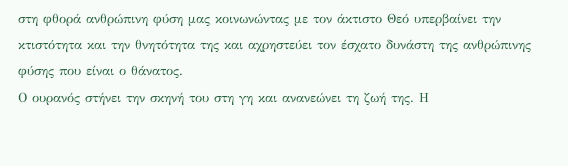στη φθορά ανθρώπινη φύση μας κοινωνώντας με τον άκτιστο Θεό υπερβαίνει την κτιστότητα και την θνητότητα της και αχρηστεύει τον έσχατο δυνάστη της ανθρώπινης φύσης που είναι ο θάνατος.
Ο ουρανός στήνει την σκηνή του στη γη και ανανεώνει τη ζωή της. Η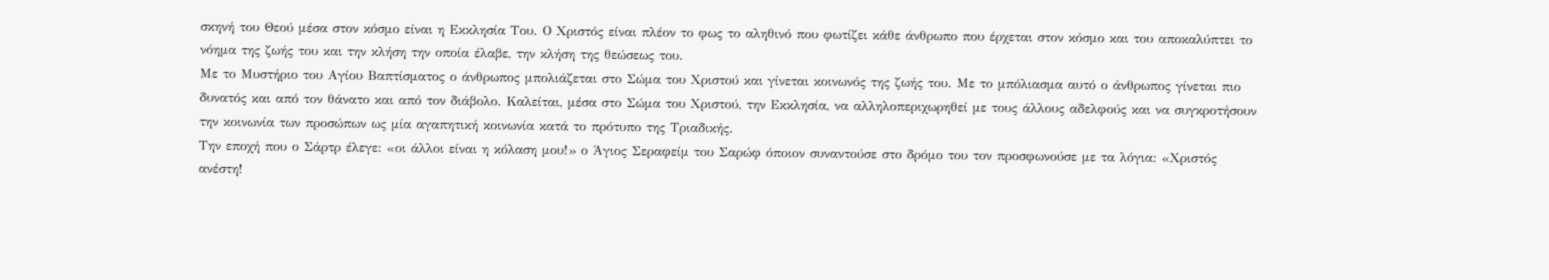σκηνή του Θεού μέσα στον κόσμο είναι η Εκκλησία Του. Ο Χριστός είναι πλέον το φως το αληθινό που φωτίζει κάθε άνθρωπο που έρχεται στον κόσμο και του αποκαλύπτει το νόημα της ζωής του και την κλήση την οποία έλαβε, την κλήση της θεώσεως του.
Με το Μυστήριο του Αγίου Βαπτίσματος ο άνθρωπος μπολιάζεται στο Σώμα του Χριστού και γίνεται κοινωνός της ζωής του. Με το μπόλιασμα αυτό ο άνθρωπος γίνεται πιο δυνατός και από τον θάνατο και από τον διάβολο. Καλείται, μέσα στο Σώμα του Χριστού, την Εκκλησία, να αλληλοπεριχωρηθεί με τους άλλους αδελφούς και να συγκροτήσουν την κοινωνία των προσώπων ως μία αγαπητική κοινωνία κατά το πρότυπο της Τριαδικής.
Την εποχή που ο Σάρτρ έλεγε: «οι άλλοι είναι η κόλαση μου!» ο Άγιος Σεραφείμ του Σαρώφ όποιον συναντούσε στο δρόμο του τον προσφωνούσε με τα λόγια: «Χριστός ανέστη!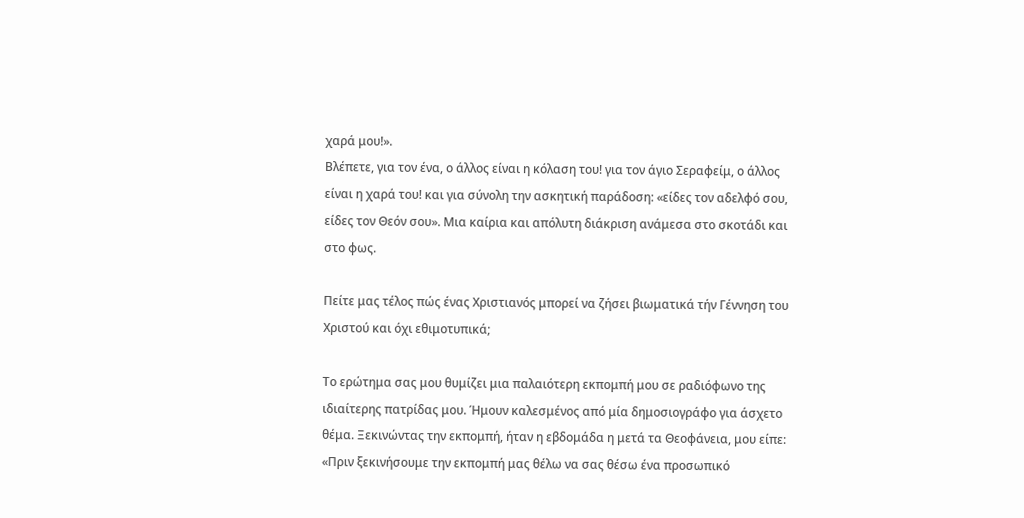χαρά μου!».
Βλέπετε, για τον ένα, ο άλλος είναι η κόλαση του! για τον άγιο Σεραφείμ, ο άλλος είναι η χαρά του! και για σύνολη την ασκητική παράδοση: «είδες τον αδελφό σου, είδες τον Θεόν σου». Μια καίρια και απόλυτη διάκριση ανάμεσα στο σκοτάδι και στο φως.

Πείτε μας τέλος πώς ένας Χριστιανός μπορεί να ζήσει βιωματικά τήν Γέννηση του Χριστού και όχι εθιμοτυπικά;

Το ερώτημα σας μου θυμίζει μια παλαιότερη εκπομπή μου σε ραδιόφωνο της ιδιαίτερης πατρίδας μου. Ήμουν καλεσμένος από μία δημοσιογράφο για άσχετο θέμα. Ξεκινώντας την εκπομπή, ήταν η εβδομάδα η μετά τα Θεοφάνεια, μου είπε: «Πριν ξεκινήσουμε την εκπομπή μας θέλω να σας θέσω ένα προσωπικό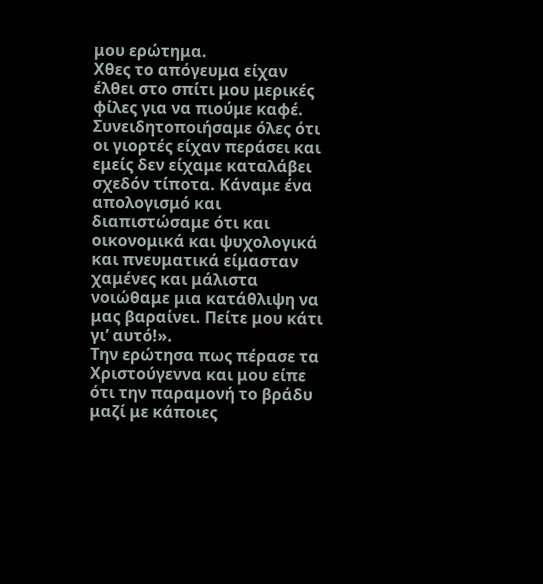μου ερώτημα.
Χθες το απόγευμα είχαν έλθει στο σπίτι μου μερικές φίλες για να πιούμε καφέ. Συνειδητοποιήσαμε όλες ότι οι γιορτές είχαν περάσει και εμείς δεν είχαμε καταλάβει σχεδόν τίποτα. Κάναμε ένα απολογισμό και διαπιστώσαμε ότι και οικονομικά και ψυχολογικά και πνευματικά είμασταν χαμένες και μάλιστα νοιώθαμε μια κατάθλιψη να μας βαραίνει. Πείτε μου κάτι γι’ αυτό!».
Την ερώτησα πως πέρασε τα Χριστούγεννα και μου είπε ότι την παραμονή το βράδυ μαζί με κάποιες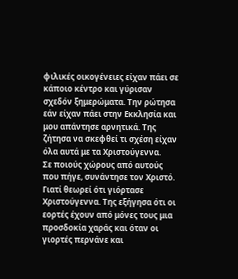φιλικές οικογένειες είχαν πάει σε κάποιο κέντρο και γύρισαν σχεδόν ξημερώματα. Την ρώτησα εάν είχαν πάει στην Εκκλησία και μου απάντησε αρνητικά. Της ζήτησα να σκεφθεί τι σχέση είχαν όλα αυτά με τα Χριστούγεννα.
Σε ποιούς χώρους από αυτούς που πήγε, συνάντησε τον Χριστό. Γιατί θεωρεί ότι γιόρτασε Χριστούγεννα. Της εξήγησα ότι οι εορτές έχουν από μόνες τους μια προσδοκία χαράς και όταν οι γιορτές περνάνε και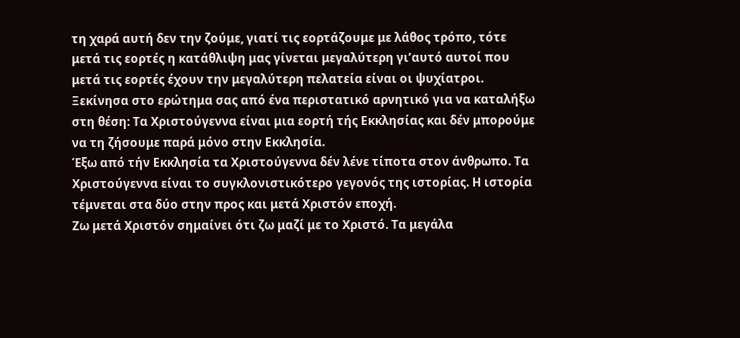τη χαρά αυτή δεν την ζούμε, γιατί τις εορτάζουμε με λάθος τρόπο, τότε μετά τις εορτές η κατάθλιψη μας γίνεται μεγαλύτερη γι’αυτό αυτοί που μετά τις εορτές έχουν την μεγαλύτερη πελατεία είναι οι ψυχίατροι.
Ξεκίνησα στο ερώτημα σας από ένα περιστατικό αρνητικό για να καταλήξω στη θέση: Τα Χριστούγεννα είναι μια εορτή τής Εκκλησίας και δέν μπορούμε να τη ζήσουμε παρά μόνο στην Εκκλησία.
Έξω από τήν Εκκλησία τα Χριστούγεννα δέν λένε τίποτα στον άνθρωπο. Τα Χριστούγεννα είναι το συγκλονιστικότερο γεγονός της ιστορίας. Η ιστορία τέμνεται στα δύο στην προς και μετά Χριστόν εποχή.
Ζω μετά Χριστόν σημαίνει ότι ζω μαζί με το Χριστό. Τα μεγάλα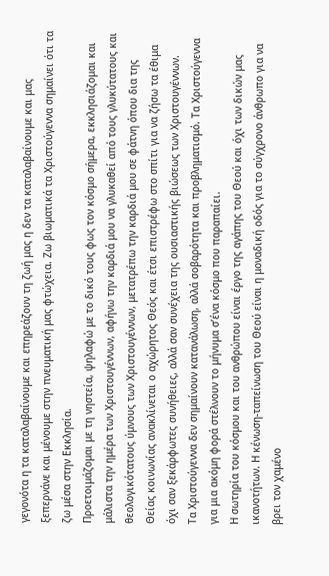γεγονότα η τα καταλαβαίνουμε και επηρεάζουν τη ζωή μας η δεν τα καταλαβαίνουμε και μας ξεπερνάνε και μένουμε στην πνευματική μας φτώχεια. Ζω βιωματικά τα Χριστούγεννα σημαίνει ότι τα ζω μέσα στην Εκκλησία.
Προετοιμάζομαι με τη νηστεία, ψηλαφώ με το δικό τους φως τον κόσμο σήμερα, εκκλησιάζομαι και μάλιστα την ημέρα των Χριστουγέννων, αφήνω την καρδιά μου να γλυκαθεί από τους γλυκύτατους και θεολογικότατους ύμνους των Χριστουγέννων, μετατρέπω την καρδιά μου σε φάτνη όπου δια της Θείας κοινωνίας ανακλίνεται ο αχώρητος Θεός και έτσι επιστρέφω στο σπίτι για να ζήσω τα έθιμα όχι σαν ξεκάρφωτες συνήθειες, αλλά σαν συνέχεια της ουσιαστικής βιώσεως των Χριστουγέννων.
Τα Χριστούγεννα δεν σημαίνουν κατανάλωση, αλλά σοβαρότητα και προβληματισμό. Τα Χριστούγεννα για μια ακόμη φορά στέλνουν το μήνυμα σ’ένα κόσμο που παραπαίει.
Η σωτηρία του κόσμου και του ανθρώπου είναι έργο της αγάπης του Θεού και όχι των δικών μας ικανοτήτων. Η κένωση-ταπείνωση του Θεού είναι η μοναδική οδός για το σύγχρονο άνθρωπο για να βρει τον χαμένο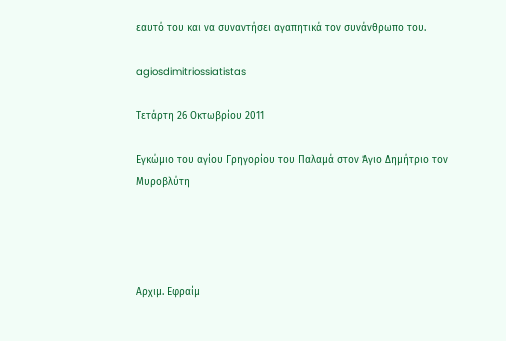εαυτό του και να συναντήσει αγαπητικά τον συνάνθρωπο του.

agiosdimitriossiatistas

Τετάρτη 26 Οκτωβρίου 2011

Εγκώμιο του αγίου Γρηγορίου του Παλαμά στον Άγιο Δημήτριο τον Μυροβλύτη




Αρχιμ. Εφραίμ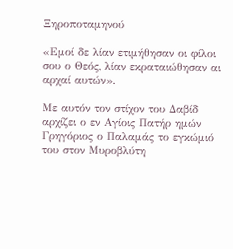Ξηροποταμηνού

«Εμοί δε λίαν ετιμήθησαν οι φίλοι σου ο Θεός, λίαν εκραταιώθησαν αι αρχαί αυτών».

Με αυτόν τον στίχον του Δαβίδ αρχίζει ο εν Αγίοις Πατήρ ημών Γρηγόριος ο Παλαμάς το εγκώμιό του στον Μυροβλύτη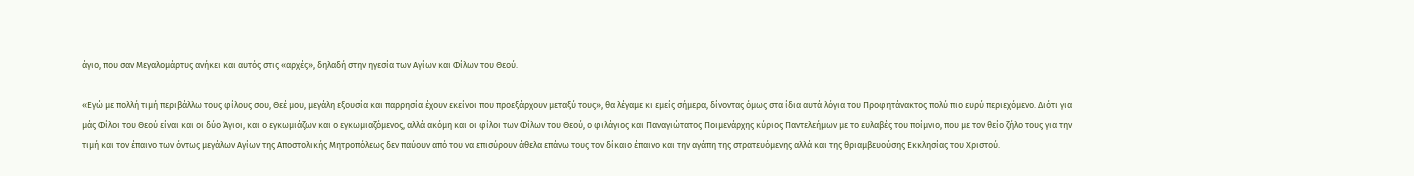άγιο, που σαν Μεγαλομάρτυς ανήκει και αυτός στις «αρχές», δηλαδή στην ηγεσία των Αγίων και Φίλων του Θεού.

«Εγώ με πολλή τιμή περιβάλλω τους φίλους σου, Θεέ μου, μεγάλη εξουσία και παρρησία έχουν εκείνοι που προεξάρχουν μεταξύ τους», θα λέγαμε κι εμείς σήμερα, δίνοντας όμως στα ίδια αυτά λόγια του Προφητάνακτος πολύ πιο ευρύ περιεχόμενο. Διότι για μάς Φίλοι του Θεού είναι και οι δύο Άγιοι, και ο εγκωμιάζων και ο εγκωμιαζόμενος, αλλά ακόμη και οι φίλοι των Φίλων του Θεού, ο φιλάγιος και Παναγιώτατος Ποιμενάρχης κύριος Παντελεήμων με το ευλαβές του ποίμνιο, που με τον θείο ζήλο τους για την τιμή και τον έπαινο των όντως μεγάλων Αγίων της Αποστολικής Μητροπόλεως δεν παύουν από του να επισύρουν άθελα επάνω τους τον δίκαιο έπαινο και την αγάπη της στρατευόμενης αλλά και της θριαμβευούσης Εκκλησίας του Χριστού.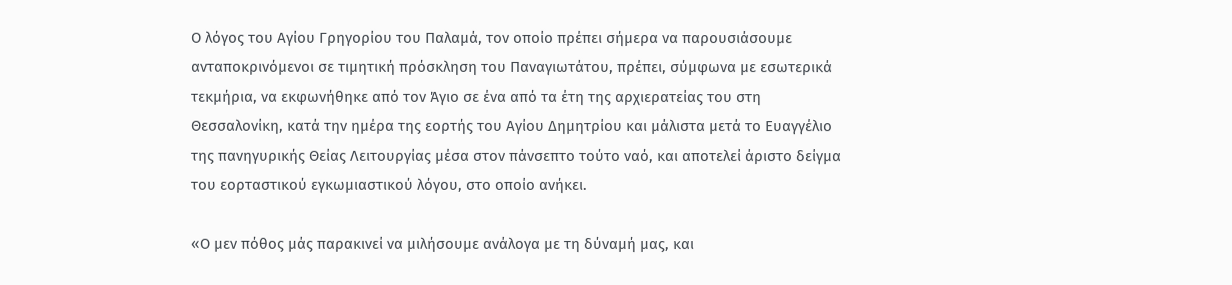Ο λόγος του Αγίου Γρηγορίου του Παλαμά, τον οποίο πρέπει σήμερα να παρουσιάσουμε ανταποκρινόμενοι σε τιμητική πρόσκληση του Παναγιωτάτου, πρέπει, σύμφωνα με εσωτερικά τεκμήρια, να εκφωνήθηκε από τον Άγιο σε ένα από τα έτη της αρχιερατείας του στη Θεσσαλονίκη, κατά την ημέρα της εορτής του Αγίου Δημητρίου και μάλιστα μετά το Ευαγγέλιο της πανηγυρικής Θείας Λειτουργίας μέσα στον πάνσεπτο τούτο ναό, και αποτελεί άριστο δείγμα του εορταστικού εγκωμιαστικού λόγου, στο οποίο ανήκει.

«Ο μεν πόθος μάς παρακινεί να μιλήσουμε ανάλογα με τη δύναμή μας, και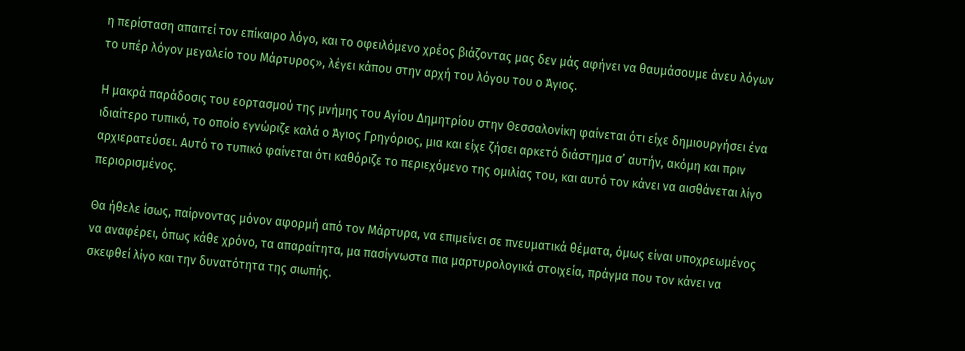η περίσταση απαιτεί τον επίκαιρο λόγο, και το οφειλόμενο χρέος βιάζοντας μας δεν μάς αφήνει να θαυμάσουμε άνευ λόγων το υπέρ λόγον μεγαλείο του Μάρτυρος», λέγει κάπου στην αρχή του λόγου του ο Άγιος.

Η μακρά παράδοσις του εορτασμού της μνήμης του Αγίου Δημητρίου στην Θεσσαλονίκη φαίνεται ότι είχε δημιουργήσει ένα ιδιαίτερο τυπικό, το οποίο εγνώριζε καλά ο Άγιος Γρηγόριος, μια και είχε ζήσει αρκετό διάστημα σ’ αυτήν, ακόμη και πριν αρχιερατεύσει. Αυτό το τυπικό φαίνεται ότι καθόριζε το περιεχόμενο της ομιλίας του, και αυτό τον κάνει να αισθάνεται λίγο περιορισμένος.

Θα ήθελε ίσως, παίρνοντας μόνον αφορμή από τον Μάρτυρα, να επιμείνει σε πνευματικά θέματα, όμως είναι υποχρεωμένος να αναφέρει, όπως κάθε χρόνο, τα απαραίτητα, μα πασίγνωστα πια μαρτυρολογικά στοιχεία, πράγμα που τον κάνει να σκεφθεί λίγο και την δυνατότητα της σιωπής.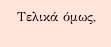Τελικά όμως,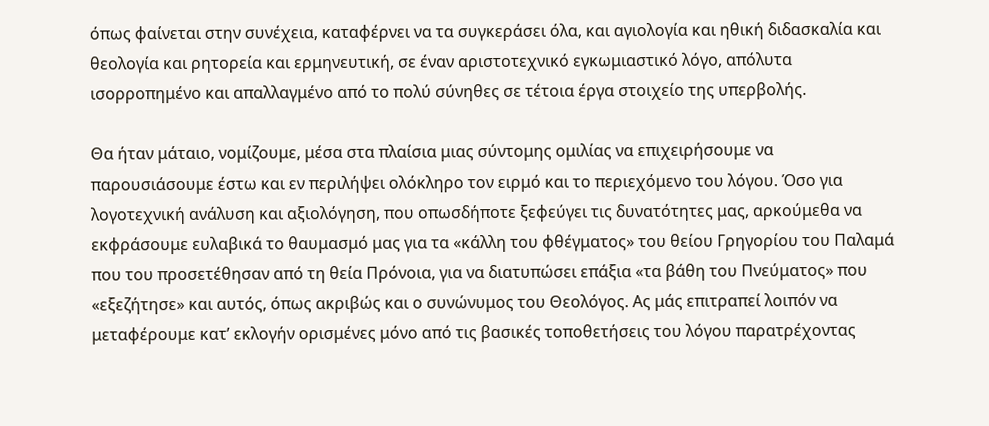όπως φαίνεται στην συνέχεια, καταφέρνει να τα συγκεράσει όλα, και αγιολογία και ηθική διδασκαλία και θεολογία και ρητορεία και ερμηνευτική, σε έναν αριστοτεχνικό εγκωμιαστικό λόγο, απόλυτα ισορροπημένο και απαλλαγμένο από το πολύ σύνηθες σε τέτοια έργα στοιχείο της υπερβολής.

Θα ήταν μάταιο, νομίζουμε, μέσα στα πλαίσια μιας σύντομης ομιλίας να επιχειρήσουμε να παρουσιάσουμε έστω και εν περιλήψει ολόκληρο τον ειρμό και το περιεχόμενο του λόγου. Όσο για λογοτεχνική ανάλυση και αξιολόγηση, που οπωσδήποτε ξεφεύγει τις δυνατότητες μας, αρκούμεθα να εκφράσουμε ευλαβικά το θαυμασμό μας για τα «κάλλη του φθέγματος» του θείου Γρηγορίου του Παλαμά που του προσετέθησαν από τη θεία Πρόνοια, για να διατυπώσει επάξια «τα βάθη του Πνεύματος» που «εξεζήτησε» και αυτός, όπως ακριβώς και ο συνώνυμος του Θεολόγος. Ας μάς επιτραπεί λοιπόν να μεταφέρουμε κατ’ εκλογήν ορισμένες μόνο από τις βασικές τοποθετήσεις του λόγου παρατρέχοντας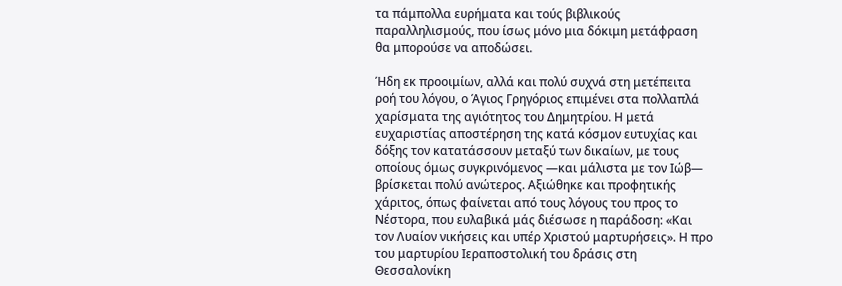τα πάμπολλα ευρήματα και τούς βιβλικούς παραλληλισμούς, που ίσως μόνο μια δόκιμη μετάφραση θα μπορούσε να αποδώσει.

Ήδη εκ προοιμίων, αλλά και πολύ συχνά στη μετέπειτα ροή του λόγου, ο Άγιος Γρηγόριος επιμένει στα πολλαπλά χαρίσματα της αγιότητος του Δημητρίου. Η μετά ευχαριστίας αποστέρηση της κατά κόσμον ευτυχίας και δόξης τον κατατάσσουν μεταξύ των δικαίων, με τους οποίους όμως συγκρινόμενος —και μάλιστα με τον Ιώβ— βρίσκεται πολύ ανώτερος. Αξιώθηκε και προφητικής χάριτος, όπως φαίνεται από τους λόγους του προς το Νέστορα, που ευλαβικά μάς διέσωσε η παράδοση: «Και τον Λυαίον νικήσεις και υπέρ Χριστού μαρτυρήσεις». Η προ του μαρτυρίου Ιεραποστολική του δράσις στη Θεσσαλονίκη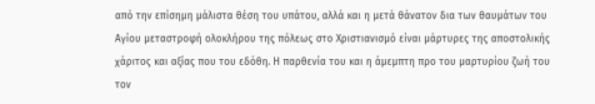από την επίσημη μάλιστα θέση του υπάτου, αλλά και η μετά θάνατον δια των θαυμάτων του Αγίου μεταστροφή ολοκλήρου της πόλεως στο Χριστιανισμό είναι μάρτυρες της αποστολικής χάριτος και αξίας που του εδόθη. Η παρθενία του και η άμεμπτη προ του μαρτυρίου ζωή του τον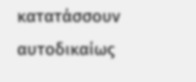κατατάσσουν αυτοδικαίως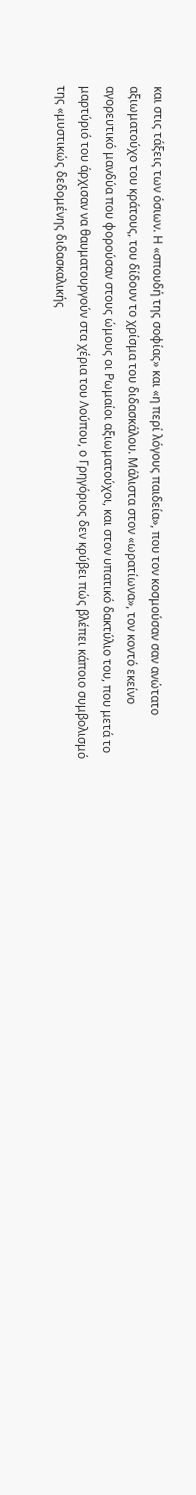και στις τάξεις των όσιων. Η «σπουδή της σοφίας» και «η περί λόγους παιδεία», που τον κοσμούσαν σαν ανώτατο αξιωματούχο του κράτους, του δίδουν το χρίσμα του διδασκάλου. Μάλιστα στον «ωρατίωνα», τον κοντό εκείνο αγορευτικό μανδύα που φορούσαν στους ώμους οι Ρωμαίοι αξιωματούχοι, και στον υπατικό δακτύλιο του, που μετά το μαρτύριό του άρχισαν να θαυματουργούν στα χέρια του Λούπου, ο Γρηγόριος δεν κρύβει πώς βλέπει κάποιο συμβολισμό της «μυστικώς δεδομένης διδασκαλικής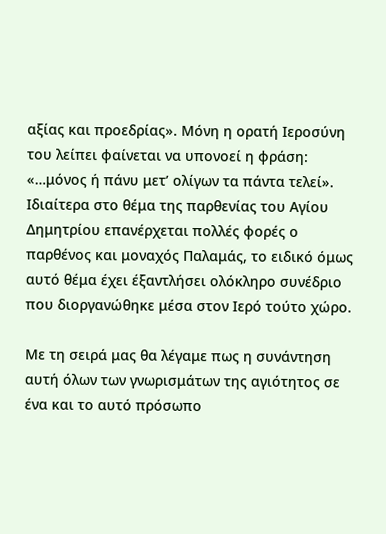αξίας και προεδρίας». Μόνη η ορατή Ιεροσύνη του λείπει φαίνεται να υπονοεί η φράση: «…μόνος ή πάνυ μετ’ ολίγων τα πάντα τελεί». Ιδιαίτερα στο θέμα της παρθενίας του Αγίου Δημητρίου επανέρχεται πολλές φορές ο παρθένος και μοναχός Παλαμάς, το ειδικό όμως αυτό θέμα έχει έξαντλήσει ολόκληρο συνέδριο που διοργανώθηκε μέσα στον Ιερό τούτο χώρο.

Με τη σειρά μας θα λέγαμε πως η συνάντηση αυτή όλων των γνωρισμάτων της αγιότητος σε ένα και το αυτό πρόσωπο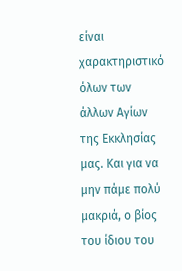είναι χαρακτηριστικό όλων των άλλων Αγίων της Εκκλησίας μας. Και για να μην πάμε πολύ μακριά, ο βίος του ίδιου του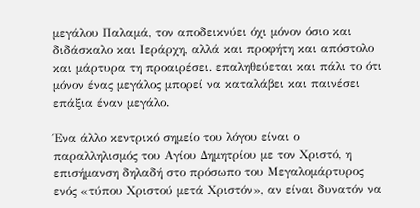μεγάλου Παλαμά, τον αποδεικνύει όχι μόνον όσιο και διδάσκαλο και Ιεράρχη, αλλά και προφήτη και απόστολο και μάρτυρα τη προαιρέσει. επαληθεύεται και πάλι το ότι μόνον ένας μεγάλος μπορεί να καταλάβει και παινέσει επάξια έναν μεγάλο.

Ένα άλλο κεντρικό σημείο του λόγου είναι ο παραλληλισμός του Αγίου Δημητρίου με τον Χριστό, η επισήμανση δηλαδή στο πρόσωπο του Μεγαλομάρτυρος ενός «τύπου Χριστού μετά Χριστόν», αν είναι δυνατόν να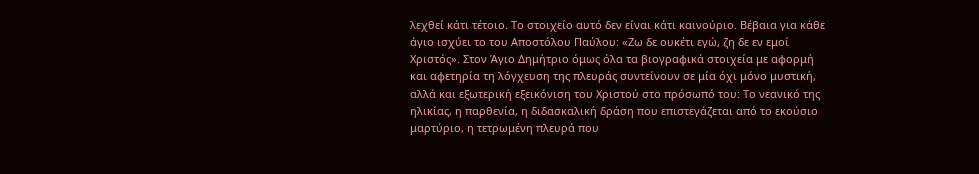λεχθεί κάτι τέτοιο. Το στοιχείο αυτό δεν είναι κάτι καινούριο. Βέβαια για κάθε άγιο ισχύει το του Αποστόλου Παύλου: «Ζω δε ουκέτι εγώ, ζη δε εν εμοί Χριστός». Στον Άγιο Δημήτριο όμως όλα τα βιογραφικά στοιχεία με αφορμή και αφετηρία τη λόγχευση της πλευράς συντείνουν σε μία όχι μόνο μυστική, αλλά και εξωτερική εξεικόνιση του Χριστού στο πρόσωπό του: Το νεανικό της ηλικίας, η παρθενία, η διδασκαλική δράση που επιστεγάζεται από το εκούσιο μαρτύριο, η τετρωμένη πλευρά που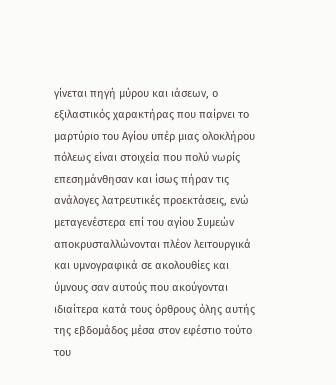γίνεται πηγή μύρου και ιάσεων, ο εξιλαστικός χαρακτήρας που παίρνει το μαρτύριο του Αγίου υπέρ μιας ολοκλήρου πόλεως είναι στοιχεία που πολύ νωρίς επεσημάνθησαν και ίσως πήραν τις ανάλογες λατρευτικές προεκτάσεις, ενώ μεταγενέστερα επί του αγίου Συμεών αποκρυσταλλώνονται πλέον λειτουργικά και υμνογραφικά σε ακολουθίες και ύμνους σαν αυτούς που ακούγονται ιδιαίτερα κατά τους όρθρους όλης αυτής της εβδομάδος μέσα στον εφέστιο τούτο του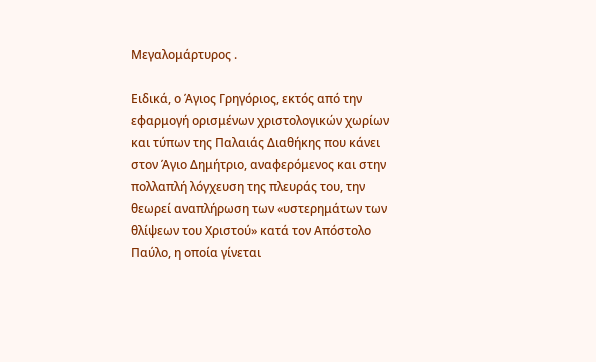Μεγαλομάρτυρος .

Ειδικά, ο Άγιος Γρηγόριος, εκτός από την εφαρμογή ορισμένων χριστολογικών χωρίων και τύπων της Παλαιάς Διαθήκης που κάνει στον Άγιο Δημήτριο, αναφερόμενος και στην πολλαπλή λόγχευση της πλευράς του, την θεωρεί αναπλήρωση των «υστερημάτων των θλίψεων του Χριστού» κατά τον Απόστολο Παύλο, η οποία γίνεται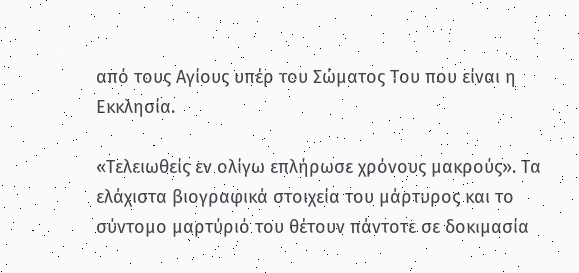από τους Αγίους υπέρ του Σώματος Του που είναι η Εκκλησία.

«Τελειωθείς εν ολίγω επλήρωσε χρόνους μακρούς». Τα ελάχιστα βιογραφικά στοιχεία του μάρτυρος και το σύντομο μαρτύριό του θέτουν πάντοτε σε δοκιμασία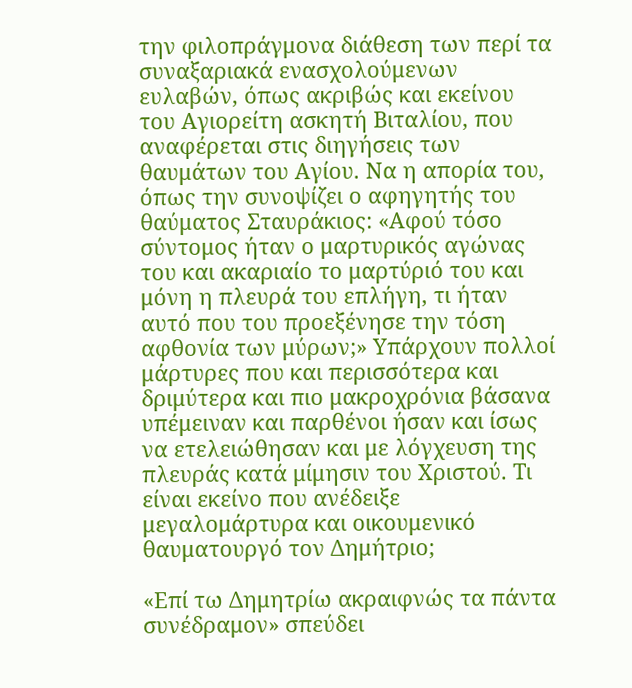την φιλοπράγμονα διάθεση των περί τα συναξαριακά ενασχολούμενων ευλαβών, όπως ακριβώς και εκείνου του Αγιορείτη ασκητή Βιταλίου, που αναφέρεται στις διηγήσεις των θαυμάτων του Αγίου. Να η απορία του, όπως την συνοψίζει ο αφηγητής του θαύματος Σταυράκιος: «Αφού τόσο σύντομος ήταν ο μαρτυρικός αγώνας του και ακαριαίο το μαρτύριό του και μόνη η πλευρά του επλήγη, τι ήταν αυτό που του προεξένησε την τόση αφθονία των μύρων;» Υπάρχουν πολλοί μάρτυρες που και περισσότερα και δριμύτερα και πιο μακροχρόνια βάσανα υπέμειναν και παρθένοι ήσαν και ίσως να ετελειώθησαν και με λόγχευση της πλευράς κατά μίμησιν του Χριστού. Τι είναι εκείνο που ανέδειξε μεγαλομάρτυρα και οικουμενικό θαυματουργό τον Δημήτριο;

«Επί τω Δημητρίω ακραιφνώς τα πάντα συνέδραμον» σπεύδει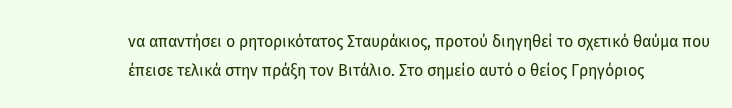να απαντήσει ο ρητορικότατος Σταυράκιος, προτού διηγηθεί το σχετικό θαύμα που έπεισε τελικά στην πράξη τον Βιτάλιο. Στο σημείο αυτό ο θείος Γρηγόριος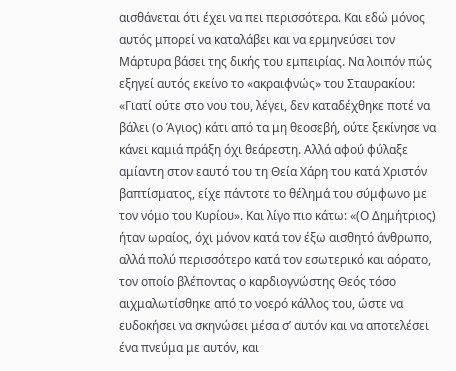αισθάνεται ότι έχει να πει περισσότερα. Και εδώ μόνος αυτός μπορεί να καταλάβει και να ερμηνεύσει τον Μάρτυρα βάσει της δικής του εμπειρίας. Να λοιπόν πώς εξηγεί αυτός εκείνο το «ακραιφνώς» του Σταυρακίου: «Γιατί ούτε στο νου του, λέγει, δεν καταδέχθηκε ποτέ να βάλει (ο Άγιος) κάτι από τα μη θεοσεβή, ούτε ξεκίνησε να κάνει καμιά πράξη όχι θεάρεστη. Αλλά αφού φύλαξε αμίαντη στον εαυτό του τη Θεία Χάρη του κατά Χριστόν βαπτίσματος, είχε πάντοτε το θέλημά του σύμφωνο με τον νόμο του Κυρίου». Και λίγο πιο κάτω: «(Ο Δημήτριος) ήταν ωραίος, όχι μόνον κατά τον έξω αισθητό άνθρωπο, αλλά πολύ περισσότερο κατά τον εσωτερικό και αόρατο, τον οποίο βλέποντας ο καρδιογνώστης Θεός τόσο αιχμαλωτίσθηκε από το νοερό κάλλος του, ώστε να ευδοκήσει να σκηνώσει μέσα σ’ αυτόν και να αποτελέσει ένα πνεύμα με αυτόν, και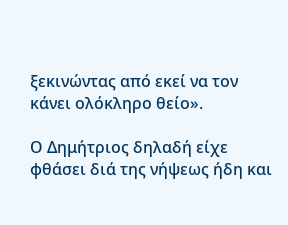ξεκινώντας από εκεί να τον κάνει ολόκληρο θείο».

Ο Δημήτριος δηλαδή είχε φθάσει διά της νήψεως ήδη και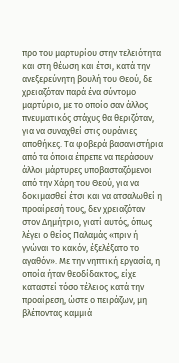προ του μαρτυρίου στην τελειότητα και στη θέωση και έτσι, κατά την ανεξερεύνητη βουλή του Θεού, δε χρειαζόταν παρά ένα σύντομο μαρτύριο, με το οποίο σαν άλλος πνευματικός στάχυς θα θεριζόταν, για να συναχθεί στις ουράνιες αποθήκες. Τα φοβερά βασανιστήρια από τα όποια έπρεπε να περάσουν άλλοι μάρτυρες υποβασταζόμενοι από την Χάρη του Θεού, για να δοκιμασθεί έτσι και να ατσαλωθεί η προαίρεσή τους, δεν χρειαζόταν στον Δημήτριο, γιατί αυτός, όπως λέγει ο θείος Παλαμάς «πριν ή γνώναι το κακόν, έξελέξατο το αγαθόν». Με την νηπτική εργασία, η οποία ήταν θεοδίδακτος, είχε καταστεί τόσο τέλειος κατά την προαίρεση, ώστε ο πειράζων, μη βλέποντας καμμιά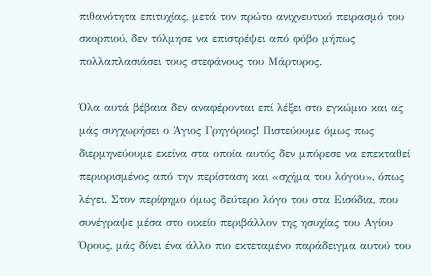πιθανότητα επιτυχίας, μετά τον πρώτο ανιχνευτικό πειρασμό του σκορπιού, δεν τόλμησε να επιστρέψει από φόβο μήπως πολλαπλασιάσει τους στεφάνους του Μάρτυρος.

Όλα αυτά βέβαια δεν αναφέρονται επί λέξει στο εγκώμιο και ας μάς συγχωρήσει ο Άγιος Γρηγόριος! Πιστεύουμε όμως πως διερμηνεύουμε εκείνα στα οποία αυτός δεν μπόρεσε να επεκταθεί περιορισμένος από την περίσταση και «σχήμα του λόγου», όπως λέγει. Στον περίφημο όμως δεύτερο λόγο του στα Εισόδια, που συνέγραψε μέσα στο οικείο περιβάλλον της ησυχίας του Αγίου Όρους, μάς δίνει ένα άλλο πιο εκτεταμένο παράδειγμα αυτού του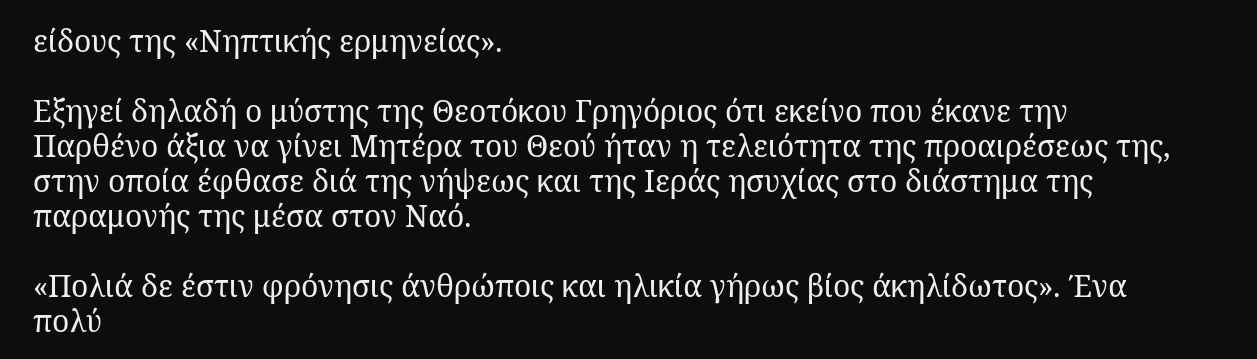είδους της «Νηπτικής ερμηνείας».

Εξηγεί δηλαδή ο μύστης της Θεοτόκου Γρηγόριος ότι εκείνο που έκανε την Παρθένο άξια να γίνει Μητέρα του Θεού ήταν η τελειότητα της προαιρέσεως της, στην οποία έφθασε διά της νήψεως και της Ιεράς ησυχίας στο διάστημα της παραμονής της μέσα στον Ναό.

«Πολιά δε έστιν φρόνησις άνθρώποις και ηλικία γήρως βίος άκηλίδωτος». Ένα πολύ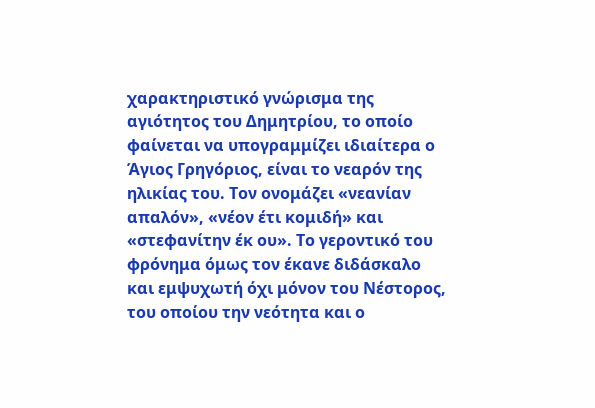χαρακτηριστικό γνώρισμα της αγιότητος του Δημητρίου, το οποίο φαίνεται να υπογραμμίζει ιδιαίτερα ο Άγιος Γρηγόριος, είναι το νεαρόν της ηλικίας του. Τον ονομάζει «νεανίαν απαλόν», «νέον έτι κομιδή» και «στεφανίτην έκ ου». Το γεροντικό του φρόνημα όμως τον έκανε διδάσκαλο και εμψυχωτή όχι μόνον του Νέστορος, του οποίου την νεότητα και ο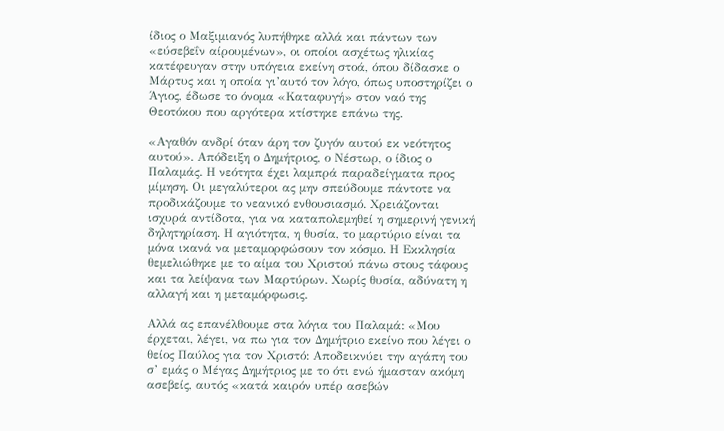ίδιος ο Μαξιμιανός λυπήθηκε αλλά και πάντων των «εύσεβεΐν αίρουμένων», οι οποίοι ασχέτως ηλικίας κατέφευγαν στην υπόγεια εκείνη στοά, όπου δίδασκε ο Μάρτυς και η οποία γι’αυτό τον λόγο, όπως υποστηρίζει ο Άγιος, έδωσε το όνομα «Καταφυγή» στον ναό της Θεοτόκου που αργότερα κτίστηκε επάνω της.

«Αγαθόν ανδρί όταν άρη τον ζυγόν αυτού εκ νεότητος αυτού». Απόδειξη ο Δημήτριος, ο Νέστωρ, ο ίδιος ο Παλαμάς. Η νεότητα έχει λαμπρά παραδείγματα προς μίμηση. Οι μεγαλύτεροι ας μην σπεύδουμε πάντοτε να προδικάζουμε το νεανικό ενθουσιασμό. Χρειάζονται ισχυρά αντίδοτα, για να καταπολεμηθεί η σημερινή γενική δηλητηρίαση. Η αγιότητα, η θυσία, το μαρτύριο είναι τα μόνα ικανά να μεταμορφώσουν τον κόσμο. Η Εκκλησία θεμελιώθηκε με το αίμα του Χριστού πάνω στους τάφους και τα λείψανα των Μαρτύρων. Χωρίς θυσία, αδύνατη η αλλαγή και η μεταμόρφωσις.

Αλλά ας επανέλθουμε στα λόγια του Παλαμά: «Μου έρχεται, λέγει, να πω για τον Δημήτριο εκείνο που λέγει ο θείος Παύλος για τον Χριστό: Αποδεικνύει την αγάπη του σ’ εμάς ο Μέγας Δημήτριος με το ότι ενώ ήμασταν ακόμη ασεβείς, αυτός «κατά καιρόν υπέρ ασεβών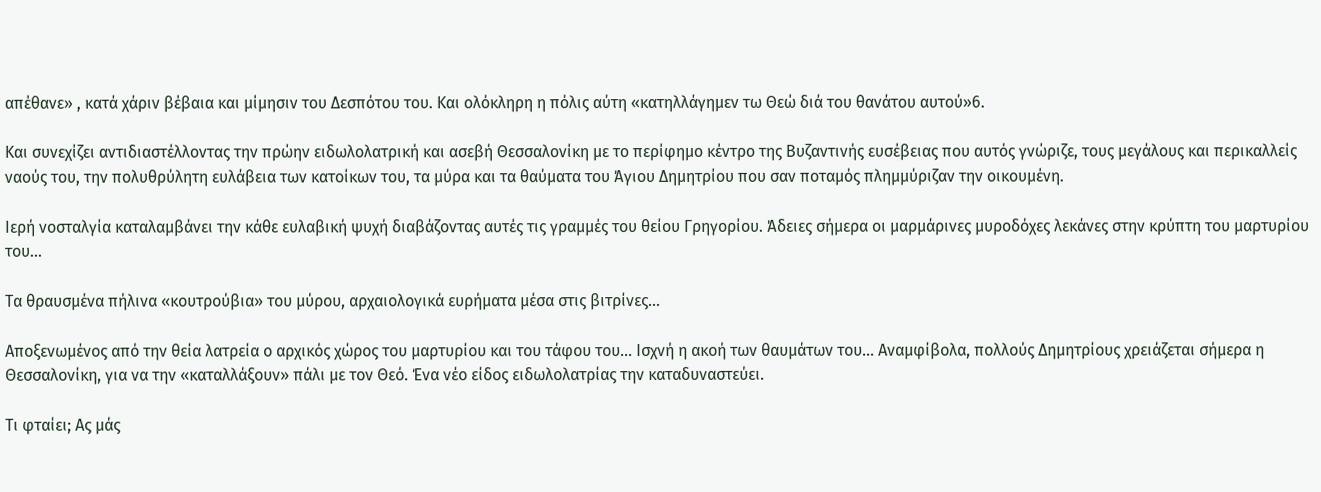απέθανε» , κατά χάριν βέβαια και μίμησιν του Δεσπότου του. Και ολόκληρη η πόλις αύτη «κατηλλάγημεν τω Θεώ διά του θανάτου αυτού»6.

Και συνεχίζει αντιδιαστέλλοντας την πρώην ειδωλολατρική και ασεβή Θεσσαλονίκη με το περίφημο κέντρο της Βυζαντινής ευσέβειας που αυτός γνώριζε, τους μεγάλους και περικαλλείς ναούς του, την πολυθρύλητη ευλάβεια των κατοίκων του, τα μύρα και τα θαύματα του Άγιου Δημητρίου που σαν ποταμός πλημμύριζαν την οικουμένη.

Ιερή νοσταλγία καταλαμβάνει την κάθε ευλαβική ψυχή διαβάζοντας αυτές τις γραμμές του θείου Γρηγορίου. Άδειες σήμερα οι μαρμάρινες μυροδόχες λεκάνες στην κρύπτη του μαρτυρίου του…

Τα θραυσμένα πήλινα «κουτρούβια» του μύρου, αρχαιολογικά ευρήματα μέσα στις βιτρίνες…

Αποξενωμένος από την θεία λατρεία ο αρχικός χώρος του μαρτυρίου και του τάφου του… Ισχνή η ακοή των θαυμάτων του… Αναμφίβολα, πολλούς Δημητρίους χρειάζεται σήμερα η Θεσσαλονίκη, για να την «καταλλάξουν» πάλι με τον Θεό. Ένα νέο είδος ειδωλολατρίας την καταδυναστεύει.

Τι φταίει; Ας μάς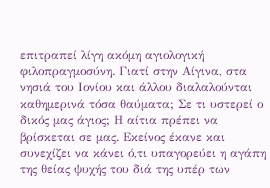επιτραπεί λίγη ακόμη αγιολογική φιλοπραγμοσύνη. Γιατί στην Αίγινα, στα νησιά του Ιονίου και άλλου διαλαλούνται καθημερινά τόσα θαύματα; Σε τι υστερεί ο δικός μας άγιος; Η αίτια πρέπει να βρίσκεται σε μας. Εκείνος έκανε και συνεχίζει να κάνει ό,τι υπαγορεύει η αγάπη της θείας ψυχής του διά της υπέρ των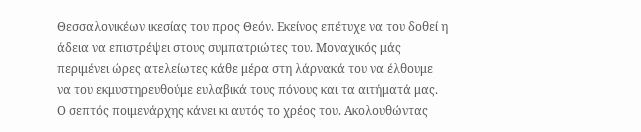Θεσσαλονικέων ικεσίας του προς Θεόν. Εκείνος επέτυχε να του δοθεί η άδεια να επιστρέψει στους συμπατριώτες του. Μοναχικός μάς περιμένει ώρες ατελείωτες κάθε μέρα στη λάρνακά του να έλθουμε να του εκμυστηρευθούμε ευλαβικά τους πόνους και τα αιτήματά μας. Ο σεπτός ποιμενάρχης κάνει κι αυτός το χρέος του. Ακολουθώντας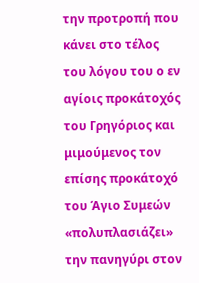την προτροπή που κάνει στο τέλος του λόγου του ο εν αγίοις προκάτοχός του Γρηγόριος και μιμούμενος τον επίσης προκάτοχό του Άγιο Συμεών «πολυπλασιάζει» την πανηγύρι στον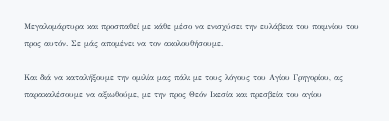Μεγαλομάρτυρα και προσπαθεί με κάθε μέσο να ενισχύσει την ευλάβεια του ποιμνίου του προς αυτόν. Σε μάς απομένει να τον ακολουθήσουμε.

Και διά να καταλήξουμε την ομιλία μας πάλι με τους λόγους του Αγίου Γρηγορίου, ας παρακαλέσουμε να αξιωθούμε, με την προς Θεόν Ικεσία και πρεσβεία του αγίου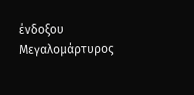ένδοξου Μεγαλομάρτυρος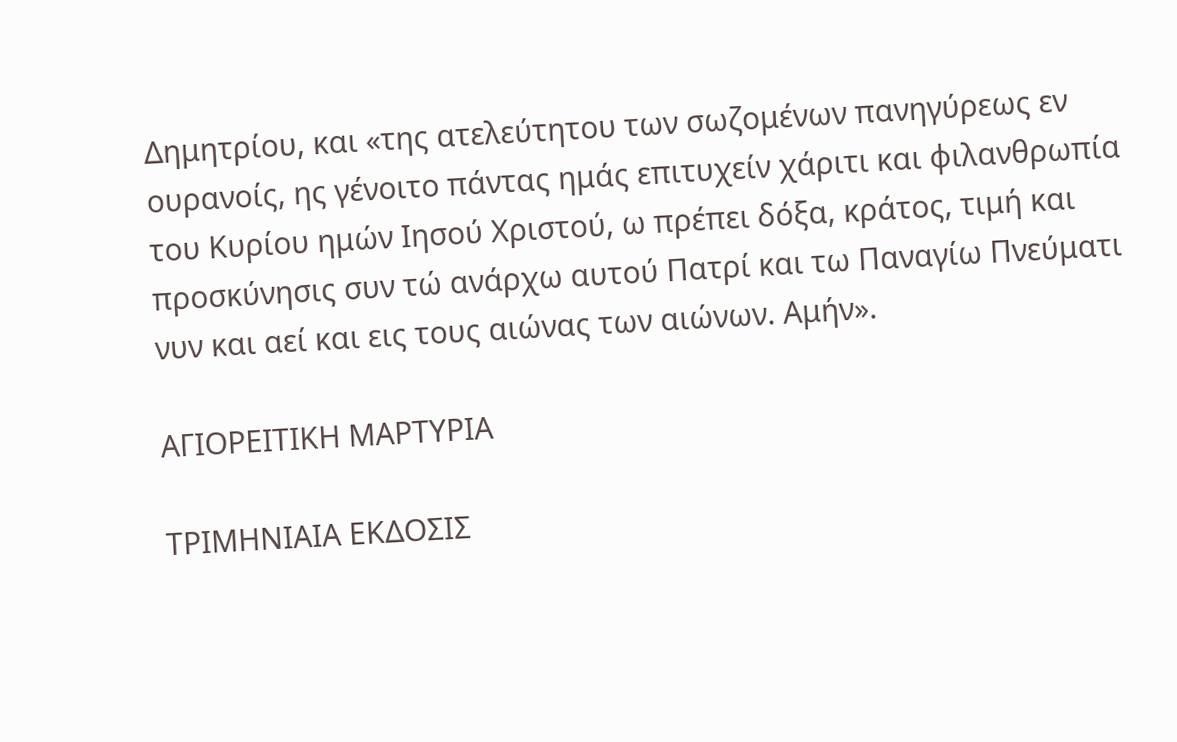Δημητρίου, και «της ατελεύτητου των σωζομένων πανηγύρεως εν ουρανοίς, ης γένοιτο πάντας ημάς επιτυχείν χάριτι και φιλανθρωπία του Κυρίου ημών Ιησού Χριστού, ω πρέπει δόξα, κράτος, τιμή και προσκύνησις συν τώ ανάρχω αυτού Πατρί και τω Παναγίω Πνεύματι νυν και αεί και εις τους αιώνας των αιώνων. Αμήν».

ΑΓΙΟΡΕΙΤΙΚΗ ΜΑΡΤΥΡΙΑ

ΤΡΙΜΗΝΙΑΙΑ ΕΚΔΟΣΙΣ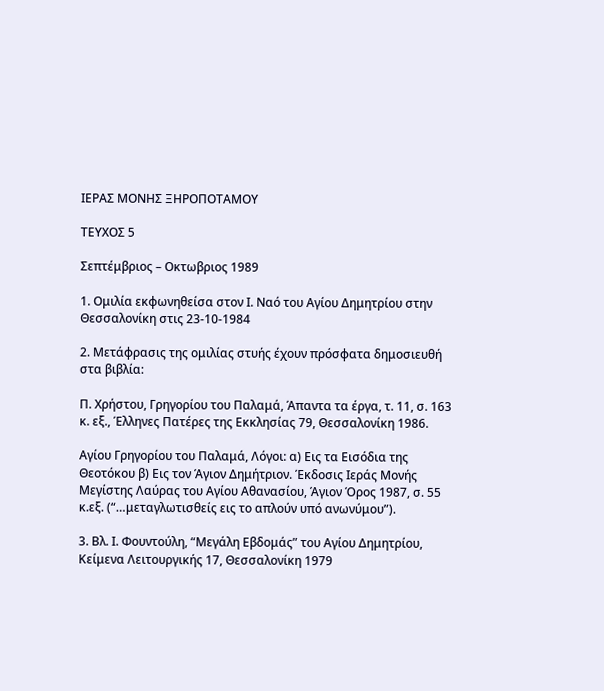ΙΕΡΑΣ ΜΟΝΗΣ ΞΗΡΟΠΟΤΑΜΟΥ

ΤΕΥΧΟΣ 5

Σεπτέμβριος – Οκτωβριος 1989

1. Ομιλία εκφωνηθείσα στον Ι. Ναό του Αγίου Δημητρίου στην Θεσσαλονίκη στις 23-10-1984

2. Μετάφρασις της ομιλίας στυής έχουν πρόσφατα δημοσιευθή στα βιβλία:

Π. Χρήστου, Γρηγορίου του Παλαμά, Άπαντα τα έργα, τ. 11, σ. 163 κ. εξ., Έλληνες Πατέρες της Εκκλησίας 79, Θεσσαλονίκη 1986.

Αγίου Γρηγορίου του Παλαμά, Λόγοι: α) Εις τα Εισόδια της Θεοτόκου β) Εις τον Άγιον Δημήτριον. Έκδοσις Ιεράς Μονής Μεγίστης Λαύρας του Αγίου Αθανασίου, Άγιον Όρος 1987, σ. 55 κ.εξ. (“…μεταγλωτισθείς εις το απλούν υπό ανωνύμου”).

3. Βλ. Ι. Φουντούλη, “Μεγάλη Εβδομάς” του Αγίου Δημητρίου, Κείμενα Λειτουργικής 17, Θεσσαλονίκη 1979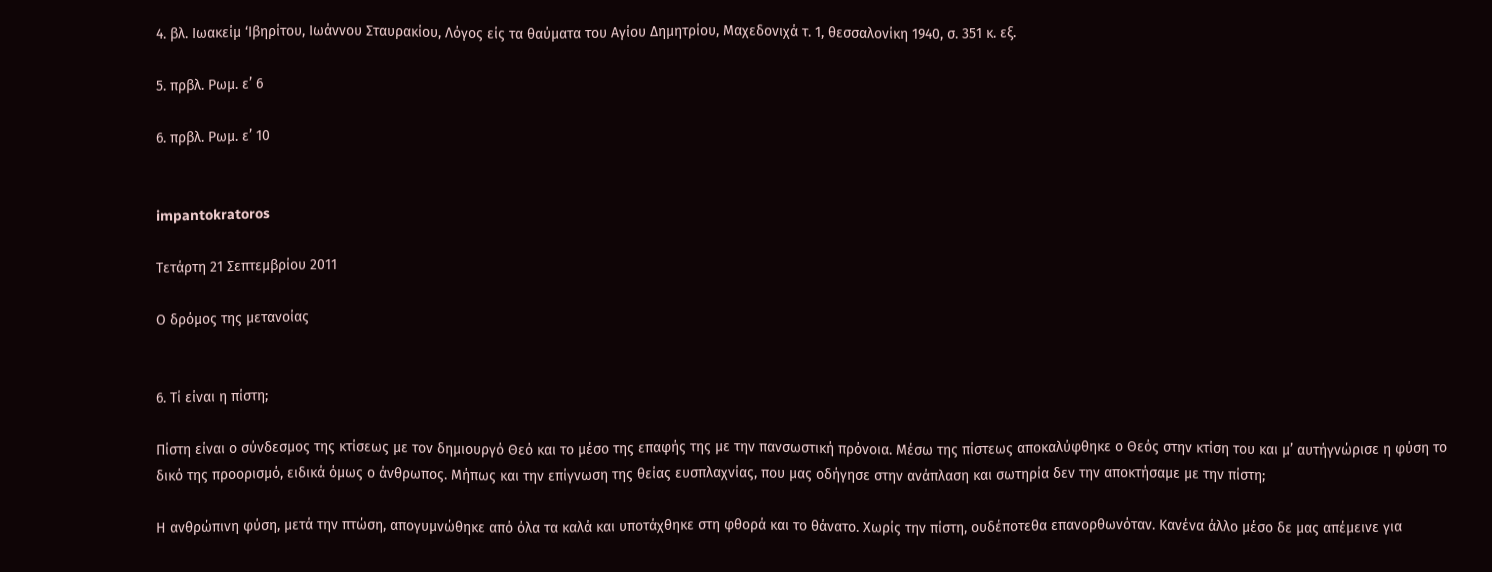4. βλ. Ιωακείμ ‘Ιβηρίτου, Ιωάννου Σταυρακίου, Λόγος είς τα θαύματα του Αγίου Δημητρίου, Μαχεδονιχά τ. 1, θεσσαλονίκη 1940, σ. 351 κ. εξ.

5. πρβλ. Ρωμ. ε’ 6

6. πρβλ. Ρωμ. ε’ 10


impantokratoros

Τετάρτη 21 Σεπτεμβρίου 2011

Ο δρόμος της μετανοίας


6. Τί είναι η πίστη;

Πίστη είναι ο σύνδεσμος της κτίσεως με τον δημιουργό Θεό και το μέσο της επαφής της με την πανσωστική πρόνοια. Μέσω της πίστεως αποκαλύφθηκε ο Θεός στην κτίση του και μ’ αυτήγνώρισε η φύση το δικό της προορισμό, ειδικά όμως ο άνθρωπος. Μήπως και την επίγνωση της θείας ευσπλαχνίας, που μας οδήγησε στην ανάπλαση και σωτηρία δεν την αποκτήσαμε με την πίστη;

Η ανθρώπινη φύση, μετά την πτώση, απογυμνώθηκε από όλα τα καλά και υποτάχθηκε στη φθορά και το θάνατο. Χωρίς την πίστη, ουδέποτεθα επανορθωνόταν. Κανένα άλλο μέσο δε μας απέμεινε για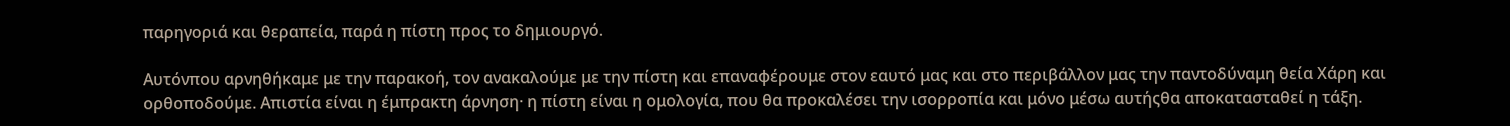παρηγοριά και θεραπεία, παρά η πίστη προς το δημιουργό.

Αυτόνπου αρνηθήκαμε με την παρακοή, τον ανακαλούμε με την πίστη και επαναφέρουμε στον εαυτό μας και στο περιβάλλον μας την παντοδύναμη θεία Χάρη και ορθοποδούμε. Απιστία είναι η έμπρακτη άρνηση· η πίστη είναι η ομολογία, που θα προκαλέσει την ισορροπία και μόνο μέσω αυτήςθα αποκατασταθεί η τάξη.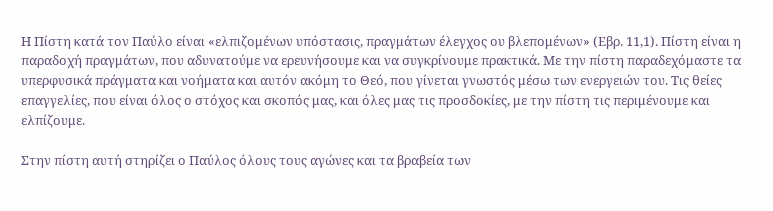Η Πίστη κατά τον Παύλο είναι «ελπιζομένων υπόστασις, πραγμάτων έλεγχος ου βλεπομένων» (Εβρ. 11,1). Πίστη είναι η παραδοχή πραγμάτων, που αδυνατούμε να ερευνήσουμε και να συγκρίνουμε πρακτικά. Με την πίστη παραδεχόμαστε τα υπερφυσικά πράγματα και νοήματα και αυτόν ακόμη το Θεό, που γίνεται γνωστός μέσω των ενεργειών του. Τις θείες επαγγελίες, που είναι όλος ο στόχος και σκοπός μας, και όλες μας τις προσδοκίες, με την πίστη τις περιμένουμε και ελπίζουμε.

Στην πίστη αυτή στηρίζει ο Παύλος όλους τους αγώνες και τα βραβεία των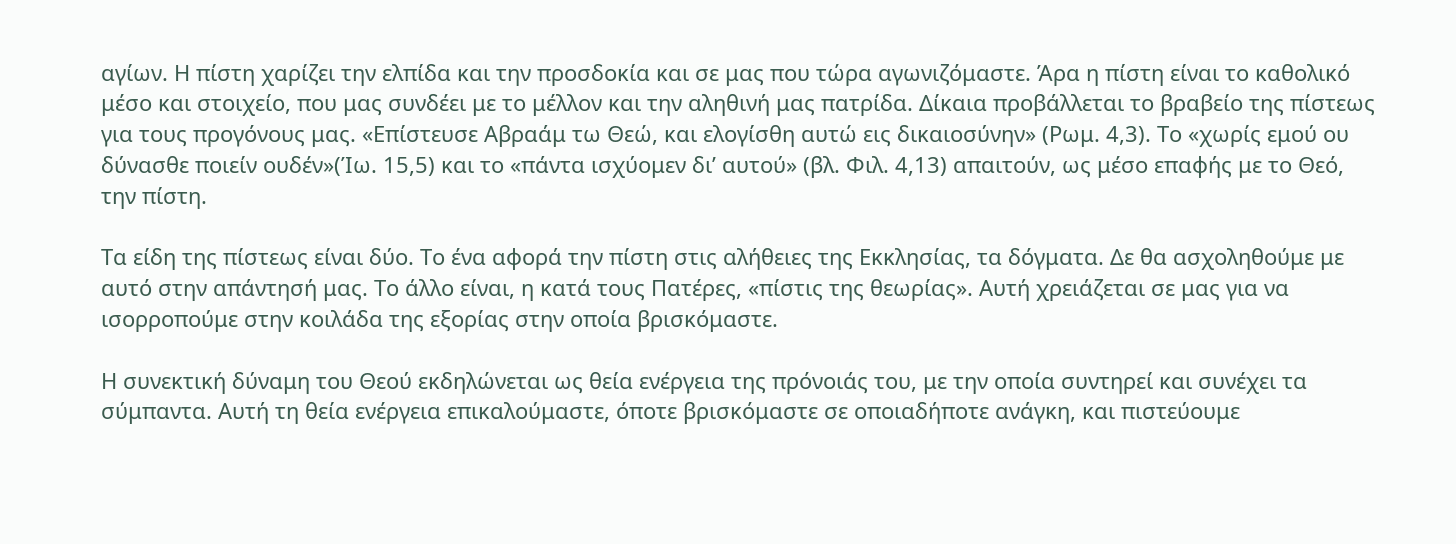αγίων. Η πίστη χαρίζει την ελπίδα και την προσδοκία και σε μας που τώρα αγωνιζόμαστε. Άρα η πίστη είναι το καθολικό μέσο και στοιχείο, που μας συνδέει με το μέλλον και την αληθινή μας πατρίδα. Δίκαια προβάλλεται το βραβείο της πίστεως για τους προγόνους μας. «Επίστευσε Αβραάμ τω Θεώ, και ελογίσθη αυτώ εις δικαιοσύνην» (Ρωμ. 4,3). Το «χωρίς εμού ου δύνασθε ποιείν ουδέν»(Ίω. 15,5) και το «πάντα ισχύομεν δι’ αυτού» (βλ. Φιλ. 4,13) απαιτούν, ως μέσο επαφής με το Θεό, την πίστη.

Τα είδη της πίστεως είναι δύο. Το ένα αφορά την πίστη στις αλήθειες της Εκκλησίας, τα δόγματα. Δε θα ασχοληθούμε με αυτό στην απάντησή μας. Το άλλο είναι, η κατά τους Πατέρες, «πίστις της θεωρίας». Αυτή χρειάζεται σε μας για να ισορροπούμε στην κοιλάδα της εξορίας στην οποία βρισκόμαστε.

Η συνεκτική δύναμη του Θεού εκδηλώνεται ως θεία ενέργεια της πρόνοιάς του, με την οποία συντηρεί και συνέχει τα σύμπαντα. Αυτή τη θεία ενέργεια επικαλούμαστε, όποτε βρισκόμαστε σε οποιαδήποτε ανάγκη, και πιστεύουμε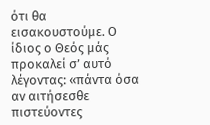ότι θα εισακουστούμε. Ο ίδιος ο Θεός μάς προκαλεί σ’ αυτό λέγοντας: «πάντα όσα αν αιτήσεσθε πιστεύοντες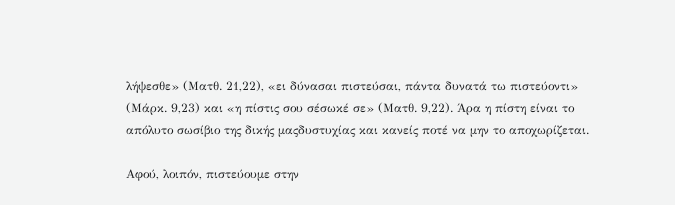λήψεσθε» (Ματθ. 21,22), «ει δύνασαι πιστεύσαι, πάντα δυνατά τω πιστεύοντι» (Μάρκ. 9,23) και «η πίστις σου σέσωκέ σε» (Ματθ. 9,22). Άρα η πίστη είναι το απόλυτο σωσίβιο της δικής μαςδυστυχίας και κανείς ποτέ να μην το αποχωρίζεται.

Αφού, λοιπόν, πιστεύουμε στην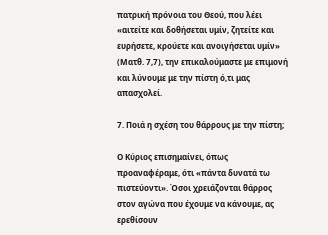πατρική πρόνοια του Θεού, που λέει «αιτείτε και δοθήσεται υμίν, ζητείτε και ευρήσετε, κρούετε και ανοιγήσεται υμίν» (Ματθ. 7,7), την επικαλούμαστε με επιμονή και λύνουμε με την πίστη ό,τι μας απασχολεί.

7. Ποιά η σχέση του θάρρους με την πίστη;

Ο Κύριος επισημαίνει, όπως προαναφέραμε, ότι «πάντα δυνατά τω πιστεύοντι». Όσοι χρειάζονται θάρρος στον αγώνα που έχουμε να κάνουμε, ας ερεθίσουν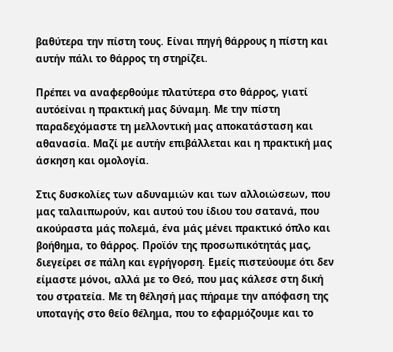βαθύτερα την πίστη τους. Είναι πηγή θάρρους η πίστη και αυτήν πάλι το θάρρος τη στηρίζει.

Πρέπει να αναφερθούμε πλατύτερα στο θάρρος, γιατί αυτόείναι η πρακτική μας δύναμη. Με την πίστη παραδεχόμαστε τη μελλοντική μας αποκατάσταση και αθανασία. Μαζί με αυτήν επιβάλλεται και η πρακτική μας άσκηση και ομολογία.

Στις δυσκολίες των αδυναμιών και των αλλοιώσεων, που μας ταλαιπωρούν, και αυτού του ίδιου του σατανά, που ακούραστα μάς πολεμά, ένα μάς μένει πρακτικό όπλο και βοήθημα, το θάρρος. Προϊόν της προσωπικότητάς μας, διεγείρει σε πάλη και εγρήγορση. Εμείς πιστεύουμε ότι δεν είμαστε μόνοι, αλλά με το Θεό, που μας κάλεσε στη δική του στρατεία. Με τη θέλησή μας πήραμε την απόφαση της υποταγής στο θείο θέλημα, που το εφαρμόζουμε και το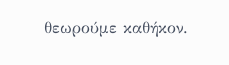θεωρούμε καθήκον.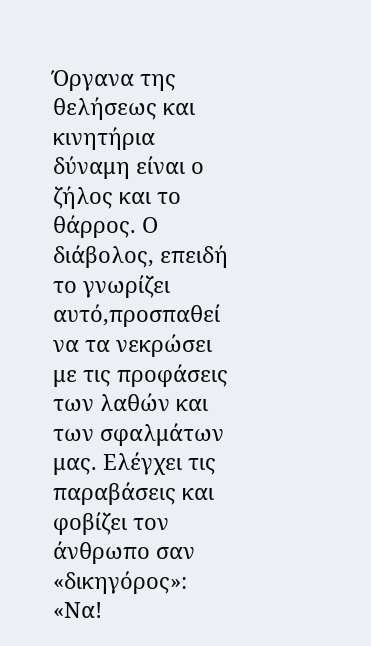Όργανα της θελήσεως και κινητήρια δύναμη είναι ο ζήλος και το θάρρος. Ο διάβολος, επειδή το γνωρίζει αυτό,προσπαθεί να τα νεκρώσει με τις προφάσεις των λαθών και των σφαλμάτων μας. Ελέγχει τις παραβάσεις και φοβίζει τον άνθρωπο σαν «δικηγόρος»: «Να!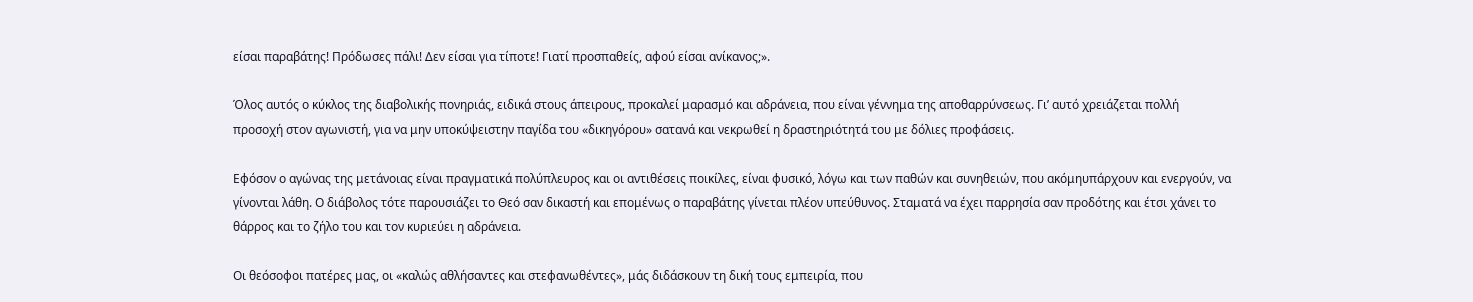είσαι παραβάτης! Πρόδωσες πάλι! Δεν είσαι για τίποτε! Γιατί προσπαθείς, αφού είσαι ανίκανος;».

Όλος αυτός ο κύκλος της διαβολικής πονηριάς, ειδικά στους άπειρους, προκαλεί μαρασμό και αδράνεια, που είναι γέννημα της αποθαρρύνσεως. Γι’ αυτό χρειάζεται πολλή προσοχή στον αγωνιστή, για να μην υποκύψειστην παγίδα του «δικηγόρου» σατανά και νεκρωθεί η δραστηριότητά του με δόλιες προφάσεις.

Εφόσον ο αγώνας της μετάνοιας είναι πραγματικά πολύπλευρος και οι αντιθέσεις ποικίλες, είναι φυσικό, λόγω και των παθών και συνηθειών, που ακόμηυπάρχουν και ενεργούν, να γίνονται λάθη. Ο διάβολος τότε παρουσιάζει το Θεό σαν δικαστή και επομένως ο παραβάτης γίνεται πλέον υπεύθυνος. Σταματά να έχει παρρησία σαν προδότης και έτσι χάνει το θάρρος και το ζήλο του και τον κυριεύει η αδράνεια.

Οι θεόσοφοι πατέρες μας, οι «καλώς αθλήσαντες και στεφανωθέντες», μάς διδάσκουν τη δική τους εμπειρία, που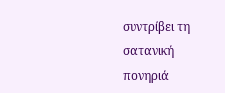συντρίβει τη σατανική πονηριά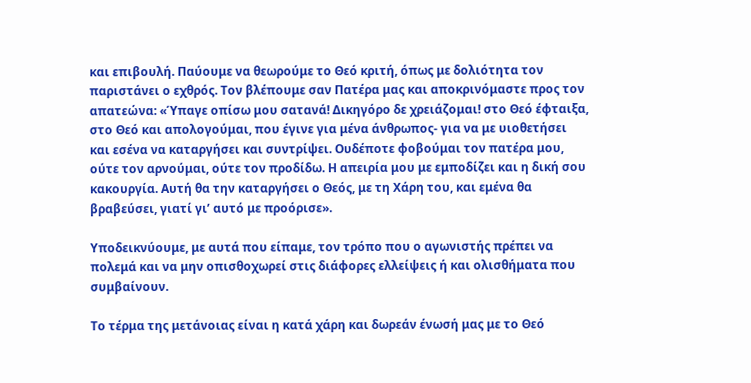και επιβουλή. Παύουμε να θεωρούμε το Θεό κριτή, όπως με δολιότητα τον παριστάνει ο εχθρός. Τον βλέπουμε σαν Πατέρα μας και αποκρινόμαστε προς τον απατεώνα: «Ύπαγε οπίσω μου σατανά! Δικηγόρο δε χρειάζομαι! στο Θεό έφταιξα, στο Θεό και απολογούμαι, που έγινε για μένα άνθρωπος- για να με υιοθετήσει και εσένα να καταργήσει και συντρίψει. Ουδέποτε φοβούμαι τον πατέρα μου, ούτε τον αρνούμαι, ούτε τον προδίδω. Η απειρία μου με εμποδίζει και η δική σου κακουργία. Αυτή θα την καταργήσει ο Θεός, με τη Χάρη του, και εμένα θα βραβεύσει, γιατί γι’ αυτό με προόρισε».

Υποδεικνύουμε, με αυτά που είπαμε, τον τρόπο που ο αγωνιστής πρέπει να πολεμά και να μην οπισθοχωρεί στις διάφορες ελλείψεις ή και ολισθήματα που συμβαίνουν.

Το τέρμα της μετάνοιας είναι η κατά χάρη και δωρεάν ένωσή μας με το Θεό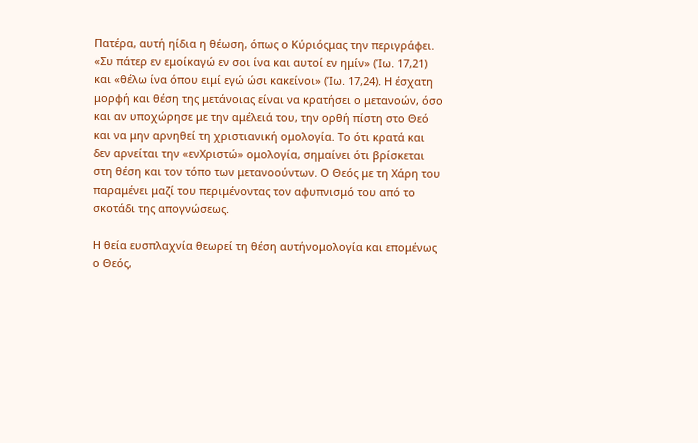Πατέρα, αυτή ηίδια η θέωση, όπως ο Κύριόςμας την περιγράφει. «Συ πάτερ εν εμοίκαγώ εν σοι ίνα και αυτοί εν ημίν» (Ίω. 17,21) και «θέλω ίνα όπου ειμί εγώ ώσι κακείνοι» (Ίω. 17,24). Η έσχατη μορφή και θέση της μετάνοιας είναι να κρατήσει ο μετανοών, όσο και αν υποχώρησε με την αμέλειά του, την ορθή πίστη στο Θεό και να μην αρνηθεί τη χριστιανική ομολογία. Το ότι κρατά και δεν αρνείται την «ενΧριστώ» ομολογία, σημαίνει ότι βρίσκεται στη θέση και τον τόπο των μετανοούντων. Ο Θεός με τη Χάρη του παραμένει μαζί του περιμένοντας τον αφυπνισμό του από το σκοτάδι της απογνώσεως.

Η θεία ευσπλαχνία θεωρεί τη θέση αυτήνομολογία και επομένως ο Θεός,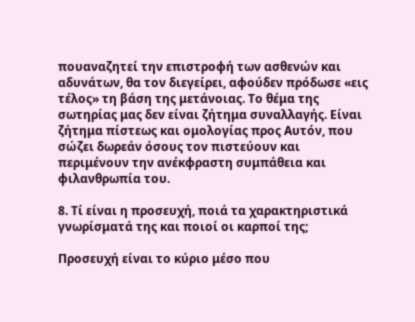πουαναζητεί την επιστροφή των ασθενών και αδυνάτων, θα τον διεγείρει, αφούδεν πρόδωσε «εις τέλος» τη βάση της μετάνοιας. Το θέμα της σωτηρίας μας δεν είναι ζήτημα συναλλαγής. Είναι ζήτημα πίστεως και ομολογίας προς Αυτόν, που σώζει δωρεάν όσους τον πιστεύουν και περιμένουν την ανέκφραστη συμπάθεια και φιλανθρωπία του.

8. Τί είναι η προσευχή, ποιά τα χαρακτηριστικά γνωρίσματά της και ποιοί οι καρποί της;

Προσευχή είναι το κύριο μέσο που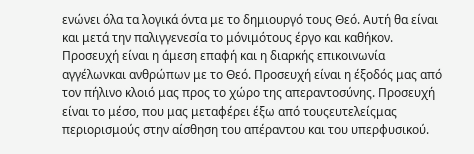ενώνει όλα τα λογικά όντα με το δημιουργό τους Θεό. Αυτή θα είναι και μετά την παλιγγενεσία το μόνιμότους έργο και καθήκον. Προσευχή είναι η άμεση επαφή και η διαρκής επικοινωνία αγγέλωνκαι ανθρώπων με το Θεό. Προσευχή είναι η έξοδός μας από τον πήλινο κλοιό μας προς το χώρο της απεραντοσύνης. Προσευχή είναι το μέσο, που μας μεταφέρει έξω από τουςευτελείςμας περιορισμούς στην αίσθηση του απέραντου και του υπερφυσικού.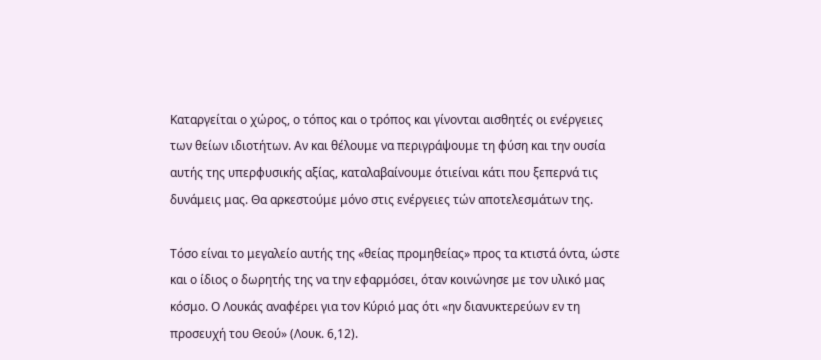Καταργείται ο χώρος, ο τόπος και ο τρόπος και γίνονται αισθητές οι ενέργειες των θείων ιδιοτήτων. Αν και θέλουμε να περιγράψουμε τη φύση και την ουσία αυτής της υπερφυσικής αξίας, καταλαβαίνουμε ότιείναι κάτι που ξεπερνά τις δυνάμεις μας. Θα αρκεστούμε μόνο στις ενέργειες τών αποτελεσμάτων της.

Τόσο είναι το μεγαλείο αυτής της «θείας προμηθείας» προς τα κτιστά όντα, ώστε και ο ίδιος ο δωρητής της να την εφαρμόσει, όταν κοινώνησε με τον υλικό μας κόσμο. Ο Λουκάς αναφέρει για τον Κύριό μας ότι «ην διανυκτερεύων εν τη προσευχή του Θεού» (Λουκ. 6,12).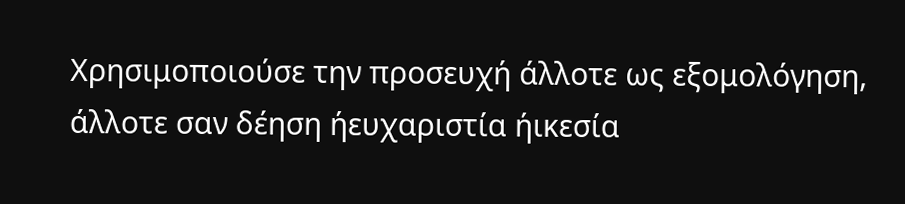Χρησιμοποιούσε την προσευχή άλλοτε ως εξομολόγηση, άλλοτε σαν δέηση ήευχαριστία ήικεσία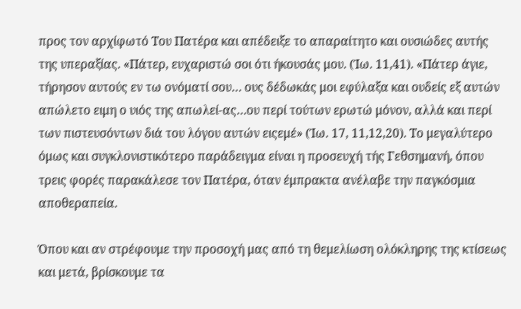προς τον αρχίφωτό Του Πατέρα και απέδειξε το απαραίτητο και ουσιώδες αυτής της υπεραξίας. «Πάτερ, ευχαριστώ σοι ότι ήκουσάς μου. (Ίω. 11,41). «Πάτερ άγιε, τήρησον αυτούς εν τω ονόματί σου… ους δέδωκάς μοι εφύλαξα και ουδείς εξ αυτών απώλετο ειμη ο υιός της απωλεί-ας…ου περί τούτων ερωτώ μόνον, αλλά και περί των πιστευσόντων διά του λόγου αυτών ειςεμέ» (Ίω. 17, 11,12,20). Το μεγαλύτερο όμως και συγκλονιστικότερο παράδειγμα είναι η προσευχή τής Γεθσημανή, όπου τρεις φορές παρακάλεσε τον Πατέρα, όταν έμπρακτα ανέλαβε την παγκόσμια αποθεραπεία.

Όπου και αν στρέφουμε την προσοχή μας από τη θεμελίωση ολόκληρης της κτίσεως και μετά, βρίσκουμε τα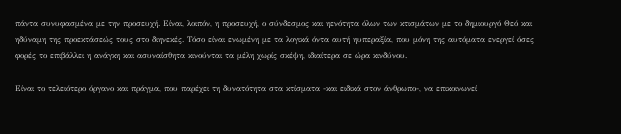πάντα συνυφασμένα με την προσευχή. Είναι, λοιπόν, η προσευχή, ο σύνδεσμος και ηενότητα όλων των κτισμάτων με το δημιουργό Θεό και ηδύναμη της προεκτάσεώς τους στο διηνεκές. Τόσο είναι ενωμένη με τα λογικά όντα αυτή ηυπεραξία, που μόνη της αυτόματα ενεργεί όσες φορές το επιβάλλει η ανάγκη και ασυναίσθητα κινούνται τα μέλη χωρίς σκέψη, ιδιαίτερα σε ώρα κινδύνου.

Είναι το τελειότερο όργανο και πράγμα, που παρέχει τη δυνατότητα στα κτίσματα -και ειδικά στον άνθρωπο-, να επικοινωνεί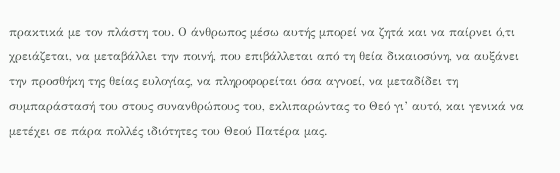πρακτικά με τον πλάστη του. Ο άνθρωπος μέσω αυτής μπορεί να ζητά και να παίρνει ό,τι χρειάζεται, να μεταβάλλει την ποινή, που επιβάλλεται από τη θεία δικαιοσύνη, να αυξάνει την προσθήκη της θείας ευλογίας, να πληροφορείται όσα αγνοεί, να μεταδίδει τη συμπαράστασή του στους συνανθρώπους του, εκλιπαρώντας το Θεό γι’ αυτό, και γενικά να μετέχει σε πάρα πολλές ιδιότητες του Θεού Πατέρα μας.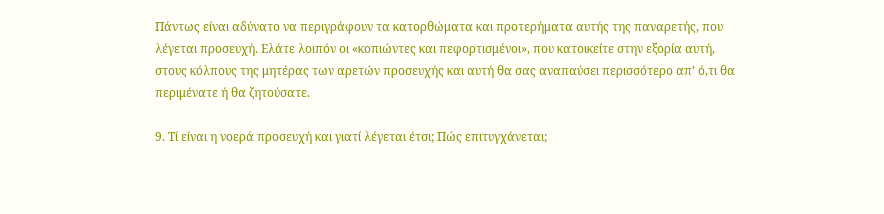Πάντως είναι αδύνατο να περιγράφουν τα κατορθώματα και προτερήματα αυτής της παναρετής, που λέγεται προσευχή. Ελάτε λοιπόν οι «κοπιώντες και πεφορτισμένοι», που κατοικείτε στην εξορία αυτή, στους κόλπους της μητέρας των αρετών προσευχής και αυτή θα σας αναπαύσει περισσότερο απ’ ό,τι θα περιμένατε ή θα ζητούσατε.

9. Τί είναι η νοερά προσευχή και γιατί λέγεται έτσι; Πώς επιτυγχάνεται;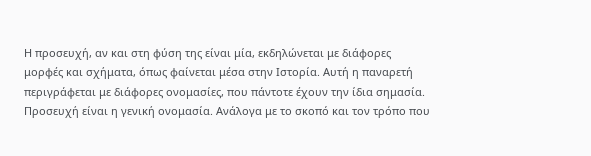Η προσευχή, αν και στη φύση της είναι μία, εκδηλώνεται με διάφορες μορφές και σχήματα, όπως φαίνεται μέσα στην Ιστορία. Αυτή η παναρετή περιγράφεται με διάφορες ονομασίες, που πάντοτε έχουν την ίδια σημασία. Προσευχή είναι η γενική ονομασία. Ανάλογα με το σκοπό και τον τρόπο που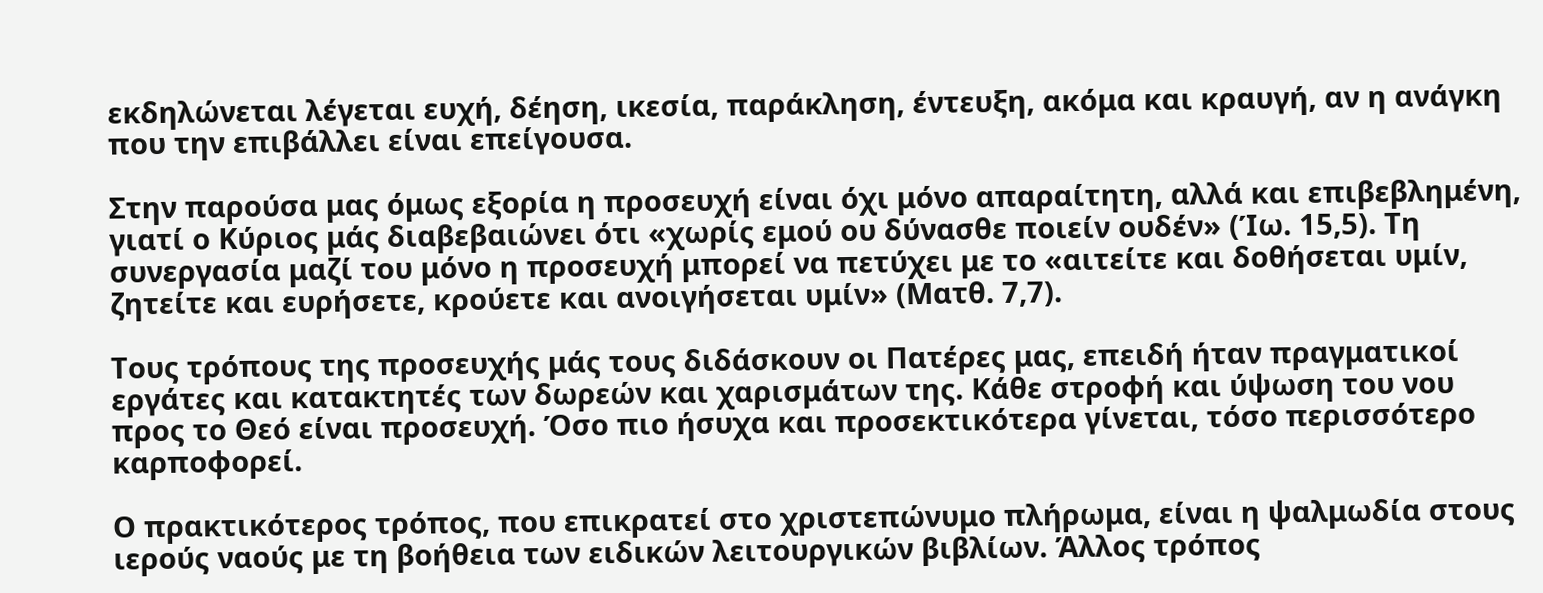εκδηλώνεται λέγεται ευχή, δέηση, ικεσία, παράκληση, έντευξη, ακόμα και κραυγή, αν η ανάγκη που την επιβάλλει είναι επείγουσα.

Στην παρούσα μας όμως εξορία η προσευχή είναι όχι μόνο απαραίτητη, αλλά και επιβεβλημένη, γιατί ο Κύριος μάς διαβεβαιώνει ότι «χωρίς εμού ου δύνασθε ποιείν ουδέν» (Ίω. 15,5). Τη συνεργασία μαζί του μόνο η προσευχή μπορεί να πετύχει με το «αιτείτε και δοθήσεται υμίν, ζητείτε και ευρήσετε, κρούετε και ανοιγήσεται υμίν» (Ματθ. 7,7).

Τους τρόπους της προσευχής μάς τους διδάσκουν οι Πατέρες μας, επειδή ήταν πραγματικοί εργάτες και κατακτητές των δωρεών και χαρισμάτων της. Κάθε στροφή και ύψωση του νου προς το Θεό είναι προσευχή. Όσο πιο ήσυχα και προσεκτικότερα γίνεται, τόσο περισσότερο καρποφορεί.

Ο πρακτικότερος τρόπος, που επικρατεί στο χριστεπώνυμο πλήρωμα, είναι η ψαλμωδία στους ιερούς ναούς με τη βοήθεια των ειδικών λειτουργικών βιβλίων. Άλλος τρόπος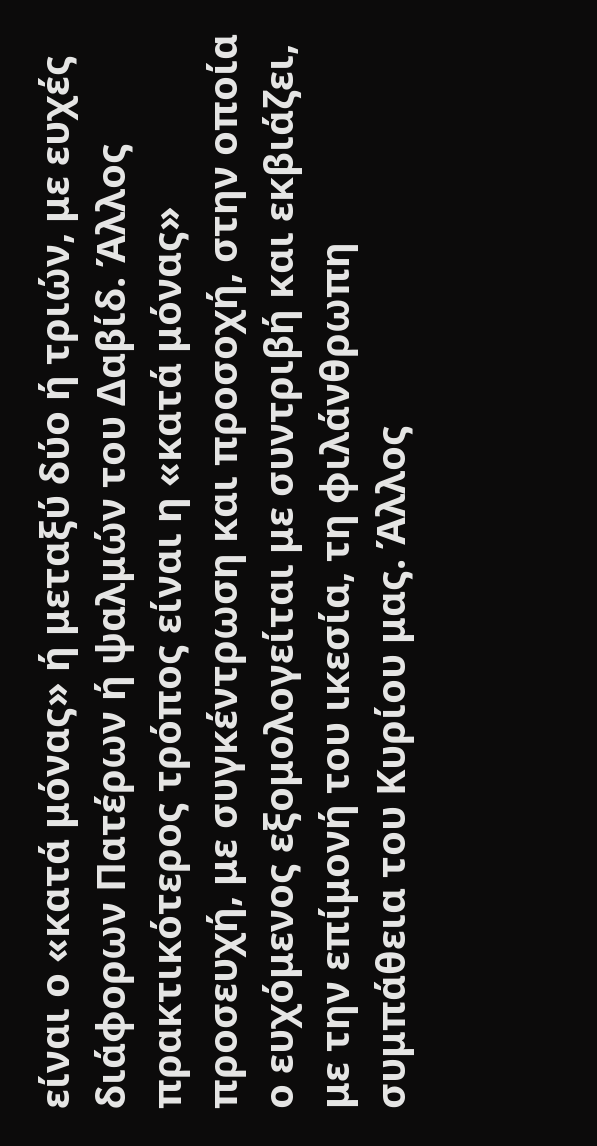είναι ο «κατά μόνας» ή μεταξύ δύο ή τριών, με ευχές διάφορων Πατέρων ή ψαλμών του Δαβίδ. Άλλος πρακτικότερος τρόπος είναι η «κατά μόνας» προσευχή, με συγκέντρωση και προσοχή, στην οποία ο ευχόμενος εξομολογείται με συντριβή και εκβιάζει, με την επίμονή του ικεσία, τη φιλάνθρωπη συμπάθεια του Κυρίου μας. Άλλος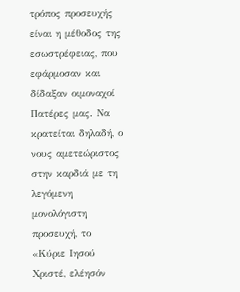τρόπος προσευχής είναι η μέθοδος της εσωστρέφειας, που εφάρμοσαν και δίδαξαν οιμοναχοί Πατέρες μας. Να κρατείται δηλαδή, ο νους αμετεώριστος στην καρδιά με τη λεγόμενη μονολόγιστη προσευχή, το «Κύριε Ιησού Χριστέ, ελέησόν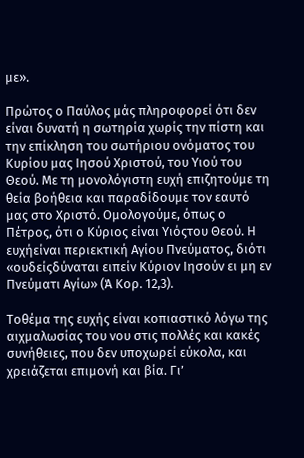με».

Πρώτος ο Παύλος μάς πληροφορεί ότι δεν είναι δυνατή η σωτηρία χωρίς την πίστη και την επίκληση του σωτήριου ονόματος του Κυρίου μας Ιησού Χριστού, του Υιού του Θεού. Με τη μονολόγιστη ευχή επιζητούμε τη θεία βοήθεια και παραδίδουμε τον εαυτό μας στο Χριστό. Ομολογούμε, όπως ο Πέτρος, ότι ο Κύριος είναι Υιόςτου Θεού. Η ευχήείναι περιεκτική Αγίου Πνεύματος, διότι «ουδείςδύναται ειπείν Κύριον Ιησούν ει μη εν Πνεύματι Αγίω» (Ά Κορ. 12,3).

Τοθέμα της ευχής είναι κοπιαστικό λόγω της αιχμαλωσίας του νου στις πολλές και κακές συνήθειες, που δεν υποχωρεί εύκολα, και χρειάζεται επιμονή και βία. Γι’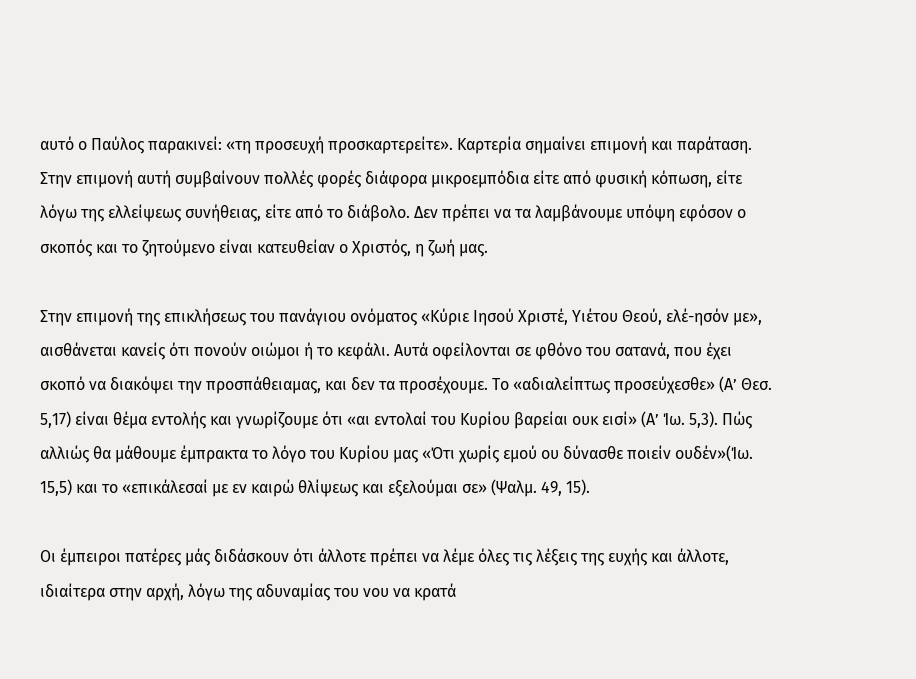αυτό ο Παύλος παρακινεί: «τη προσευχή προσκαρτερείτε». Καρτερία σημαίνει επιμονή και παράταση. Στην επιμονή αυτή συμβαίνουν πολλές φορές διάφορα μικροεμπόδια είτε από φυσική κόπωση, είτε λόγω της ελλείψεως συνήθειας, είτε από το διάβολο. Δεν πρέπει να τα λαμβάνουμε υπόψη εφόσον ο σκοπός και το ζητούμενο είναι κατευθείαν ο Χριστός, η ζωή μας.

Στην επιμονή της επικλήσεως του πανάγιου ονόματος «Κύριε Ιησού Χριστέ, Υιέτου Θεού, ελέ-ησόν με», αισθάνεται κανείς ότι πονούν οιώμοι ή το κεφάλι. Αυτά οφείλονται σε φθόνο του σατανά, που έχει σκοπό να διακόψει την προσπάθειαμας, και δεν τα προσέχουμε. Το «αδιαλείπτως προσεύχεσθε» (Α’ Θεσ. 5,17) είναι θέμα εντολής και γνωρίζουμε ότι «αι εντολαί του Κυρίου βαρείαι ουκ εισί» (Α’ Ίω. 5,3). Πώς αλλιώς θα μάθουμε έμπρακτα το λόγο του Κυρίου μας «Ότι χωρίς εμού ου δύνασθε ποιείν ουδέν»(Ίω. 15,5) και το «επικάλεσαί με εν καιρώ θλίψεως και εξελούμαι σε» (Ψαλμ. 49, 15).

Οι έμπειροι πατέρες μάς διδάσκουν ότι άλλοτε πρέπει να λέμε όλες τις λέξεις της ευχής και άλλοτε, ιδιαίτερα στην αρχή, λόγω της αδυναμίας του νου να κρατά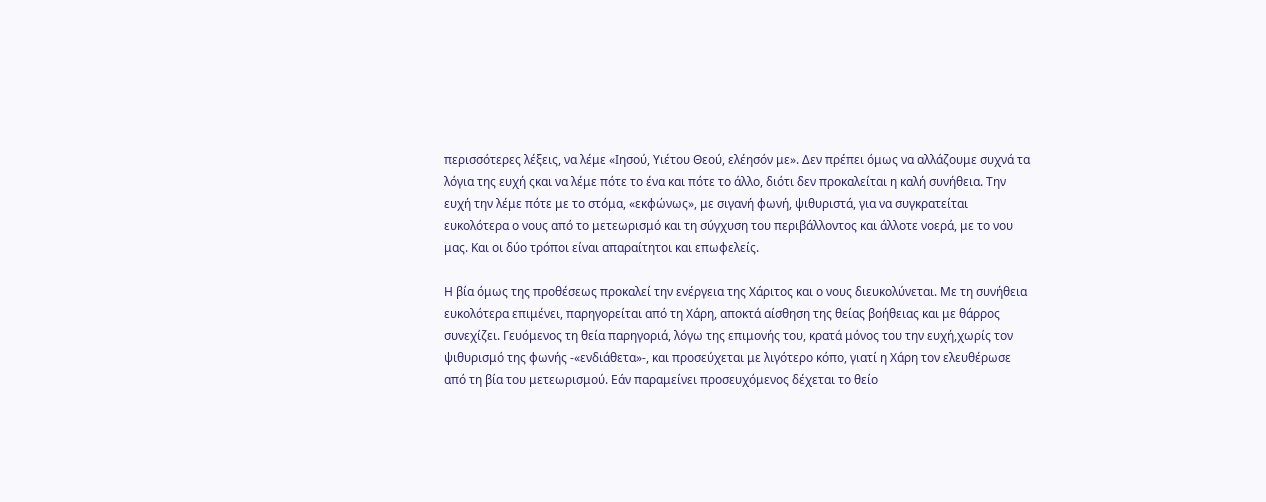περισσότερες λέξεις, να λέμε «Ιησού, Υιέτου Θεού, ελέησόν με». Δεν πρέπει όμως να αλλάζουμε συχνά τα λόγια της ευχή ςκαι να λέμε πότε το ένα και πότε το άλλο, διότι δεν προκαλείται η καλή συνήθεια. Την ευχή την λέμε πότε με το στόμα, «εκφώνως», με σιγανή φωνή, ψιθυριστά, για να συγκρατείται ευκολότερα ο νους από το μετεωρισμό και τη σύγχυση του περιβάλλοντος και άλλοτε νοερά, με το νου μας. Και οι δύο τρόποι είναι απαραίτητοι και επωφελείς.

Η βία όμως της προθέσεως προκαλεί την ενέργεια της Χάριτος και ο νους διευκολύνεται. Με τη συνήθεια ευκολότερα επιμένει, παρηγορείται από τη Χάρη, αποκτά αίσθηση της θείας βοήθειας και με θάρρος συνεχίζει. Γευόμενος τη θεία παρηγοριά, λόγω της επιμονής του, κρατά μόνος του την ευχή,χωρίς τον ψιθυρισμό της φωνής -«ενδιάθετα»-, και προσεύχεται με λιγότερο κόπο, γιατί η Χάρη τον ελευθέρωσε από τη βία του μετεωρισμού. Εάν παραμείνει προσευχόμενος δέχεται το θείο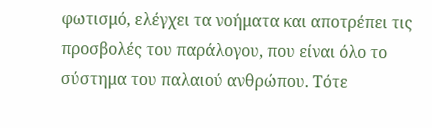φωτισμό, ελέγχει τα νοήματα και αποτρέπει τις προσβολές του παράλογου, που είναι όλο το σύστημα του παλαιού ανθρώπου. Τότε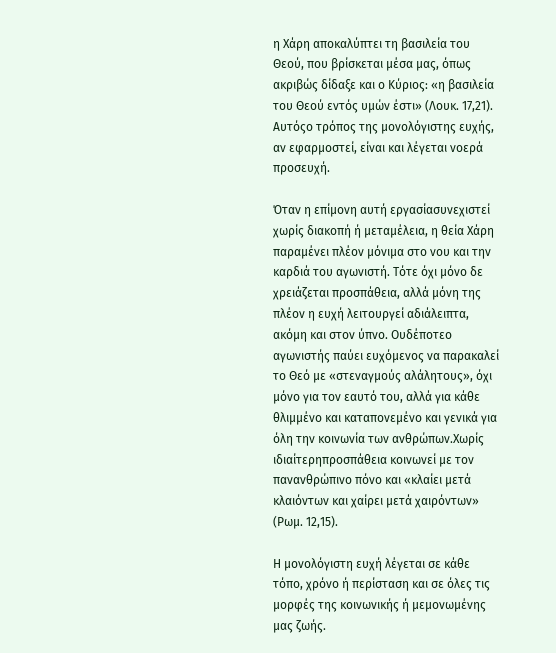η Χάρη αποκαλύπτει τη βασιλεία του Θεού, που βρίσκεται μέσα μας, όπως ακριβώς δίδαξε και ο Κύριος: «η βασιλεία του Θεού εντός υμών έστι» (Λουκ. 17,21). Αυτόςο τρόπος της μονολόγιστης ευχής, αν εφαρμοστεί, είναι και λέγεται νοερά προσευχή.

Όταν η επίμονη αυτή εργασίασυνεχιστεί χωρίς διακοπή ή μεταμέλεια, η θεία Χάρη παραμένει πλέον μόνιμα στο νου και την καρδιά του αγωνιστή. Τότε όχι μόνο δε χρειάζεται προσπάθεια, αλλά μόνη της πλέον η ευχή λειτουργεί αδιάλειπτα, ακόμη και στον ύπνο. Ουδέποτεο αγωνιστής παύει ευχόμενος να παρακαλεί το Θεό με «στεναγμούς αλάλητους», όχι μόνο για τον εαυτό του, αλλά για κάθε θλιμμένο και καταπονεμένο και γενικά για όλη την κοινωνία των ανθρώπων.Χωρίς ιδιαίτερηπροσπάθεια κοινωνεί με τον πανανθρώπινο πόνο και «κλαίει μετά κλαιόντων και χαίρει μετά χαιρόντων» (Ρωμ. 12,15).

Η μονολόγιστη ευχή λέγεται σε κάθε τόπο, χρόνο ή περίσταση και σε όλες τις μορφές της κοινωνικής ή μεμονωμένης μας ζωής.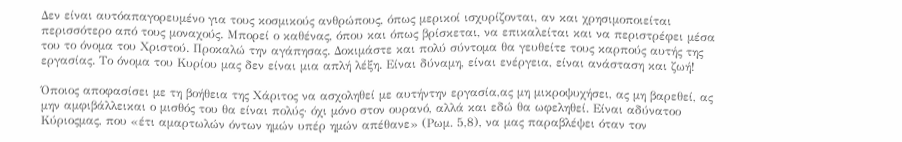Δεν είναι αυτόαπαγορευμένο για τους κοσμικούς ανθρώπους, όπως μερικοί ισχυρίζονται, αν και χρησιμοποιείται περισσότερο από τους μοναχούς. Μπορεί ο καθένας, όπου και όπως βρίσκεται, να επικαλείται και να περιστρέφει μέσα του το όνομα του Χριστού. Προκαλώ την αγάπησας. Δοκιμάστε και πολύ σύντομα θα γευθείτε τους καρπούς αυτής της εργασίας. Το όνομα του Κυρίου μας δεν είναι μια απλή λέξη. Είναι δύναμη, είναι ενέργεια, είναι ανάσταση και ζωή!

Όποιος αποφασίσει με τη βοήθεια της Χάριτος να ασχοληθεί με αυτήντην εργασία,ας μη μικροψυχήσει, ας μη βαρεθεί, ας μην αμφιβάλλεικαι ο μισθός του θα είναι πολύς· όχι μόνο στον ουρανό, αλλά και εδώ θα ωφεληθεί. Είναι αδύνατοο Κύριοςμας, που «έτι αμαρτωλών όντων ημών υπέρ ημών απέθανε» (Ρωμ. 5,8), να μας παραβλέψει όταν τον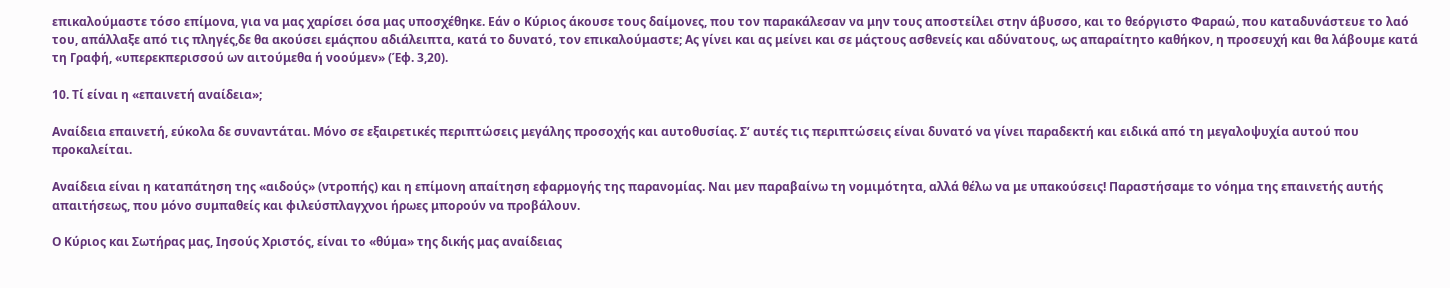επικαλούμαστε τόσο επίμονα, για να μας χαρίσει όσα μας υποσχέθηκε. Εάν ο Κύριος άκουσε τους δαίμονες, που τον παρακάλεσαν να μην τους αποστείλει στην άβυσσο, και το θεόργιστο Φαραώ, που καταδυνάστευε το λαό του, απάλλαξε από τις πληγές,δε θα ακούσει εμάςπου αδιάλειπτα, κατά το δυνατό, τον επικαλούμαστε; Ας γίνει και ας μείνει και σε μάςτους ασθενείς και αδύνατους, ως απαραίτητο καθήκον, η προσευχή και θα λάβουμε κατά τη Γραφή, «υπερεκπερισσού ων αιτούμεθα ή νοούμεν» (Έφ. 3,20).

10. Τί είναι η «επαινετή αναίδεια»;

Αναίδεια επαινετή, εύκολα δε συναντάται. Μόνο σε εξαιρετικές περιπτώσεις μεγάλης προσοχής και αυτοθυσίας. Σ’ αυτές τις περιπτώσεις είναι δυνατό να γίνει παραδεκτή και ειδικά από τη μεγαλοψυχία αυτού που προκαλείται.

Αναίδεια είναι η καταπάτηση της «αιδούς» (ντροπής) και η επίμονη απαίτηση εφαρμογής της παρανομίας. Ναι μεν παραβαίνω τη νομιμότητα, αλλά θέλω να με υπακούσεις! Παραστήσαμε το νόημα της επαινετής αυτής απαιτήσεως, που μόνο συμπαθείς και φιλεύσπλαγχνοι ήρωες μπορούν να προβάλουν.

Ο Κύριος και Σωτήρας μας, Ιησούς Χριστός, είναι το «θύμα» της δικής μας αναίδειας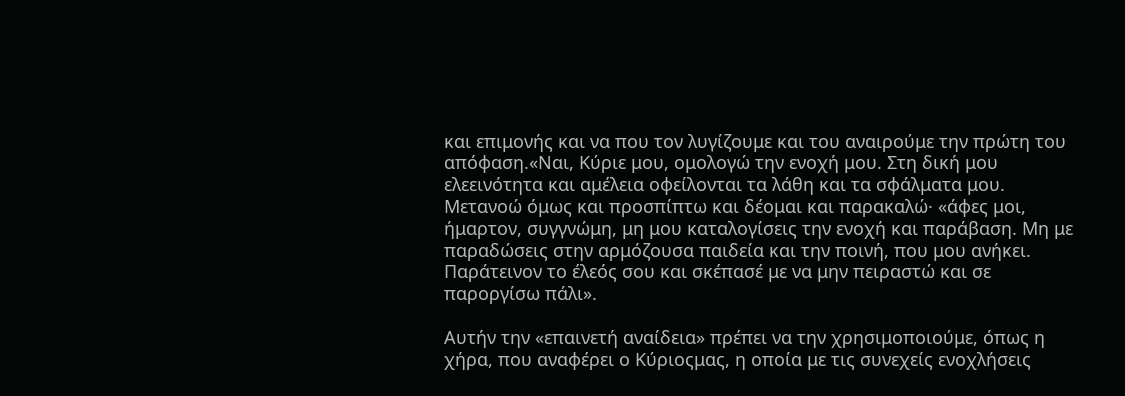και επιμονής και να που τον λυγίζουμε και του αναιρούμε την πρώτη του απόφαση.«Ναι, Κύριε μου, ομολογώ την ενοχή μου. Στη δική μου ελεεινότητα και αμέλεια οφείλονται τα λάθη και τα σφάλματα μου. Μετανοώ όμως και προσπίπτω και δέομαι και παρακαλώ· «άφες μοι, ήμαρτον, συγγνώμη, μη μου καταλογίσεις την ενοχή και παράβαση. Μη με παραδώσεις στην αρμόζουσα παιδεία και την ποινή, που μου ανήκει. Παράτεινον το έλεός σου και σκέπασέ με να μην πειραστώ και σε παροργίσω πάλι».

Αυτήν την «επαινετή αναίδεια» πρέπει να την χρησιμοποιούμε, όπως η χήρα, που αναφέρει ο Κύριοςμας, η οποία με τις συνεχείς ενοχλήσεις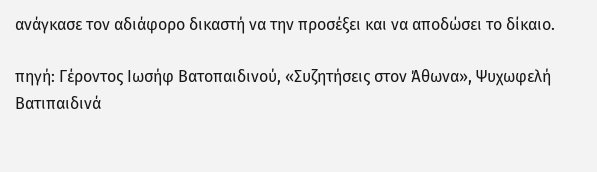ανάγκασε τον αδιάφορο δικαστή να την προσέξει και να αποδώσει το δίκαιο.

πηγή: Γέροντος Ιωσήφ Βατοπαιδινού, «Συζητήσεις στον Άθωνα», Ψυχωφελή Βατιπαιδινά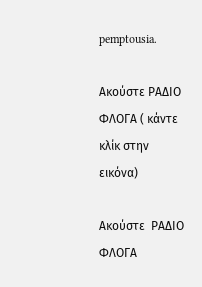pemptousia.

Ακούστε ΡΑΔΙΟ ΦΛΟΓΑ ( κάντε κλίκ στην εικόνα)

Ακούστε  ΡΑΔΙΟ ΦΛΟΓΑ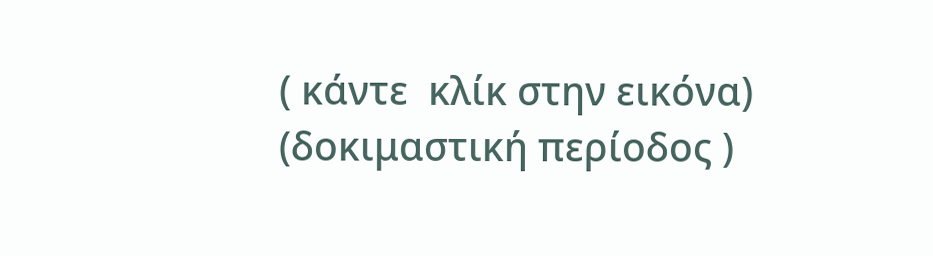( κάντε  κλίκ στην εικόνα)
(δοκιμαστική περίοδος )